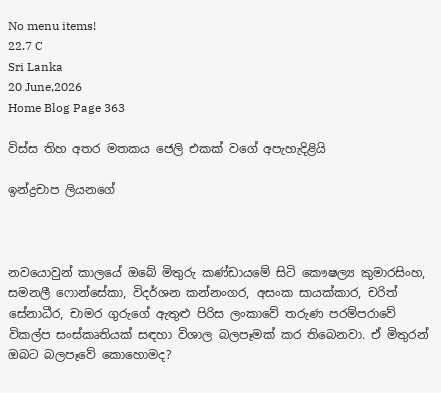No menu items!
22.7 C
Sri Lanka
20 June,2026
Home Blog Page 363

විස්ස තිහ අතර මතකය ජෙලි එකක් වගේ අපැහැදිළියි

ඉන්ද්‍රචාප ලියනගේ



නවයොවුන් කාලයේ ඔබේ මිතුරු කණ්ඩායමේ සිටි කෞෂල්‍ය කුමාරසිංහ, සමනලී ෆොන්සේකා, විදර්ශන කන්නංගර, අසංක සායක්කාර, චරිත් සේනාධීර, චාමර ගුරුගේ ඇතුළු පිරිස ලංකාවේ තරුණ පරම්පරාවේ විකල්ප සංස්කෘතියක් සඳහා විශාල බලපෑමක් කර තිබෙනවා. ඒ මිතුරන් ඔබට බලපෑවේ කොහොමද?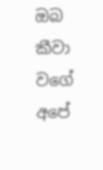ඔබ කීවා වගේ අපේ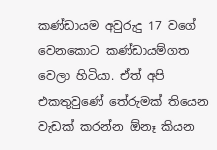කණ්ඩායම අවුරුදු 17 වගේ වෙනකොට කණ්ඩායම්ගත වෙලා හිටියා. ඒත් අපි එකතුවුණේ තේරුමක් තියෙන වැඩක් කරන්න ඕනෑ කියන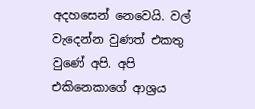අදහසෙන් නෙවෙයි. වල් වැදෙන්න වුණත් එකතු වුණේ අපි. අපි එකිනෙකාගේ ආශ්‍රය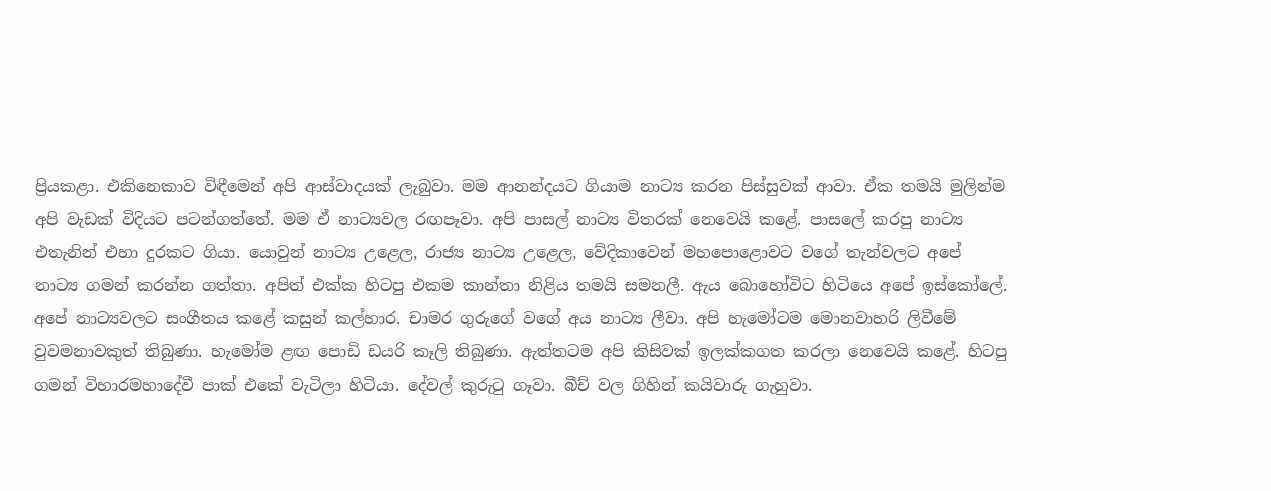ප්‍රියකළා. එකිනෙකාව විඳීමෙන් අපි ආස්වාදයක් ලැබුවා. මම ආනන්දයට ගියාම නාට්‍ය කරන පිස්සුවක් ආවා. ඒක තමයි මුලින්ම අපි වැඩක් විදියට පටන්ගත්තේ. මම ඒ නාට්‍යවල රඟපෑවා. අපි පාසල් නාට්‍ය විතරක් නෙවෙයි කළේ. පාසලේ කරපු නාට්‍ය එතැනින් එහා දුරකට ගියා. යොවුන් නාට්‍ය උළෙල, රාජ්‍ය නාට්‍ය උළෙල, වේදිකාවෙන් මහපොළොවට වගේ තැන්වලට අපේ නාට්‍ය ගමන් කරන්න ගත්තා. අපිත් එක්ක හිටපු එකම කාන්තා නිළිය තමයි සමනලී. ඇය බොහෝවිට හිටියෙ අපේ ඉස්කෝලේ. අපේ නාට්‍යවලට සංගීතය කළේ කසුන් කල්හාර. චාමර ගුරුගේ වගේ අය නාට්‍ය ලීවා. අපි හැමෝටම මොනවාහරි ලිවීමේ වුවමනාවකුත් තිබුණා. හැමෝම ළඟ පොඩි ඩයරි කෑලි තිබුණා. ඇත්තටම අපි කිසිවක් ඉලක්කගත කරලා නෙවෙයි කළේ. හිටපු ගමන් විහාරමහාදේවී පාක් එකේ වැටිලා හිටියා. දේවල් කුරුටු ගෑවා. බීච් වල ගිහින් කයිවාරු ගැහුවා.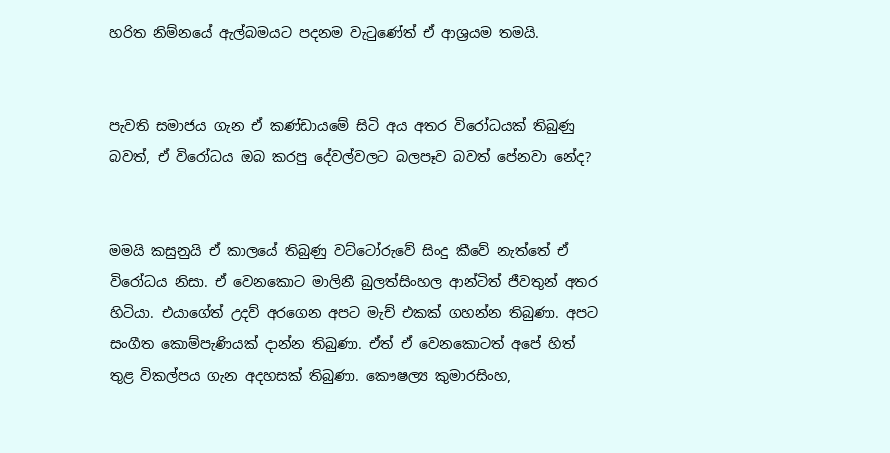හරිත නිම්නයේ ඇල්බමයට පදනම වැටුණේත් ඒ ආශ්‍රයම තමයි.


පැවති සමාජය ගැන ඒ කණ්ඩායමේ සිටි අය අතර විරෝධයක් තිබුණු බවත්, ඒ විරෝධය ඔබ කරපු දේවල්වලට බලපෑව බවත් පේනවා නේද?


මමයි කසුනුයි ඒ කාලයේ තිබුණු වට්ටෝරුවේ සිංදු කීවේ නැත්තේ ඒ විරෝධය නිසා. ඒ වෙනකොට මාලිනී බුලත්සිංහල ආන්ටිත් ජීවතුන් අතර හිටියා. එයාගේත් උදව් අරගෙන අපට මැච් එකක් ගහන්න තිබුණා. අපට සංගීත කොම්පැණියක් දාන්න තිබුණා. ඒත් ඒ වෙනකොටත් අපේ හිත් තුළ විකල්පය ගැන අදහසක් තිබුණා. කෞෂල්‍ය කුමාරසිංහ,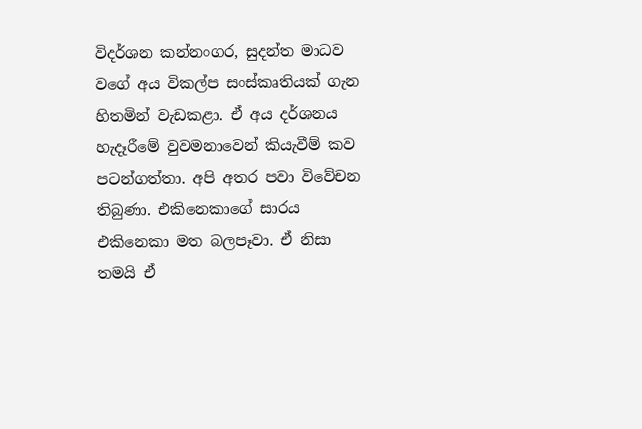විදර්ශන කන්නංගර, සුදන්ත මාධව වගේ අය විකල්ප සංස්කෘතියක් ගැන හිතමින් වැඩකළා. ඒ අය දර්ශනය හැදෑරීමේ වුවමනාවෙන් කියැවීම් කව පටන්ගත්තා. අපි අතර පවා විවේචන තිබුණා. එකිනෙකාගේ සාරය එකිනෙකා මත බලපෑවා. ඒ නිසා තමයි ඒ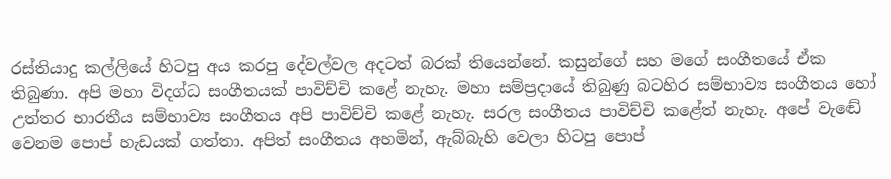රස්තියාදු කල්ලියේ හිටපු අය කරපු දේවල්වල අදටත් බරක් තියෙන්නේ. කසුන්ගේ සහ මගේ සංගීතයේ ඒක තිබුණා. අපි මහා විදග්ධ සංගීතයක් පාවිච්චි කළේ නැහැ. මහා සම්ප්‍රදායේ තිබුණු බටහිර සම්භාව්‍ය සංගීතය හෝ උත්තර භාරතීය සම්භාව්‍ය සංගීතය අපි පාවිච්චි කළේ නැහැ. සරල සංගීතය පාවිච්චි කළේත් නැහැ. අපේ වැඬේ වෙනම පොප් හැඩයක් ගත්තා. අපිත් සංගීතය අහමින්, ඇබ්බැහි වෙලා හිටපු පොප්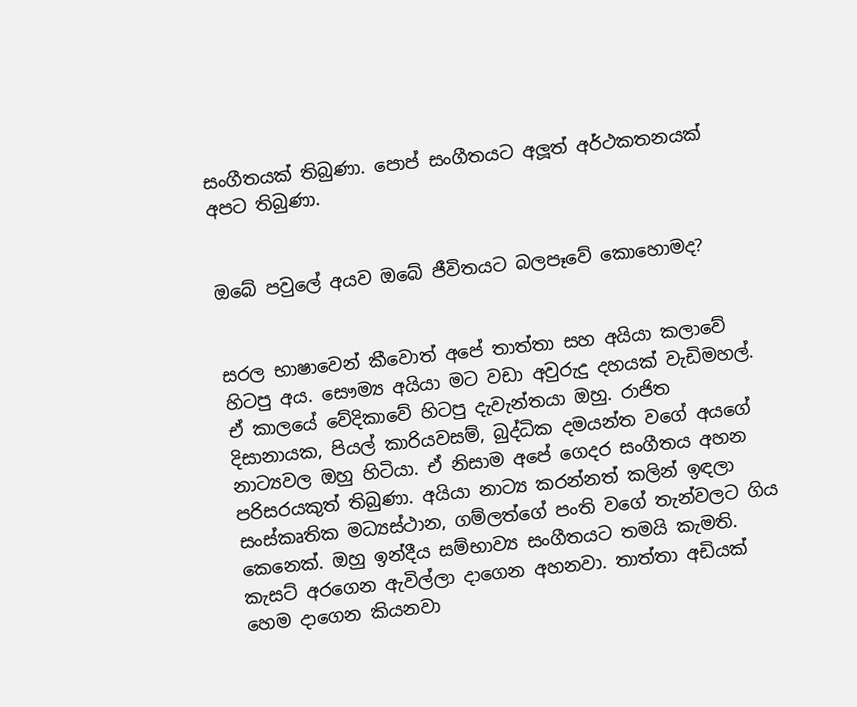සංගීතයක් තිබුණා. පොප් සංගීතයට අලූත් අර්ථකතනයක් අපට තිබුණා.


ඔබේ පවුලේ අයව ඔබේ ජීවිතයට බලපෑවේ කොහොමද?


සරල භාෂාවෙන් කීවොත් අපේ තාත්තා සහ අයියා කලාවේ හිටපු අය. සෞම්‍ය අයියා මට වඩා අවුරුදු දහයක් වැඩිමහල්. ඒ කාලයේ වේදිකාවේ හිටපු දැවැන්තයා ඔහු. රාජිත දිසානායක, පියල් කාරියවසම්, බුද්ධික දමයන්ත වගේ අයගේ නාට්‍යවල ඔහු හිටියා. ඒ නිසාම අපේ ගෙදර සංගීතය අහන පරිසරයකුත් තිබුණා. අයියා නාට්‍ය කරන්නත් කලින් ඉඳලා සංස්කෘතික මධ්‍යස්ථාන, ගම්ලත්ගේ පංති වගේ තැන්වලට ගිය කෙනෙක්. ඔහු ඉන්දීය සම්භාව්‍ය සංගීතයට තමයි කැමති. කැසට් අරගෙන ඇවිල්ලා දාගෙන අහනවා. තාත්තා අඩියක් හෙම දාගෙන කියනවා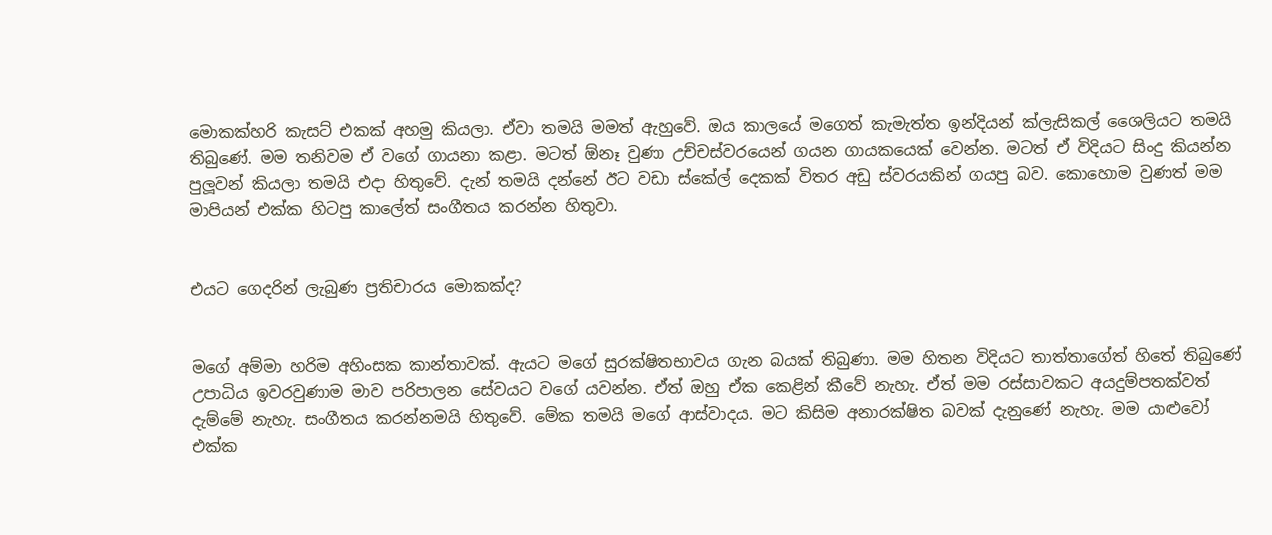මොකක්හරි කැසට් එකක් අහමු කියලා. ඒවා තමයි මමත් ඇහුවේ. ඔය කාලයේ මගෙත් කැමැත්ත ඉන්දියන් ක්ලැසිකල් ශෛලියට තමයි තිබුණේ. මම තනිවම ඒ වගේ ගායනා කළා. මටත් ඕනෑ වුණා උච්චස්වරයෙන් ගයන ගායකයෙක් වෙන්න. මටත් ඒ විදියට සිංදු කියන්න පුලූවන් කියලා තමයි එදා හිතුවේ. දැන් තමයි දන්නේ ඊට වඩා ස්කේල් දෙකක් විතර අඩු ස්වරයකින් ගයපු බව. කොහොම වුණත් මම මාපියන් එක්ක හිටපු කාලේත් සංගීතය කරන්න හිතුවා.


එයට ගෙදරින් ලැබුණ ප්‍රතිචාරය මොකක්ද?


මගේ අම්මා හරිම අහිංසක කාන්තාවක්. ඇයට මගේ සුරක්ෂිතභාවය ගැන බයක් තිබුණා. මම හිතන විදියට තාත්තාගේත් හිතේ තිබුණේ උපාධිය ඉවරවුණාම මාව පරිපාලන සේවයට වගේ යවන්න. ඒත් ඔහු ඒක කෙළින් කීවේ නැහැ. ඒත් මම රස්සාවකට අයදුම්පතක්වත් දැම්මේ නැහැ. සංගීතය කරන්නමයි හිතුවේ. මේක තමයි මගේ ආස්වාදය. මට කිසිම අනාරක්ෂිත බවක් දැනුණේ නැහැ. මම යාළුවෝ එක්ක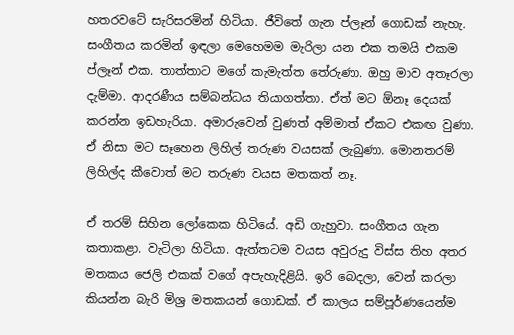හතරවටේ සැරිසරමින් හිටියා. ජීවිතේ ගැන ප්ලෑන් ගොඩක් නැහැ. සංගීතය කරමින් ඉඳලා මෙහෙමම මැරිලා යන එක තමයි එකම ප්ලෑන් එක. තාත්තාට මගේ කැමැත්ත තේරුණා. ඔහු මාව අතෑරලා දැම්මා. ආදරණීය සම්බන්ධය තියාගත්තා. ඒත් මට ඕනෑ දෙයක් කරන්න ඉඩහැරියා. අමාරුවෙන් වුණත් අම්මාත් ඒකට එකඟ වුණා. ඒ නිසා මට සෑහෙන ලිහිල් තරුණ වයසක් ලැබුණා. මොනතරම් ලිහිල්ද කීවොත් මට තරුණ වයස මතකත් නෑ.

ඒ තරම් සිහින ලෝකෙක හිටියේ. අඩි ගැහුවා. සංගීතය ගැන කතාකළා. වැටිලා හිටියා. ඇත්තටම වයස අවුරුදු විස්ස තිහ අතර මතකය ජෙලි එකක් වගේ අපැහැදිළියි. ඉරි බෙදලා, වෙන් කරලා කියන්න බැරි මිශ්‍ර මතකයන් ගොඩක්. ඒ කාලය සම්පූර්ණයෙන්ම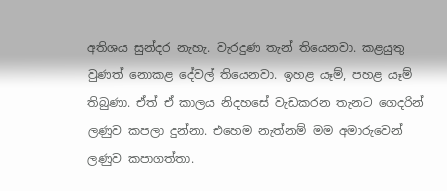අතිශය සුන්දර නැහැ. වැරදුණ තැන් තියෙනවා. කළයුතු වුණත් නොකළ දේවල් තියෙනවා. ඉහළ යෑම්, පහළ යෑම් තිබුණා. ඒත් ඒ කාලය නිදහසේ වැඩකරන තැනට ගෙදරින් ලණුව කපලා දුන්නා. එහෙම නැත්නම් මම අමාරුවෙන් ලණුව කපාගත්තා.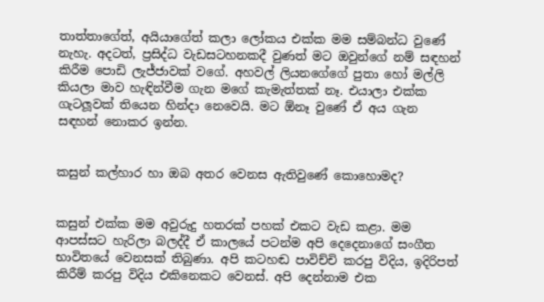තාත්තාගේත්, අයියාගේත් කලා ලෝකය එක්ක මම සම්බන්ධ වුණේ නැහැ. අදටත්, ප්‍රසිද්ධ වැඩසටහනකදී වුණත් මට ඔවුන්ගේ නම් සඳහන් කිරීම පොඩි ලැජ්ජාවක් වගේ. අහවල් ලියනගේගේ පුතා හෝ මල්ලි කියලා මාව හැඳින්වීම ගැන මගේ කැමැත්තක් නෑ. එයාලා එක්ක ගැටලූවක් තියෙන හින්දා නෙවෙයි. මට ඕනෑ වුණේ ඒ අය ගැන සඳහන් නොකර ඉන්න.


කසුන් කල්හාර හා ඔබ අතර වෙනස ඇතිවුණේ කොහොමද?


කසුන් එක්ක මම අවුරුදු හතරක් පහක් එකට වැඩ කළා. මම ආපස්සට හැරිලා බලද්දී ඒ කාලයේ පටන්ම අපි දෙදෙනාගේ සංගීත භාවිතයේ වෙනසක් තිබුණා. අපි කටහඬ පාවිච්චි කරපු විදිය, ඉදිරිපත් කිරීම් කරපු විදිය එකිනෙකට වෙනස්. අපි දෙන්නාම එක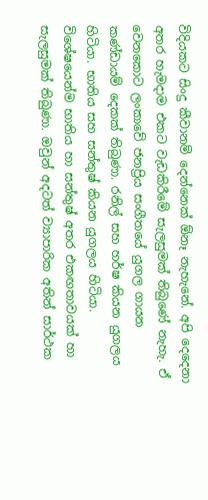විදියකට සිංදු කීවානම් දෙන්නෙක් ඕනෑ නැහැනේ. අපි දෙදෙනා අතර හැමදාම එකට වැඩකිරීමේ සැලසුමක් තිබුණේ නැහැ. ඒ වෙනකොට ලංකාවේ ජනප්‍රිය සංගීතයේ යුගල ගායන කණ්ඩායම් දෙකක් තිබුණා. රනිල් සහ හර්ෂ කියන යුගලය හිටියා. භාතිය සහ සන්තුෂ් කියන යුගලය හිටියා. විශේෂයෙන්ම භාතිය හා සන්තුෂ් අතර එකඟතාවයක් හා සැලසුමක් තිබුණා. ඔවුන් අදටත් ව්‍යාපාරික අතින් සාර්ථක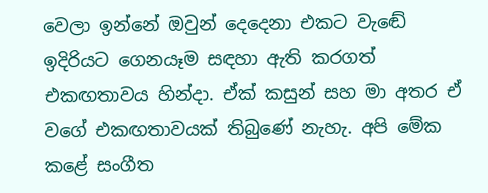වෙලා ඉන්නේ ඔවුන් දෙදෙනා එකට වැඬේ ඉදිරියට ගෙනයෑම සඳහා ඇති කරගත් එකඟතාවය හින්දා. ඒක් කසුන් සහ මා අතර ඒ වගේ එකඟතාවයක් තිබුණේ නැහැ. අපි මේක කළේ සංගීත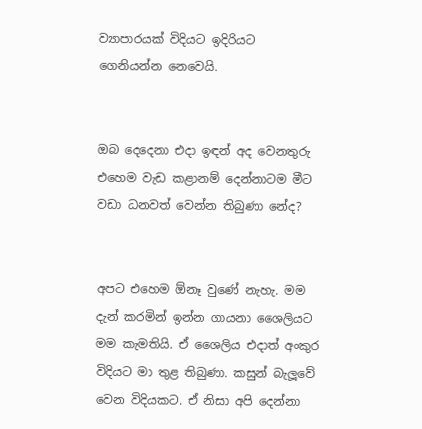ව්‍යාපාරයක් විදියට ඉදිරියට ගෙනියන්න නෙවෙයි.


ඔබ දෙදෙනා එදා ඉඳන් අද වෙනතුරු එහෙම වැඩ කළානම් දෙන්නාටම මීට වඩා ධනවත් වෙන්න තිබුණා නේද?


අපට එහෙම ඕනෑ වුණේ නැහැ. මම දැන් කරමින් ඉන්න ගායනා ශෛලියට මම කැමතියි. ඒ ශෛලිය එදාත් අංකුර විදියට මා තුළ තිබුණා. කසුන් බැලූවේ වෙන විදියකට. ඒ නිසා අපි දෙන්නා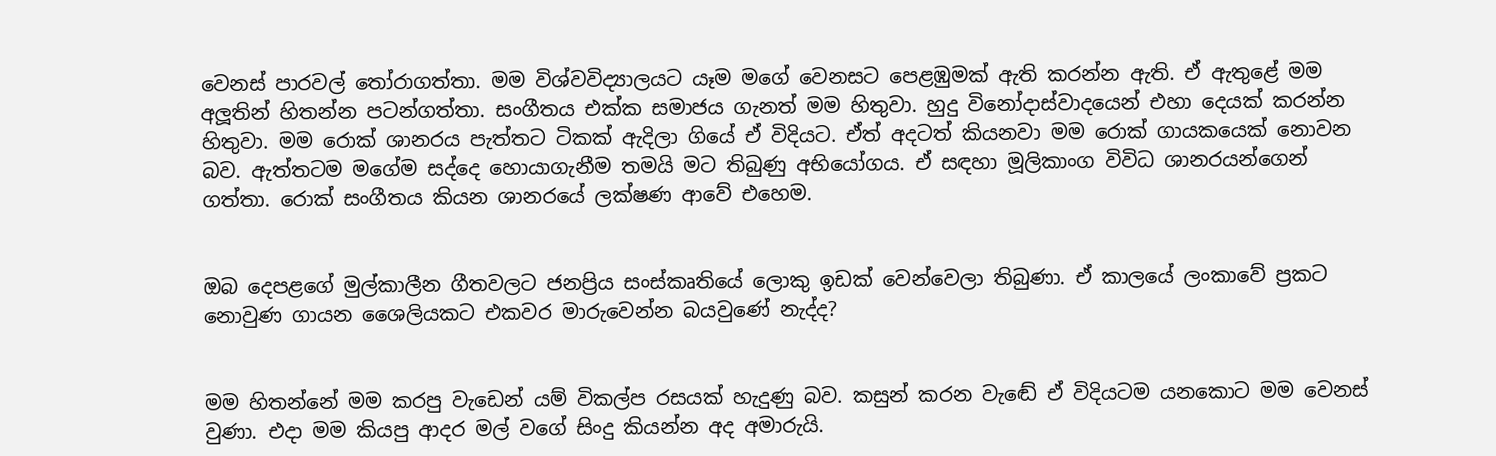වෙනස් පාරවල් තෝරාගත්තා. මම විශ්වවිද්‍යාලයට යෑම මගේ වෙනසට පෙළඹුමක් ඇති කරන්න ඇති. ඒ ඇතුළේ මම අලූතින් හිතන්න පටන්ගත්තා. සංගීතය එක්ක සමාජය ගැනත් මම හිතුවා. හුදු විනෝදාස්වාදයෙන් එහා දෙයක් කරන්න හිතුවා. මම රොක් ශානරය පැත්තට ටිකක් ඇදිලා ගියේ ඒ විදියට. ඒත් අදටත් කියනවා මම රොක් ගායකයෙක් නොවන බව. ඇත්තටම මගේම සද්දෙ හොයාගැනීම තමයි මට තිබුණු අභියෝගය. ඒ සඳහා මූලිකාංග විවිධ ශානරයන්ගෙන් ගත්තා. රොක් සංගීතය කියන ශානරයේ ලක්ෂණ ආවේ එහෙම.


ඔබ දෙපළගේ මුල්කාලීන ගීතවලට ජනප්‍රිය සංස්කෘතියේ ලොකු ඉඩක් වෙන්වෙලා තිබුණා. ඒ කාලයේ ලංකාවේ ප්‍රකට නොවුණ ගායන ශෛලියකට එකවර මාරුවෙන්න බයවුණේ නැද්ද?


මම හිතන්නේ මම කරපු වැඩෙන් යම් විකල්ප රසයක් හැදුණු බව. කසුන් කරන වැඬේ ඒ විදියටම යනකොට මම වෙනස් වුණා. එදා මම කියපු ආදර මල් වගේ සිංදු කියන්න අද අමාරුයි.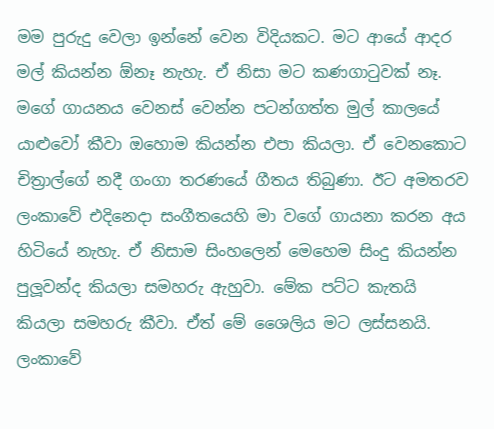මම පුරුදු වෙලා ඉන්නේ වෙන විදියකට. මට ආයේ ආදර මල් කියන්න ඕනෑ නැහැ. ඒ නිසා මට කණගාටුවක් නෑ. මගේ ගායනය වෙනස් වෙන්න පටන්ගත්ත මුල් කාලයේ යාළුවෝ කීවා ඔහොම කියන්න එපා කියලා. ඒ වෙනකොට චිත්‍රාල්ගේ නදී ගංගා තරණයේ ගීතය තිබුණා. ඊට අමතරව ලංකාවේ එදිනෙදා සංගීතයෙහි මා වගේ ගායනා කරන අය හිටියේ නැහැ. ඒ නිසාම සිංහලෙන් මෙහෙම සිංදු කියන්න පුලූවන්ද කියලා සමහරු ඇහුවා. මේක පට්ට කැතයි කියලා සමහරු කීවා. ඒත් මේ ශෛලිය මට ලස්සනයි. ලංකාවේ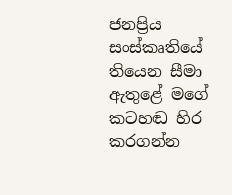ජනප්‍රිය සංස්කෘතියේ තියෙන සීමා ඇතුළේ මගේ කටහඬ හිර කරගන්න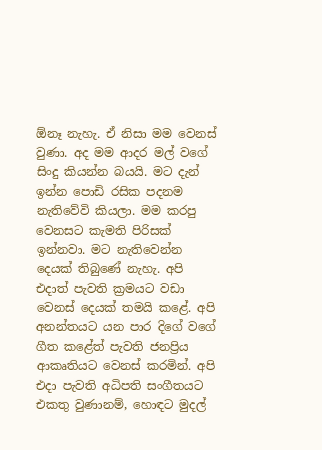ඕනෑ නැහැ. ඒ නිසා මම වෙනස් වුණා. අද මම ආදර මල් වගේ සිංදු කියන්න බයයි. මට දැන් ඉන්න පොඩි රසික පදනම නැතිවේවි කියලා. මම කරපු වෙනසට කැමති පිරිසක් ඉන්නවා. මට නැතිවෙන්න දෙයක් තිබුණේ නැහැ. අපි එදාත් පැවති ක්‍රමයට වඩා වෙනස් දෙයක් තමයි කළේ. අපි අනන්තයට යන පාර දිගේ වගේ ගීත කළේත් පැවති ජනප්‍රිය ආකෘතියට වෙනස් කරමින්. අපි එදා පැවති අධිපති සංගීතයට එකතු වුණානම්, හොඳට මුදල්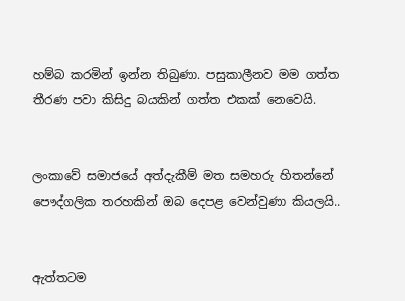හම්බ කරමින් ඉන්න තිබුණා. පසුකාලීනව මම ගත්ත තීරණ පවා කිසිදු බයකින් ගත්ත එකක් නෙවෙයි.


ලංකාවේ සමාජයේ අත්දැකීම් මත සමහරු හිතන්නේ පෞද්ගලික තරහකින් ඔබ දෙපළ වෙන්වුණා කියලයි..


ඇත්තටම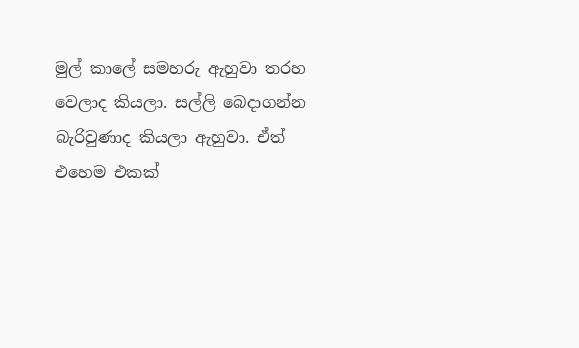මුල් කාලේ සමහරු ඇහුවා තරහ වෙලාද කියලා. සල්ලි බෙදාගන්න බැරිවුණාද කියලා ඇහුවා. ඒත් එහෙම එකක්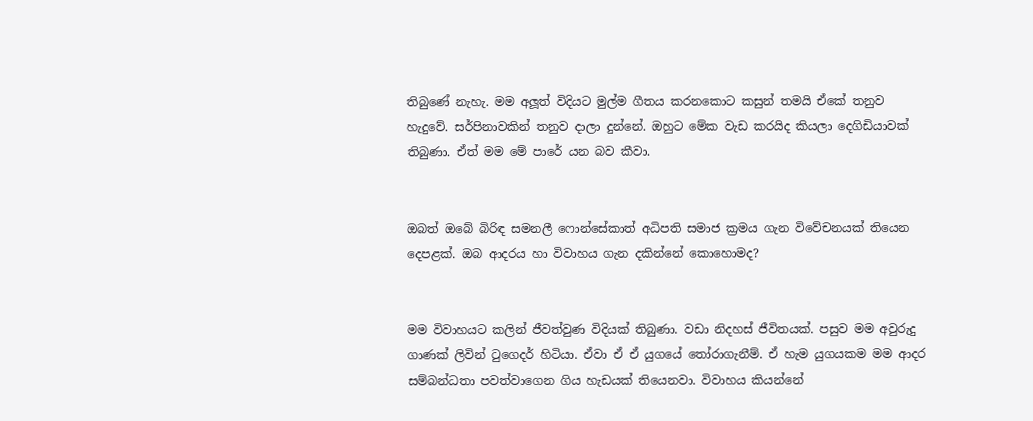තිබුණේ නැහැ. මම අලූත් විදියට මුල්ම ගීතය කරනකොට කසුන් තමයි ඒකේ තනුව හැදුවේ. සර්පිනාවකින් තනුව දාලා දුන්නේ. ඔහුට මේක වැඩ කරයිද කියලා දෙගිඩියාවක් තිබුණා. ඒත් මම මේ පාරේ යන බව කීවා.


ඔබත් ඔබේ බිරිඳ සමනලී ෆොන්සේකාත් අධිපති සමාජ ක්‍රමය ගැන විවේචනයක් තියෙන දෙපළක්. ඔබ ආදරය හා විවාහය ගැන දකින්නේ කොහොමද?


මම විවාහයට කලින් ජීවත්වුණ විදියක් තිබුණා. වඩා නිදහස් ජීවිතයක්. පසුව මම අවුරුදු ගාණක් ලිවින් ටුගෙදර් හිටියා. ඒවා ඒ ඒ යුගයේ තෝරාගැනීම්. ඒ හැම යුගයකම මම ආදර සම්බන්ධතා පවත්වාගෙන ගිය හැඩයක් තියෙනවා. විවාහය කියන්නේ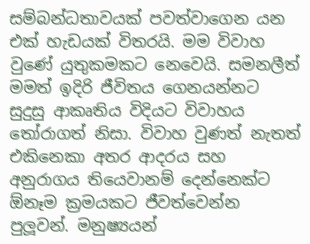සම්බන්ධතාවයක් පවත්වාගෙන යන එක් හැඩයක් විතරයි. මම විවාහ වුණේ යුතුකමකට නෙවෙයි. සමනලීත් මමත් ඉදිරි ජීවිතය ගෙනයන්නට සුදුසු ආකෘතිය විදියට විවාහය තෝරාගත් නිසා. විවාහ වුණත් නැතත් එකිනෙකා අතර ආදරය සහ අනුරාගය තියෙවානම් දෙන්නෙක්ට ඕනෑම ක්‍රමයකට ජීවත්වෙන්න පුලූවන්. මනුෂ්‍යයන්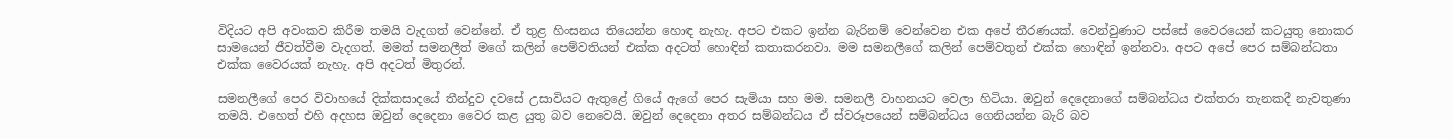විදියට අපි අවංකව කිරීම තමයි වැදගත් වෙන්නේ. ඒ තුළ හිංසනය තියෙන්න හොඳ නැහැ. අපට එකට ඉන්න බැරිනම් වෙන්වෙන එක අපේ තීරණයක්. වෙන්වුණාට පස්සේ වෛරයෙන් කටයුතු නොකර සාමයෙන් ජීවත්වීම වැදගත්. මමත් සමනලීත් මගේ කලින් පෙම්වතියන් එක්ක අදටත් හොඳින් කතාකරනවා. මම සමනලීගේ කලින් පෙම්වතුන් එක්ක හොඳින් ඉන්නවා. අපට අපේ පෙර සම්බන්ධතා එක්ක වෛරයක් නැහැ. අපි අදටත් මිතුරන්.

සමනලීගේ පෙර විවාහයේ දික්කසාදයේ තීන්දුව දවසේ උසාවියට ඇතුළේ ගියේ ඇගේ පෙර සැමියා සහ මම. සමනලී වාහනයට වෙලා හිටියා. ඔවුන් දෙදෙනාගේ සම්බන්ධය එක්තරා තැනකදී නැවතුණා තමයි. එහෙත් එහි අදහස ඔවුන් දෙදෙනා වෛර කළ යුතු බව නෙවෙයි. ඔවුන් දෙදෙනා අතර සම්බන්ධය ඒ ස්වරූපයෙන් සම්බන්ධය ගෙනියන්න බැරි බව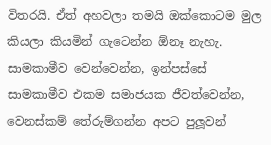විතරයි. ඒත් අහවලා තමයි ඔක්කොටම මුල කියලා කියමින් ගැටෙන්න ඕනෑ නැහැ. සාමකාමීව වෙන්වෙන්න, ඉන්පස්සේ සාමකාමීව එකම සමාජයක ජීවත්වෙන්න, වෙනස්කම් තේරුම්ගන්න අපට පුලූවන්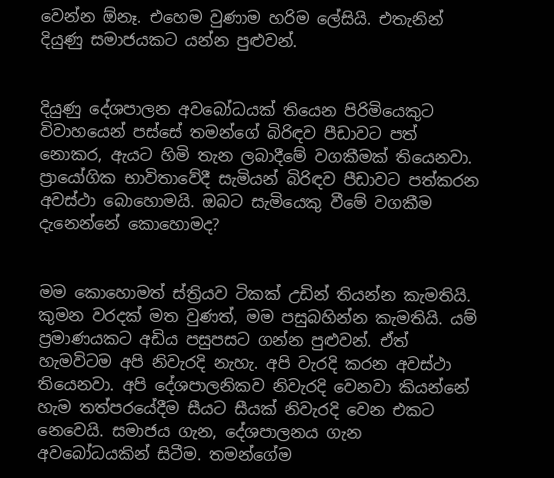වෙන්න ඕනෑ. එහෙම වුණාම හරිම ලේසියි. එතැනින් දියුණු සමාජයකට යන්න පුළුවන්.


දියුණු දේශපාලන අවබෝධයක් තියෙන පිරිමියෙකුට විවාහයෙන් පස්සේ තමන්ගේ බිරිඳව පීඩාවට පත් නොකර, ඇයට හිමි තැන ලබාදීමේ වගකීමක් තියෙනවා. ප්‍රායෝගික භාවිතාවේදී සැමියන් බිරිඳව පීඩාවට පත්කරන අවස්ථා බොහොමයි. ඔබට සැමියෙකු වීමේ වගකීම දැනෙන්නේ කොහොමද?


මම කොහොමත් ස්ත්‍රියව ටිකක් උඩින් තියන්න කැමතියි. කුමන වරදක් මත වුණත්, මම පසුබහින්න කැමතියි. යම් ප්‍රමාණයකට අඩිය පසුපසට ගන්න පුළුවන්. ඒත් හැමවිටම අපි නිවැරදි නැහැ. අපි වැරදි කරන අවස්ථා තියෙනවා. අපි දේශපාලනිකව නිවැරදි වෙනවා කියන්නේ හැම තත්පරයේදීම සීයට සීයක් නිවැරදි වෙන එකට නෙවෙයි. සමාජය ගැන, දේශපාලනය ගැන අවබෝධයකින් සිටීම. තමන්ගේම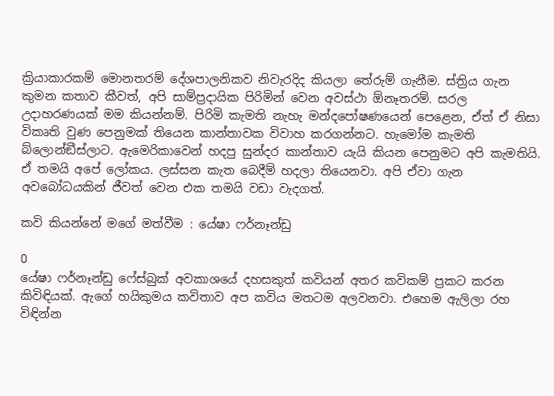ක්‍රියාකාරකම් මොනතරම් දේශපාලනිකව නිවැරදිද කියලා තේරුම් ගැනීම. ස්ත්‍රිය ගැන කුමන කතාව කීවත්, අපි සාම්ප්‍රදායික පිරිමින් වෙන අවස්ථා ඕනෑතරම්. සරල උදාහරණයක් මම කියන්නම්. පිරිමි කැමති නැහැ මන්දපෝෂණයෙන් පෙළෙන, ඒත් ඒ නිසා විකෘති වුණ පෙනුමක් තියෙන කාන්තාවක විවාහ කරගන්නට. හැමෝම කැමති බ්ලොන්ඞීස්ලාට. ඇමෙරිකාවෙන් හදපු සුන්දර කාන්තාව යැයි කියන පෙනුමට අපි කැමතියි. ඒ තමයි අපේ ලෝකය. ලස්සන කැත බෙදීම් හදලා තියෙනවා. අපි ඒවා ගැන අවබෝධයකින් ජීවත් වෙන එක තමයි වඩා වැදගත්.

කවි කියන්නේ මගේ මත්වීම : යේෂා ෆර්නෑන්ඩු

0
යේෂා ෆර්නෑන්ඩු ෆේස්බුක් අවකාශයේ දහසකුත් කවියන් අතර කවිකම් ප්‍රකට කරන කිවිඳියක්. ඇගේ හයිකුමය කවිතාව අප කවිය මතටම අලවනවා. එහෙම ඇලිලා රහ විඳින්න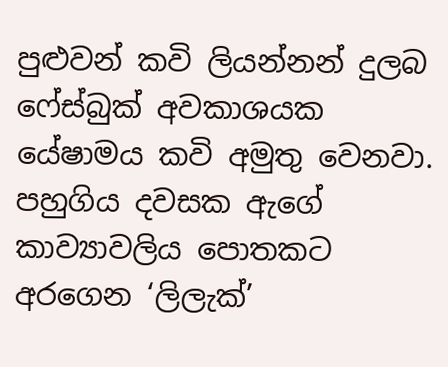පුළුවන් කවි ලියන්නන් දුලබ ෆේස්බුක් අවකාශයක යේෂාමය කවි අමුතු වෙනවා. පහුගිය දවසක ඇගේ කාව්‍යාවලිය පොතකට අරගෙන ‘ලිලැක්’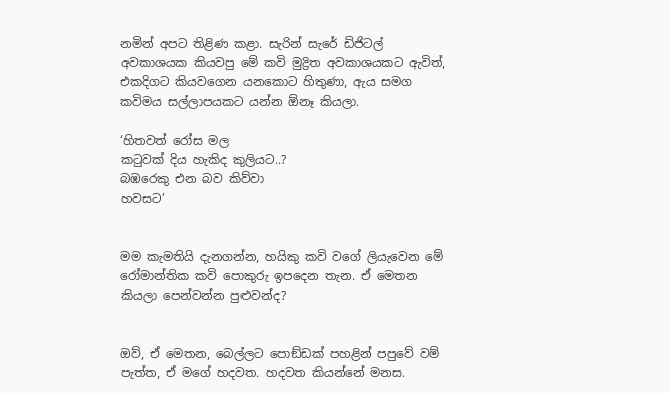නමින් අපට තිළිණ කළා. සැරින් සැරේ ඩිජිටල් අවකාශයක කියවපු මේ කවි මුද්‍රිත අවකාශයකට ඇවිත්, එකදිගට කියවගෙන යනකොට හිතුණා, ඇය සමග කවිමය සල්ලාපයකට යන්න ඕනෑ කියලා.

‘හිතවත් රෝස මල
කටුවක් දිය හැකිද කුලියට..?
බඹරෙකු එන බව කිව්වා
හවසට’


මම කැමතියි දැනගන්න, හයිකු කවි වගේ ලියැවෙන මේ රෝමාන්තික කවි පොකුරු ඉපදෙන තැන. ඒ මෙතන කියලා පෙන්වන්න පුළුවන්ද?


ඔව්, ඒ මෙතන, බෙල්ලට පොඞ්ඩක් පහළින් පපුවේ වම් පැත්ත, ඒ මගේ හදවත. හදවත කියන්නේ මනස.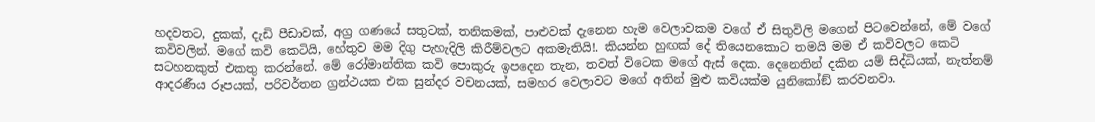හදවතට, දුකක්, දැඩි පීඩාවක්, අග්‍ර ගණයේ සතුටක්, තනිකමක්, පාළුවක් දැනෙන හැම වෙලාවකම වගේ ඒ සිතුවිලි මගෙන් පිටවෙන්නේ, මේ වගේ කවිවලින්. මගේ කවි කෙටියි, හේතුව මම දිගු පැහැදිලි කිරීම්වලට අකමැතියි!. කියන්න හුඟක් දේ තියෙනකොට තමයි මම ඒ කවිවලට කෙටි සටහනකුත් එකතු කරන්නේ. මේ රෝමාන්තික කවි පොකුරු ඉපදෙන තැන, තවත් විටෙක මගේ ඇස් දෙක. දෙනෙතින් දකින යම් සිද්ධියක්, නැත්නම් ආදරණීය රූපයක්, පරිවර්තන ග්‍රන්ථයක එක සුන්දර වචනයක්, සමහර වෙලාවට මගේ අතින් මුළු කවියක්ම යුනිකෝඞ් කරවනවා.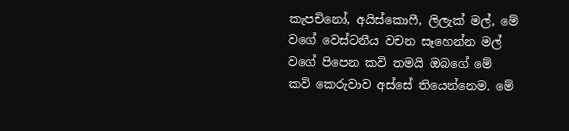කැපචිනෝ, අයිස්කොෆී, ලිලැක් මල්, මේ වගේ වෙස්ටනීය වචන සෑහෙන්න මල් වගේ පිපෙන කවි තමයි ඔබගේ මේ කවි කෙරුවාව අස්සේ තියෙන්නෙම. මේ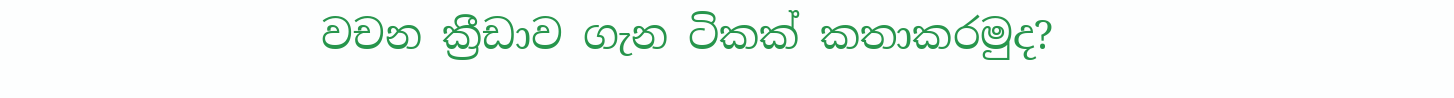වචන ක්‍රීඩාව ගැන ටිකක් කතාකරමුද?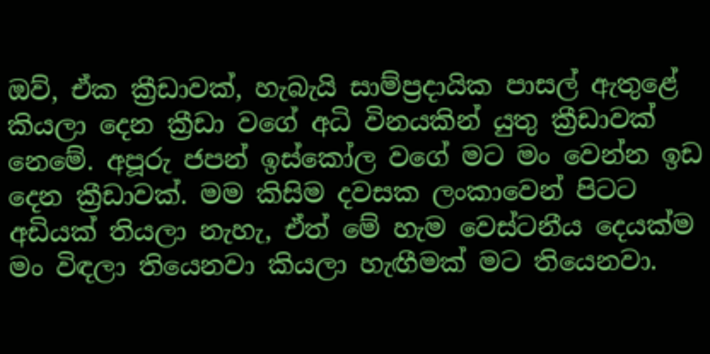ඔව්, ඒක ක්‍රීඩාවක්, හැබැයි සාම්ප්‍රදායික පාසල් ඇතුළේ කියලා දෙන ක්‍රීඩා වගේ අධි විනයකින් යුතු ක්‍රීඩාවක් නෙමේ. අපූරු ජපන් ඉස්කෝල වගේ මට මං වෙන්න ඉඩ දෙන ක්‍රීඩාවක්. මම කිසිම දවසක ලංකාවෙන් පිටට අඩියක් තියලා නැහැ, ඒත් මේ හැම වෙස්ටනීය දෙයක්ම මං විඳලා තියෙනවා කියලා හැඟීමක් මට තියෙනවා.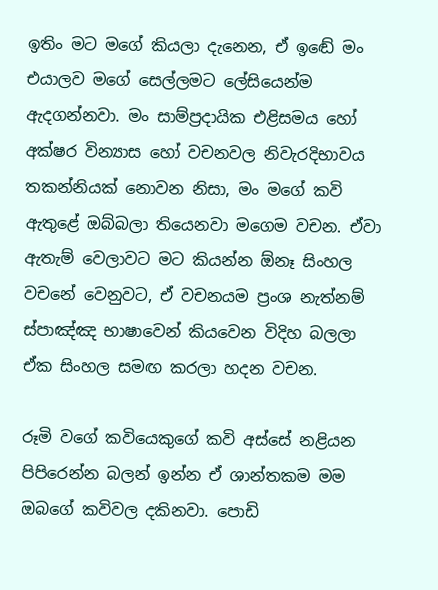ඉතිං මට මගේ කියලා දැනෙන, ඒ ඉඬේ මං එයාලව මගේ සෙල්ලමට ලේසියෙන්ම ඇදගන්නවා. මං සාම්ප්‍රදායික එළිසමය හෝ අක්ෂර වින්‍යාස හෝ වචනවල නිවැරදිභාවය තකන්නියක් නොවන නිසා, මං මගේ කවි ඇතුළේ ඔබ්බලා තියෙනවා මගෙම වචන. ඒවා ඇතැම් වෙලාවට මට කියන්න ඕනෑ සිංහල වචනේ වෙනුවට, ඒ වචනයම ප්‍රංශ නැත්නම් ස්පාඤ්ඤ භාෂාවෙන් කියවෙන විදිහ බලලා ඒක සිංහල සමඟ කරලා හදන වචන.

රූමි වගේ කවියෙකුගේ කවි අස්සේ නළියන පිපිරෙන්න බලන් ඉන්න ඒ ශාන්තකම මම ඔබගේ කවිවල දකිනවා. පොඩි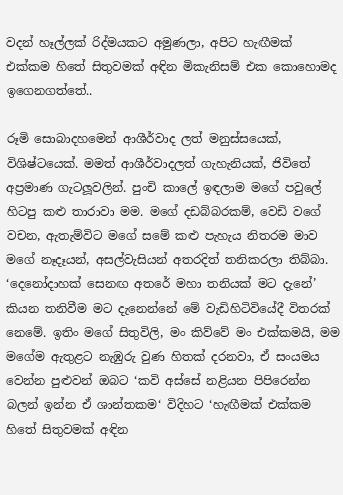වදන් හෑල්ලක් රිද්මයකට අමුණලා, අපිට හැඟීමක් එක්කම හිතේ සිතුවමක් අඳින මිකැනිසම් එක කොහොමද ඉගෙනගත්තේ..

රූමි සොබාදහමෙන් ආශීර්වාද ලත් මනුස්සයෙක්, විශිෂ්ටයෙක්. මමත් ආශීර්වාදලත් ගැහැනියක්, ජිවිතේ අප්‍රමාණ ගැටලූවලින්. පුංචි කාලේ ඉඳලාම මගේ පවුලේ හිටපු කළු තාරාවා මම. මගේ දඩබ්බරකම්, වෙඩි වගේ වචන, ඇතැම්විට මගේ සමේ කළු පැහැය නිතරම මාව මගේ නෑදෑයන්, අසල්වැසියන් අතරදිත් තනිකරලා තිබ්බා. ‘දෙනෝදාහක් සෙනඟ අතරේ මහා තනියක් මට දැනේ’ කියන තනිවීම මට දැනෙන්නේ මේ වැඩිහිටිවියේදී විතරක් නෙමේ. ඉතිං මගේ සිතුවිලි, මං කිව්වේ මං එක්කමයි, මම මගේම ඇතුළට නැඹුරු වුණ හිතක් දරනවා, ඒ සංයමය වෙන්න පුළුවන් ඔබට ‘කවි අස්සේ නළියන පිපිරෙන්න බලන් ඉන්න ඒ ශාන්තකම‘ විදිහට ‘හැඟීමක් එක්කම හිතේ සිතුවමක් අඳින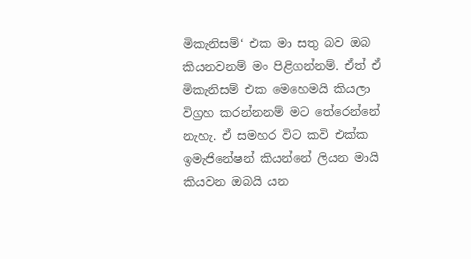මිකැනිසම්‘ එක මා සතු බව ඔබ කියනවනම් මං පිළිගන්නම්. ඒත් ඒ මිකැනිසම් එක මෙහෙමයි කියලා විග්‍රහ කරන්නනම් මට තේරෙන්නේ නැහැ. ඒ සමහර විට කවි එක්ක ඉමැජිනේෂන් කියන්නේ ලියන මායි කියවන ඔබයි යන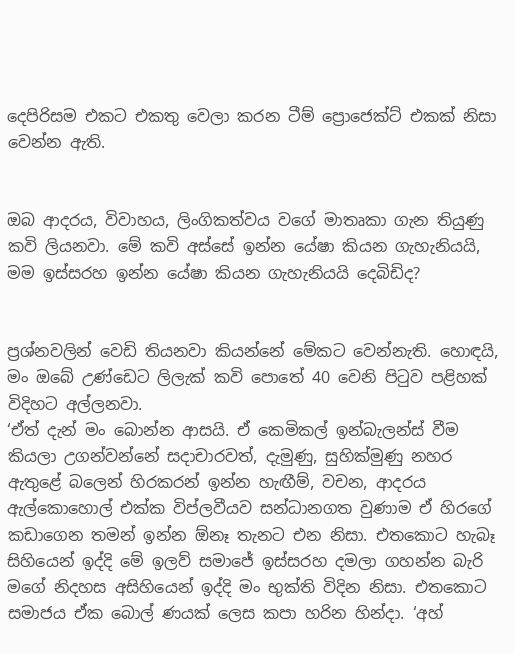දෙපිරිසම එකට එකතු වෙලා කරන ටීම් ප්‍රොජෙක්ට් එකක් නිසා වෙන්න ඇති.


ඔබ ආදරය, විවාහය, ලිංගිකත්වය වගේ මාතෘකා ගැන තියුණු කවි ලියනවා. මේ කවි අස්සේ ඉන්න යේෂා කියන ගැහැනියයි, මම ඉස්සරහ ඉන්න යේෂා කියන ගැහැනියයි දෙබිඩිද?


ප්‍රශ්නවලින් වෙඩි තියනවා කියන්නේ මේකට වෙන්නැති. හොඳයි, මං ඔබේ උණ්ඩෙට ලිලැක් කවි පොතේ 40 වෙනි පිටුව පළිහක් විදිහට අල්ලනවා.
‘ඒත් දැන් මං බොන්න ආසයි. ඒ කෙමිකල් ඉන්බැලන්ස් වීම කියලා උගන්වන්නේ සදාචාරවත්, දැමුණු, සුහික්මුණු නහර ඇතුළේ බලෙන් හිරකරන් ඉන්න හැඟීම්, වචන, ආදරය ඇල්කොහොල් එක්ක විප්ලවීයව සන්ධානගත වුණාම ඒ හිරගේ කඩාගෙන තමන් ඉන්න ඕනෑ තැනට එන නිසා. එතකොට හැබෑ සිහියෙන් ඉද්දි මේ ඉලව් සමාජේ ඉස්සරහ දමලා ගහන්න බැරි මගේ නිදහස අසිහියෙන් ඉද්දි මං භුක්ති විදින නිසා. එතකොට සමාජය ඒක බොල් ණයක් ලෙස කපා හරින හින්දා. ‘අහ්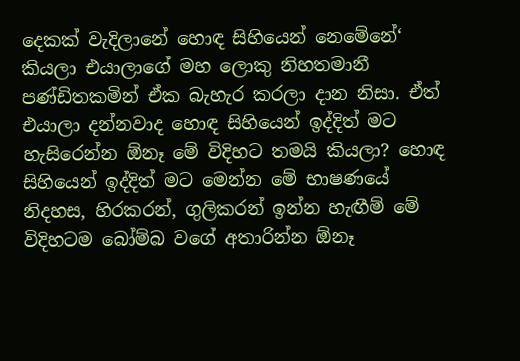දෙකක් වැදිලානේ හොඳ සිහියෙන් නෙමේනේ‘ කියලා එයාලාගේ මහ ලොකු නිහතමානී පණ්ඩිතකමින් ඒක බැහැර කරලා දාන නිසා. ඒත් එයාලා දන්නවාද හොඳ සිහියෙන් ඉද්දිත් මට හැසිරෙන්න ඕනෑ මේ විදිහට තමයි කියලා? හොඳ සිහියෙන් ඉද්දිත් මට මෙන්න මේ භාෂණයේ නිදහස, හිරකරන්, ගුලිකරන් ඉන්න හැඟීම් මේ විදිහටම බෝම්බ වගේ අතාරින්න ඕනෑ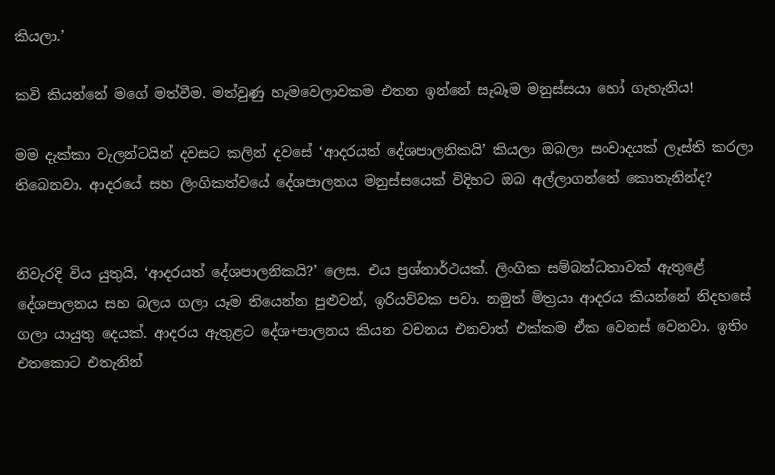කියලා.’

කවි කියන්නේ මගේ මත්වීම. මත්වුණු හැමවෙලාවකම එතන ඉන්නේ සැබෑම මනුස්සයා හෝ ගැහැනිය!

මම දැක්කා වැලන්ටයින් දවසට කලින් දවසේ ‘ආදරයත් දේශපාලනිකයි’ කියලා ඔබලා සංවාදයක් ලෑස්ති කරලා තිබෙනවා. ආදරයේ සහ ලිංගිකත්වයේ දේශපාලනය මනුස්සයෙක් විදිහට ඔබ අල්ලාගන්නේ කොතැනින්ද?


නිවැරදි විය යුතුයි, ‘ආදරයත් දේශපාලනිකයි?’ ලෙස. එය ප්‍රශ්නාර්ථයක්. ලිංගික සම්බන්ධතාවක් ඇතුළේ දේශපාලනය සහ බලය ගලා යෑම තියෙන්න පුළුවන්, ඉරියව්වක පවා. නමුත් මිත්‍රයා ආදරය කියන්නේ නිදහසේ ගලා යායුතු දෙයක්. ආදරය ඇතුළට දේශ+පාලනය කියන වචනය එනවාත් එක්කම ඒක වෙනස් වෙනවා. ඉතිං එතකොට එතැනින්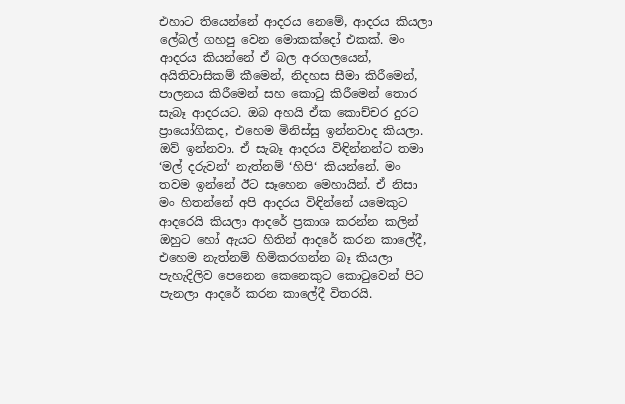එහාට තියෙන්නේ ආදරය නෙමේ, ආදරය කියලා ලේබල් ගහපු වෙන මොකක්දෝ එකක්. මං ආදරය කියන්නේ ඒ බල අරගලයෙන්, අයිතිවාසිකම් කීමෙන්, නිදහස සීමා කිරීමෙන්, පාලනය කිරීමෙන් සහ කොටු කිරීමෙන් තොර සැබෑ ආදරයට. ඔබ අහයි ඒක කොච්චර දුරට ප්‍රායෝගිකද, එහෙම මිනිස්සු ඉන්නවාද කියලා. ඔව් ඉන්නවා. ඒ සැබෑ ආදරය විඳින්නන්ට තමා ‘මල් දරුවන්‘ නැත්නම් ‘හිපි‘ කියන්නේ. මං තවම ඉන්නේ ඊට සෑහෙන මෙහායින්. ඒ නිසා මං හිතන්නේ අපි ආදරය විඳින්නේ යමෙකුට ආදරෙයි කියලා ආදරේ ප්‍රකාශ කරන්න කලින් ඔහුට හෝ ඇයට හිතින් ආදරේ කරන කාලේදී, එහෙම නැත්නම් හිමිකරගන්න බෑ කියලා පැහැදිලිව පෙනෙන කෙනෙකුට කොටුවෙන් පිට පැනලා ආදරේ කරන කාලේදී විතරයි.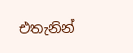එතැනින්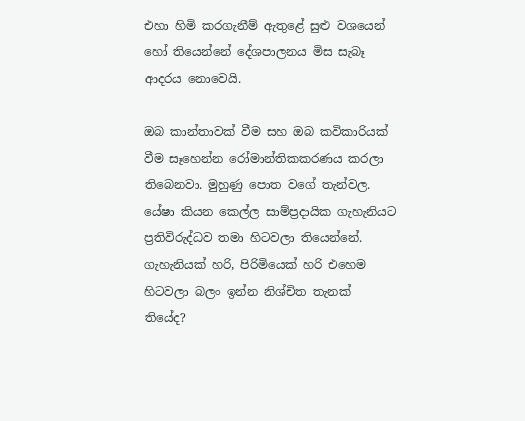එහා හිමි කරගැනීම් ඇතුළේ සුළු වශයෙන් හෝ තියෙන්නේ දේශපාලනය මිස සැබෑ ආදරය නොවෙයි.

ඔබ කාන්තාවක් වීම සහ ඔබ කවිකාරියක් වීම සෑහෙන්න රෝමාන්තිකකරණය කරලා තිබෙනවා. මුහුණු පොත වගේ තැන්වල. යේෂා කියන කෙල්ල සාම්ප්‍රදායික ගැහැනියට ප්‍රතිවිරුද්ධව තමා හිටවලා තියෙන්නේ. ගැහැනියක් හරි, පිරිමියෙක් හරි එහෙම හිටවලා බලං ඉන්න නිශ්චිත තැනක් තියේද?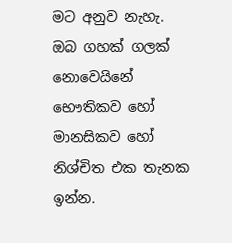මට අනුව නැහැ. ඔබ ගහක් ගලක් නොවෙයිනේ භෞතිකව හෝ මානසිකව හෝ නිශ්චිත එක තැනක ඉන්න.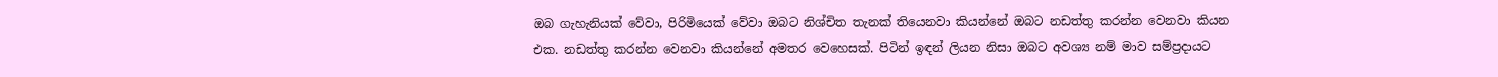ඔබ ගැහැනියක් වේවා, පිරිමියෙක් වේවා ඔබට නිශ්චිත තැනක් තියෙනවා කියන්නේ ඔබට නඩත්තු කරන්න වෙනවා කියන එක. නඩත්තු කරන්න වෙනවා කියන්නේ අමතර වෙහෙසක්. පිටින් ඉඳන් ලියන නිසා ඔබට අවශ්‍ය නම් මාව සම්ප්‍රදායට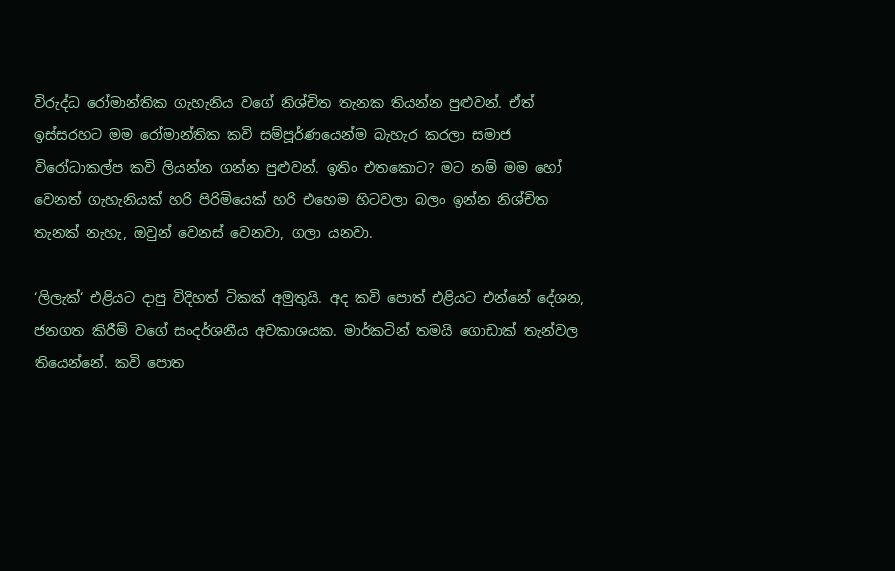විරුද්ධ රෝමාන්තික ගැහැනිය වගේ නිශ්චිත තැනක තියන්න පුළුවන්. ඒත් ඉස්සරහට මම රෝමාන්තික කවි සම්පූර්ණයෙන්ම බැහැර කරලා සමාජ විරෝධාකල්ප කවි ලියන්න ගන්න පුළුවන්. ඉතිං එතකොට? මට නම් මම හෝ වෙනත් ගැහැනියක් හරි පිරිමියෙක් හරි එහෙම හිටවලා බලං ඉන්න නිශ්චිත තැනක් නැහැ, ඔවුන් වෙනස් වෙනවා, ගලා යනවා.

‘ලිලැක්‘ එළියට දාපු විදිහත් ටිකක් අමුතුයි. අද කවි පොත් එළියට එන්නේ දේශන, ජනගත කිරීම් වගේ සංදර්ශනීය අවකාශයක. මාර්කටින් තමයි ගොඩාක් තැන්වල තියෙන්නේ. කවි පොත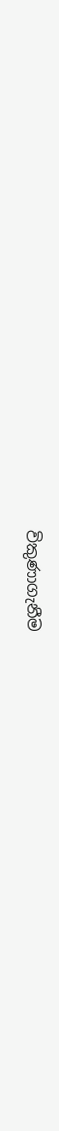විකුණාගැනීම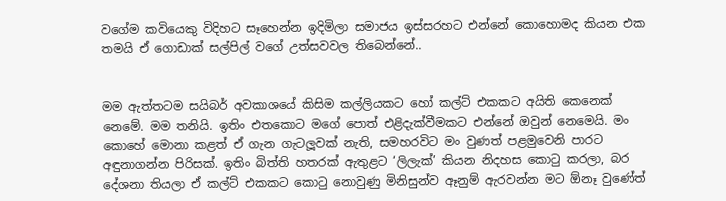වගේම කවියෙකු විදිහට සෑහෙන්න ඉදිමිලා සමාජය ඉස්සරහට එන්නේ කොහොමද කියන එක තමයි ඒ ගොඩාක් සල්පිල් වගේ උත්සවවල තිබෙන්නේ..


මම ඇත්තටම සයිබර් අවකාශයේ කිසිම කල්ලියකට හෝ කල්ට් එකකට අයිති කෙනෙක් නෙමේ. මම තනියි. ඉතිං එතකොට මගේ පොත් එළිදැක්වීමකට එන්නේ ඔවුන් නෙමෙයි. මං කොහේ මොනා කළත් ඒ ගැන ගැටලූවක් නැති, සමහරවිට මං වුණත් පළමුවෙනි පාරට අඳුනාගන්න පිරිසක්. ඉතිං බිත්ති හතරක් ඇතුළට ‘ලිලැක්’ කියන නිදහස කොටු කරලා, බර දේශනා තියලා ඒ කල්ට් එකකට කොටු නොවුණු මිනිසුන්ව ඈනුම් ඇරවන්න මට ඕනෑ වුණේත්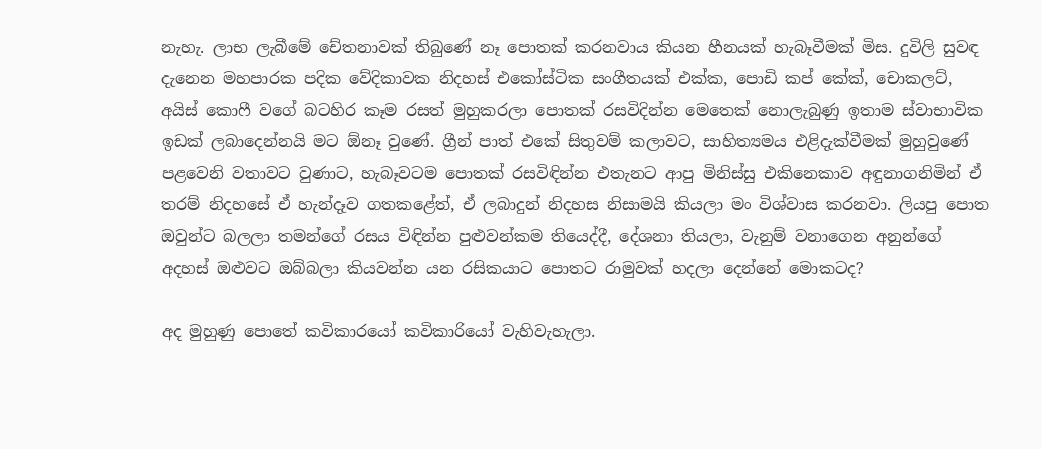නැහැ. ලාභ ලැබීමේ චේතනාවක් තිබුණේ නෑ පොතක් කරනවාය කියන හීනයක් හැබෑවීමක් මිස. දුවිලි සුවඳ දැනෙන මහපාරක පදික වේදිකාවක නිදහස් එකෝස්ටික සංගීතයක් එක්ක, පොඩි කප් කේක්, චොකලට්, අයිස් කොෆී වගේ බටහිර කෑම රසත් මුහුකරලා පොතක් රසවිදින්න මෙතෙක් නොලැබුණු ඉතාම ස්වාභාවික ඉඩක් ලබාදෙන්නයි මට ඕනෑ වුණේ. ග්‍රීන් පාත් එකේ සිතුවම් කලාවට, සාහිත්‍යමය එළිදැක්වීමක් මුහුවුණේ පළවෙනි වතාවට වුණාට, හැබෑවටම පොතක් රසවිඳින්න එතැනට ආපු මිනිස්සු එකිනෙකාව අඳුනාගනිමින් ඒ තරම් නිදහසේ ඒ හැන්දෑව ගතකළේත්, ඒ ලබාදුන් නිදහස නිසාමයි කියලා මං විශ්වාස කරනවා. ලියපු පොත ඔවුන්ට බලලා තමන්ගේ රසය විඳින්න පුළුවන්කම තියෙද්දී, දේශනා තියලා, වැනුම් වනාගෙන අනුන්ගේ අදහස් ඔළුවට ඔබ්බලා කියවන්න යන රසිකයාට පොතට රාමුවක් හදලා දෙන්නේ මොකටද?

අද මුහුණු පොතේ කවිකාරයෝ කවිකාරියෝ වැහිවැහැලා.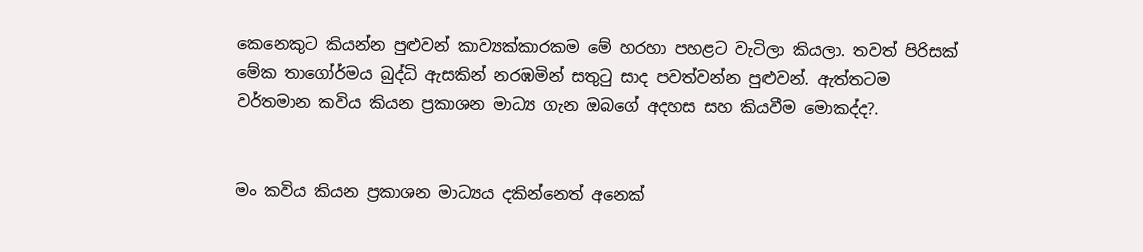කෙනෙකුට කියන්න පුළුවන් කාව්‍යක්කාරකම මේ හරහා පහළට වැටිලා කියලා. තවත් පිරිසක් මේක තාගෝර්මය බුද්ධි ඇසකින් නරඹමින් සතුටු සාද පවත්වන්න පුළුවන්. ඇත්තටම වර්තමාන කවිය කියන ප්‍රකාශන මාධ්‍ය ගැන ඔබගේ අදහස සහ කියවීම මොකද්ද?.


මං කවිය කියන ප්‍රකාශන මාධ්‍යය දකින්නෙත් අනෙක්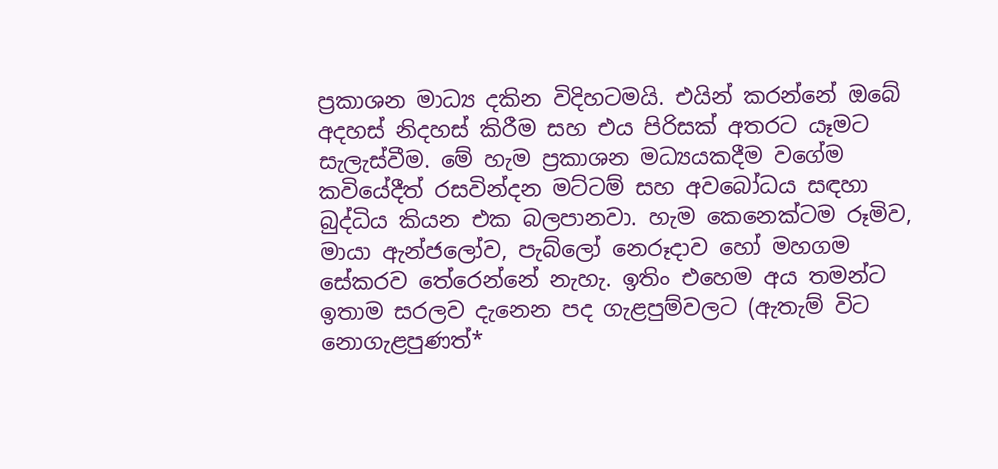ප්‍රකාශන මාධ්‍ය දකින විදිහටමයි. එයින් කරන්නේ ඔබේ අදහස් නිදහස් කිරීම සහ එය පිරිසක් අතරට යෑමට සැලැස්වීම. මේ හැම ප්‍රකාශන මධ්‍යයකදීම වගේම කවියේදීත් රසවින්දන මට්ටම් සහ අවබෝධය සඳහා බුද්ධිය කියන එක බලපානවා. හැම කෙනෙක්ටම රූමිව, මායා ඇන්ජලෝව, පැබ්ලෝ නෙරූදාව හෝ මහගම සේකරව තේරෙන්නේ නැහැ. ඉතිං එහෙම අය තමන්ට ඉතාම සරලව දැනෙන පද ගැළපුම්වලට (ඇතැම් විට නොගැළපුණත්*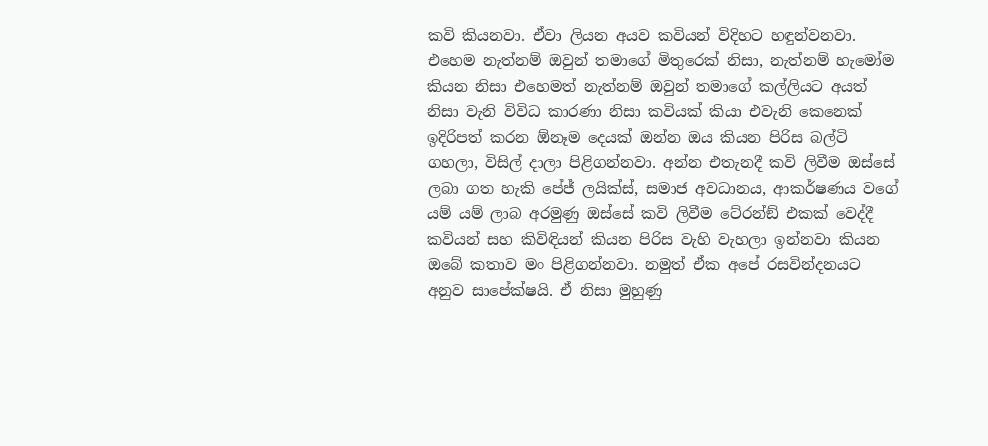කවි කියනවා. ඒවා ලියන අයව කවියන් විදිහට හඳුන්වනවා. එහෙම නැත්නම් ඔවුන් තමාගේ මිතුරෙක් නිසා, නැත්නම් හැමෝම කියන නිසා එහෙමත් නැත්නම් ඔවුන් තමාගේ කල්ලියට අයත් නිසා වැනි විවිධ කාරණා නිසා කවියක් කියා එවැනි කෙනෙක් ඉදිරිපත් කරන ඕනෑම දෙයක් ඔන්න ඔය කියන පිරිස බල්ටි ගහලා, විසිල් දාලා පිළිගන්නවා. අන්න එතැනදී කවි ලිවීම ඔස්සේ ලබා ගත හැකි පේජ් ලයික්ස්, සමාජ අවධානය, ආකර්ෂණය වගේ යම් යම් ලාබ අරමුණු ඔස්සේ කවි ලිවීම ටේ‍රන්ඞ් එකක් වෙද්දී කවියන් සහ කිවිඳියන් කියන පිරිස වැහි වැහලා ඉන්නවා කියන ඔබේ කතාව මං පිළිගන්නවා. නමුත් ඒක අපේ රසවින්දනයට අනුව සාපේක්ෂයි. ඒ නිසා මුහුණු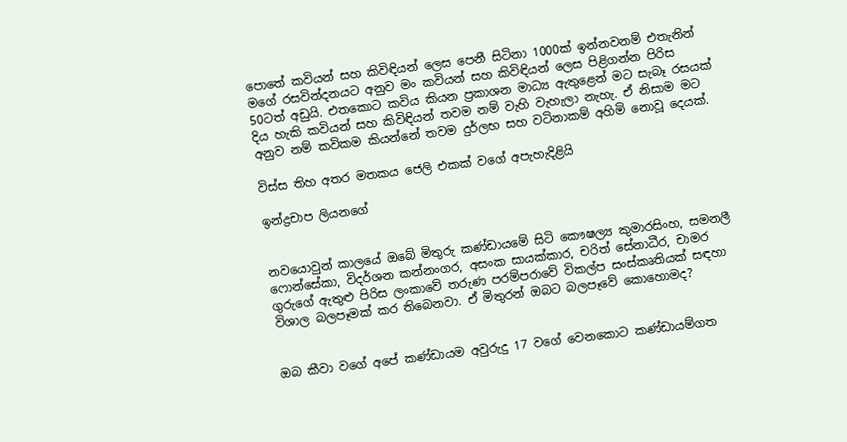පොතේ කවියන් සහ කිවිඳියන් ලෙස පෙනී සිටිනා 1000ක් ඉන්නවනම් එතැනින් මගේ රසවින්දනයට අනුව මං කවියන් සහ කිවිඳියන් ලෙස පිළිගන්න පිරිස 50ටත් අඩුයි. එතකොට කවිය කියන ප්‍රකාශන මාධ්‍ය ඇතුළෙන් මට සැබෑ රසයක් දිය හැකි කවියන් සහ කිවිඳියන් තවම නම් වැහි වැහැලා නැහැ. ඒ නිසාම මට අනුව නම් කවිකම කියන්නේ තවම දුර්ලභ සහ වටිනාකම් අහිමි නොවූ දෙයක්.

විස්ස තිහ අතර මතකය ජෙලි එකක් වගේ අපැහැදිළියි

ඉන්ද්‍රචාප ලියනගේ


නවයොවුන් කාලයේ ඔබේ මිතුරු කණ්ඩායමේ සිටි කෞෂල්‍ය කුමාරසිංහ, සමනලී ෆොන්සේකා, විදර්ශන කන්නංගර, අසංක සායක්කාර, චරිත් සේනාධීර, චාමර ගුරුගේ ඇතුළු පිරිස ලංකාවේ තරුණ පරම්පරාවේ විකල්ප සංස්කෘතියක් සඳහා විශාල බලපෑමක් කර තිබෙනවා. ඒ මිතුරන් ඔබට බලපෑවේ කොහොමද?


ඔබ කීවා වගේ අපේ කණ්ඩායම අවුරුදු 17 වගේ වෙනකොට කණ්ඩායම්ගත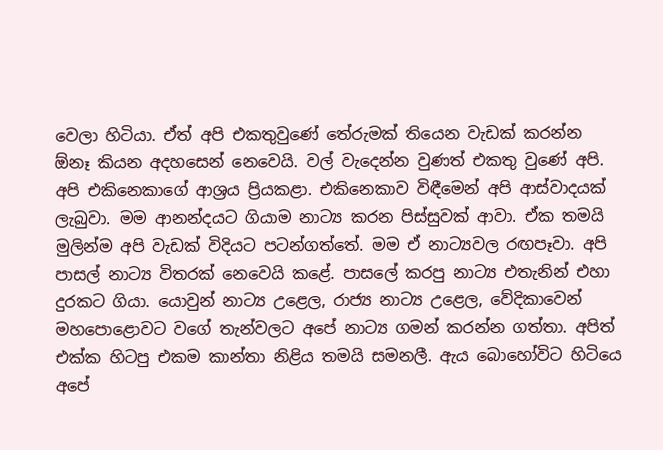වෙලා හිටියා. ඒත් අපි එකතුවුණේ තේරුමක් තියෙන වැඩක් කරන්න ඕනෑ කියන අදහසෙන් නෙවෙයි. වල් වැදෙන්න වුණත් එකතු වුණේ අපි. අපි එකිනෙකාගේ ආශ්‍රය ප්‍රියකළා. එකිනෙකාව විඳීමෙන් අපි ආස්වාදයක් ලැබුවා. මම ආනන්දයට ගියාම නාට්‍ය කරන පිස්සුවක් ආවා. ඒක තමයි මුලින්ම අපි වැඩක් විදියට පටන්ගත්තේ. මම ඒ නාට්‍යවල රඟපෑවා. අපි පාසල් නාට්‍ය විතරක් නෙවෙයි කළේ. පාසලේ කරපු නාට්‍ය එතැනින් එහා දුරකට ගියා. යොවුන් නාට්‍ය උළෙල, රාජ්‍ය නාට්‍ය උළෙල, වේදිකාවෙන් මහපොළොවට වගේ තැන්වලට අපේ නාට්‍ය ගමන් කරන්න ගත්තා. අපිත් එක්ක හිටපු එකම කාන්තා නිළිය තමයි සමනලී. ඇය බොහෝවිට හිටියෙ අපේ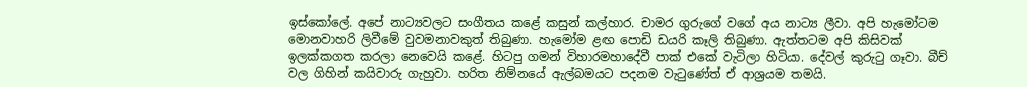ඉස්කෝලේ. අපේ නාට්‍යවලට සංගීතය කළේ කසුන් කල්හාර. චාමර ගුරුගේ වගේ අය නාට්‍ය ලීවා. අපි හැමෝටම මොනවාහරි ලිවීමේ වුවමනාවකුත් තිබුණා. හැමෝම ළඟ පොඩි ඩයරි කෑලි තිබුණා. ඇත්තටම අපි කිසිවක් ඉලක්කගත කරලා නෙවෙයි කළේ. හිටපු ගමන් විහාරමහාදේවී පාක් එකේ වැටිලා හිටියා. දේවල් කුරුටු ගෑවා. බීච් වල ගිහින් කයිවාරු ගැහුවා. හරිත නිම්නයේ ඇල්බමයට පදනම වැටුණේත් ඒ ආශ්‍රයම තමයි.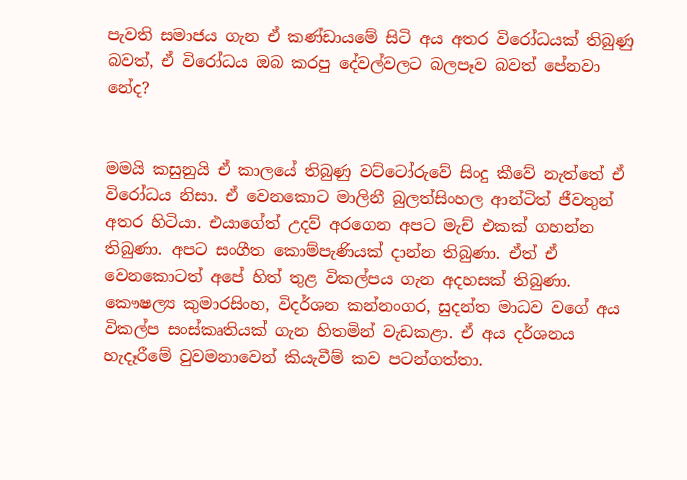පැවති සමාජය ගැන ඒ කණ්ඩායමේ සිටි අය අතර විරෝධයක් තිබුණු බවත්, ඒ විරෝධය ඔබ කරපු දේවල්වලට බලපෑව බවත් පේනවා නේද?


මමයි කසුනුයි ඒ කාලයේ තිබුණු වට්ටෝරුවේ සිංදු කීවේ නැත්තේ ඒ විරෝධය නිසා. ඒ වෙනකොට මාලිනී බුලත්සිංහල ආන්ටිත් ජීවතුන් අතර හිටියා. එයාගේත් උදව් අරගෙන අපට මැච් එකක් ගහන්න තිබුණා. අපට සංගීත කොම්පැණියක් දාන්න තිබුණා. ඒත් ඒ වෙනකොටත් අපේ හිත් තුළ විකල්පය ගැන අදහසක් තිබුණා. කෞෂල්‍ය කුමාරසිංහ, විදර්ශන කන්නංගර, සුදන්ත මාධව වගේ අය විකල්ප සංස්කෘතියක් ගැන හිතමින් වැඩකළා. ඒ අය දර්ශනය හැදෑරීමේ වුවමනාවෙන් කියැවීම් කව පටන්ගත්තා.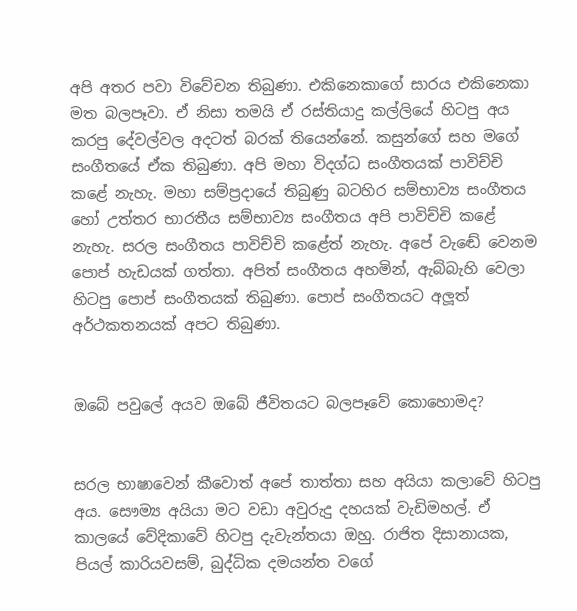අපි අතර පවා විවේචන තිබුණා. එකිනෙකාගේ සාරය එකිනෙකා මත බලපෑවා. ඒ නිසා තමයි ඒ රස්තියාදු කල්ලියේ හිටපු අය කරපු දේවල්වල අදටත් බරක් තියෙන්නේ. කසුන්ගේ සහ මගේ සංගීතයේ ඒක තිබුණා. අපි මහා විදග්ධ සංගීතයක් පාවිච්චි කළේ නැහැ. මහා සම්ප්‍රදායේ තිබුණු බටහිර සම්භාව්‍ය සංගීතය හෝ උත්තර භාරතීය සම්භාව්‍ය සංගීතය අපි පාවිච්චි කළේ නැහැ. සරල සංගීතය පාවිච්චි කළේත් නැහැ. අපේ වැඬේ වෙනම පොප් හැඩයක් ගත්තා. අපිත් සංගීතය අහමින්, ඇබ්බැහි වෙලා හිටපු පොප් සංගීතයක් තිබුණා. පොප් සංගීතයට අලූත් අර්ථකතනයක් අපට තිබුණා.


ඔබේ පවුලේ අයව ඔබේ ජීවිතයට බලපෑවේ කොහොමද?


සරල භාෂාවෙන් කීවොත් අපේ තාත්තා සහ අයියා කලාවේ හිටපු අය. සෞම්‍ය අයියා මට වඩා අවුරුදු දහයක් වැඩිමහල්. ඒ කාලයේ වේදිකාවේ හිටපු දැවැන්තයා ඔහු. රාජිත දිසානායක, පියල් කාරියවසම්, බුද්ධික දමයන්ත වගේ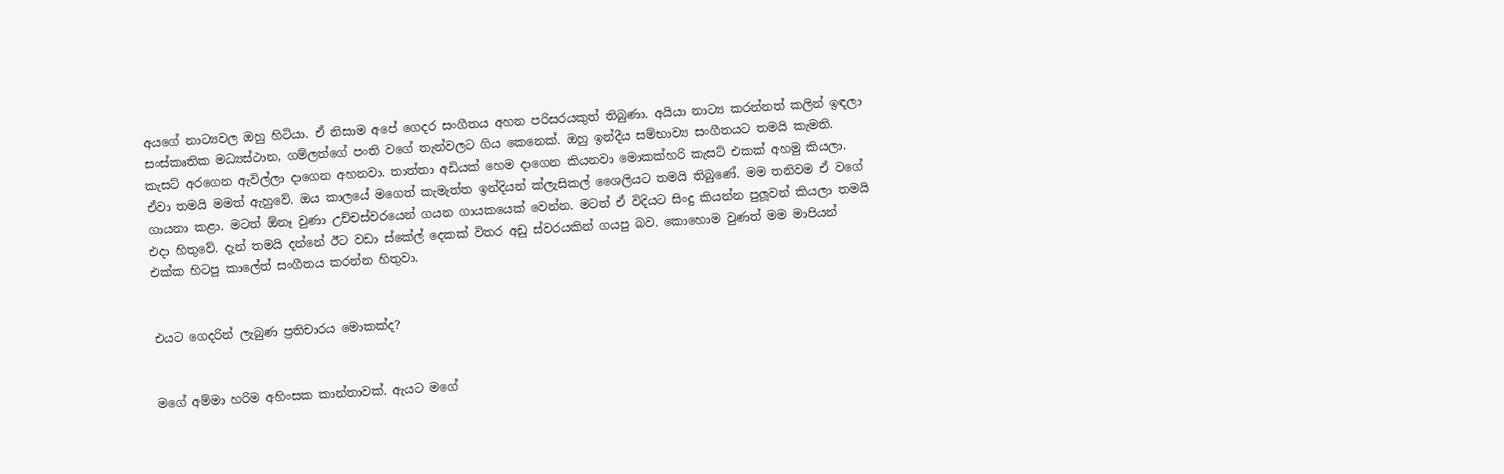අයගේ නාට්‍යවල ඔහු හිටියා. ඒ නිසාම අපේ ගෙදර සංගීතය අහන පරිසරයකුත් තිබුණා. අයියා නාට්‍ය කරන්නත් කලින් ඉඳලා සංස්කෘතික මධ්‍යස්ථාන, ගම්ලත්ගේ පංති වගේ තැන්වලට ගිය කෙනෙක්. ඔහු ඉන්දීය සම්භාව්‍ය සංගීතයට තමයි කැමති. කැසට් අරගෙන ඇවිල්ලා දාගෙන අහනවා. තාත්තා අඩියක් හෙම දාගෙන කියනවා මොකක්හරි කැසට් එකක් අහමු කියලා. ඒවා තමයි මමත් ඇහුවේ. ඔය කාලයේ මගෙත් කැමැත්ත ඉන්දියන් ක්ලැසිකල් ශෛලියට තමයි තිබුණේ. මම තනිවම ඒ වගේ ගායනා කළා. මටත් ඕනෑ වුණා උච්චස්වරයෙන් ගයන ගායකයෙක් වෙන්න. මටත් ඒ විදියට සිංදු කියන්න පුලූවන් කියලා තමයි එදා හිතුවේ. දැන් තමයි දන්නේ ඊට වඩා ස්කේල් දෙකක් විතර අඩු ස්වරයකින් ගයපු බව. කොහොම වුණත් මම මාපියන් එක්ක හිටපු කාලේත් සංගීතය කරන්න හිතුවා.


එයට ගෙදරින් ලැබුණ ප්‍රතිචාරය මොකක්ද?


මගේ අම්මා හරිම අහිංසක කාන්තාවක්. ඇයට මගේ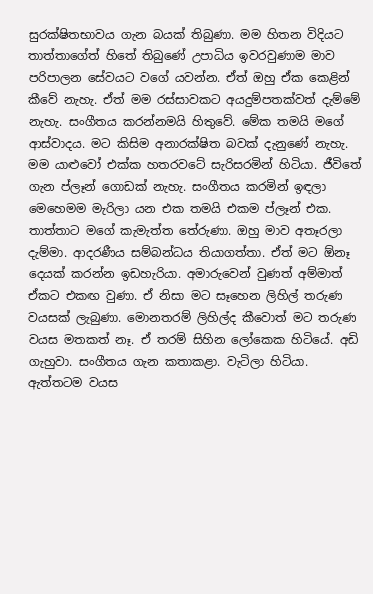සුරක්ෂිතභාවය ගැන බයක් තිබුණා. මම හිතන විදියට තාත්තාගේත් හිතේ තිබුණේ උපාධිය ඉවරවුණාම මාව පරිපාලන සේවයට වගේ යවන්න. ඒත් ඔහු ඒක කෙළින් කීවේ නැහැ. ඒත් මම රස්සාවකට අයදුම්පතක්වත් දැම්මේ නැහැ. සංගීතය කරන්නමයි හිතුවේ. මේක තමයි මගේ ආස්වාදය. මට කිසිම අනාරක්ෂිත බවක් දැනුණේ නැහැ. මම යාළුවෝ එක්ක හතරවටේ සැරිසරමින් හිටියා. ජීවිතේ ගැන ප්ලෑන් ගොඩක් නැහැ. සංගීතය කරමින් ඉඳලා මෙහෙමම මැරිලා යන එක තමයි එකම ප්ලෑන් එක. තාත්තාට මගේ කැමැත්ත තේරුණා. ඔහු මාව අතෑරලා දැම්මා. ආදරණීය සම්බන්ධය තියාගත්තා. ඒත් මට ඕනෑ දෙයක් කරන්න ඉඩහැරියා. අමාරුවෙන් වුණත් අම්මාත් ඒකට එකඟ වුණා. ඒ නිසා මට සෑහෙන ලිහිල් තරුණ වයසක් ලැබුණා. මොනතරම් ලිහිල්ද කීවොත් මට තරුණ වයස මතකත් නෑ. ඒ තරම් සිහින ලෝකෙක හිටියේ. අඩි ගැහුවා. සංගීතය ගැන කතාකළා. වැටිලා හිටියා. ඇත්තටම වයස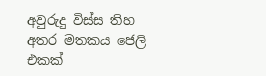අවුරුදු විස්ස තිහ අතර මතකය ජෙලි එකක්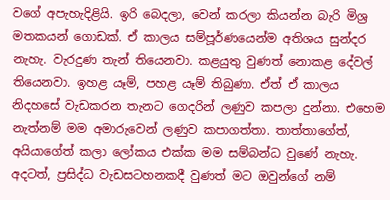වගේ අපැහැදිළියි. ඉරි බෙදලා, වෙන් කරලා කියන්න බැරි මිශ්‍ර මතකයන් ගොඩක්. ඒ කාලය සම්පූර්ණයෙන්ම අතිශය සුන්දර නැහැ. වැරදුණ තැන් තියෙනවා. කළයුතු වුණත් නොකළ දේවල් තියෙනවා. ඉහළ යෑම්, පහළ යෑම් තිබුණා. ඒත් ඒ කාලය නිදහසේ වැඩකරන තැනට ගෙදරින් ලණුව කපලා දුන්නා. එහෙම නැත්නම් මම අමාරුවෙන් ලණුව කපාගත්තා. තාත්තාගේත්, අයියාගේත් කලා ලෝකය එක්ක මම සම්බන්ධ වුණේ නැහැ. අදටත්, ප්‍රසිද්ධ වැඩසටහනකදී වුණත් මට ඔවුන්ගේ නම්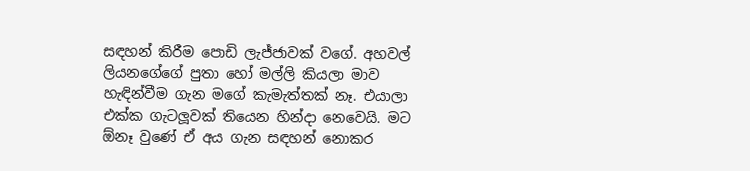සඳහන් කිරීම පොඩි ලැජ්ජාවක් වගේ. අහවල් ලියනගේගේ පුතා හෝ මල්ලි කියලා මාව හැඳින්වීම ගැන මගේ කැමැත්තක් නෑ. එයාලා එක්ක ගැටලූවක් තියෙන හින්දා නෙවෙයි. මට ඕනෑ වුණේ ඒ අය ගැන සඳහන් නොකර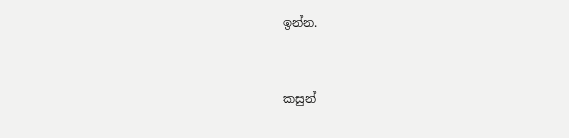ඉන්න.


කසුන්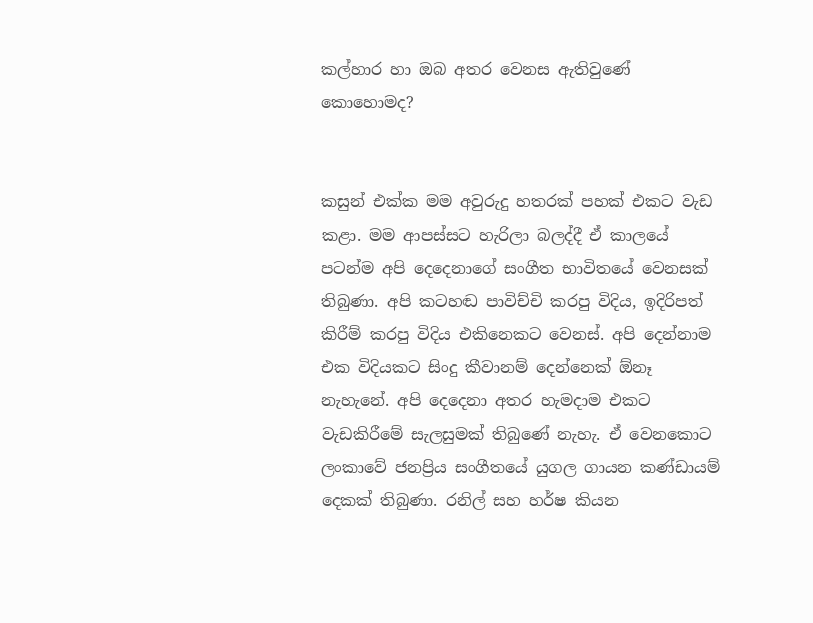කල්හාර හා ඔබ අතර වෙනස ඇතිවුණේ කොහොමද?


කසුන් එක්ක මම අවුරුදු හතරක් පහක් එකට වැඩ කළා. මම ආපස්සට හැරිලා බලද්දී ඒ කාලයේ පටන්ම අපි දෙදෙනාගේ සංගීත භාවිතයේ වෙනසක් තිබුණා. අපි කටහඬ පාවිච්චි කරපු විදිය, ඉදිරිපත් කිරීම් කරපු විදිය එකිනෙකට වෙනස්. අපි දෙන්නාම එක විදියකට සිංදු කීවානම් දෙන්නෙක් ඕනෑ නැහැනේ. අපි දෙදෙනා අතර හැමදාම එකට වැඩකිරීමේ සැලසුමක් තිබුණේ නැහැ. ඒ වෙනකොට ලංකාවේ ජනප්‍රිය සංගීතයේ යුගල ගායන කණ්ඩායම් දෙකක් තිබුණා. රනිල් සහ හර්ෂ කියන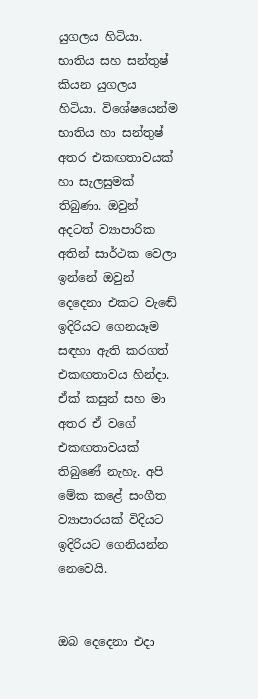යුගලය හිටියා. භාතිය සහ සන්තුෂ් කියන යුගලය හිටියා. විශේෂයෙන්ම භාතිය හා සන්තුෂ් අතර එකඟතාවයක් හා සැලසුමක් තිබුණා. ඔවුන් අදටත් ව්‍යාපාරික අතින් සාර්ථක වෙලා ඉන්නේ ඔවුන් දෙදෙනා එකට වැඬේ ඉදිරියට ගෙනයෑම සඳහා ඇති කරගත් එකඟතාවය හින්දා. ඒක් කසුන් සහ මා අතර ඒ වගේ එකඟතාවයක් තිබුණේ නැහැ. අපි මේක කළේ සංගීත ව්‍යාපාරයක් විදියට ඉදිරියට ගෙනියන්න නෙවෙයි.


ඔබ දෙදෙනා එදා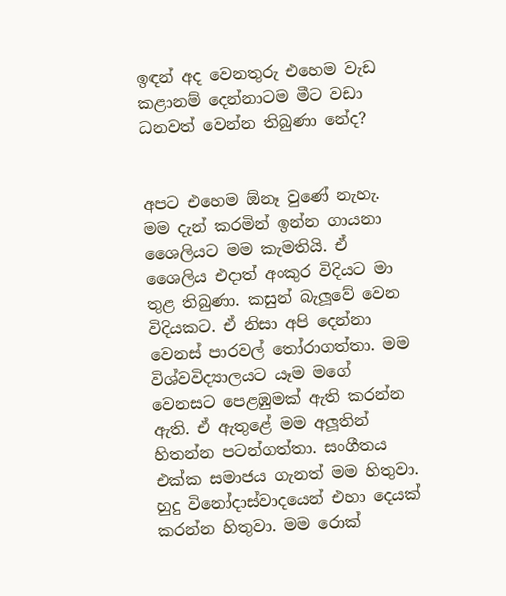ඉඳන් අද වෙනතුරු එහෙම වැඩ කළානම් දෙන්නාටම මීට වඩා ධනවත් වෙන්න තිබුණා නේද?


අපට එහෙම ඕනෑ වුණේ නැහැ. මම දැන් කරමින් ඉන්න ගායනා ශෛලියට මම කැමතියි. ඒ ශෛලිය එදාත් අංකුර විදියට මා තුළ තිබුණා. කසුන් බැලූවේ වෙන විදියකට. ඒ නිසා අපි දෙන්නා වෙනස් පාරවල් තෝරාගත්තා. මම විශ්වවිද්‍යාලයට යෑම මගේ වෙනසට පෙළඹුමක් ඇති කරන්න ඇති. ඒ ඇතුළේ මම අලූතින් හිතන්න පටන්ගත්තා. සංගීතය එක්ක සමාජය ගැනත් මම හිතුවා. හුදු විනෝදාස්වාදයෙන් එහා දෙයක් කරන්න හිතුවා. මම රොක්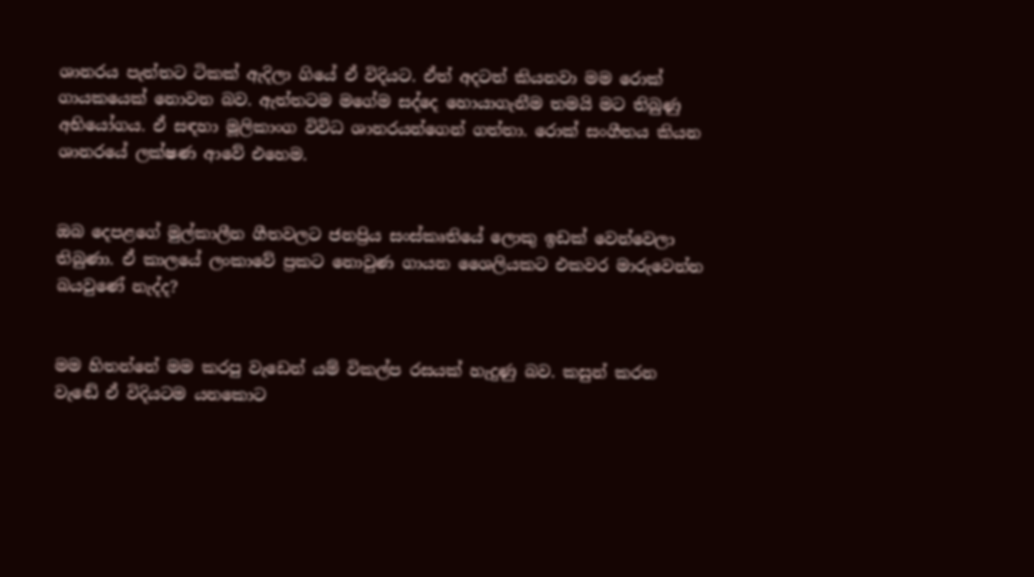ශානරය පැත්තට ටිකක් ඇදිලා ගියේ ඒ විදියට. ඒත් අදටත් කියනවා මම රොක් ගායකයෙක් නොවන බව. ඇත්තටම මගේම සද්දෙ හොයාගැනීම තමයි මට තිබුණු අභියෝගය. ඒ සඳහා මූලිකාංග විවිධ ශානරයන්ගෙන් ගත්තා. රොක් සංගීතය කියන ශානරයේ ලක්ෂණ ආවේ එහෙම.


ඔබ දෙපළගේ මුල්කාලීන ගීතවලට ජනප්‍රිය සංස්කෘතියේ ලොකු ඉඩක් වෙන්වෙලා තිබුණා. ඒ කාලයේ ලංකාවේ ප්‍රකට නොවුණ ගායන ශෛලියකට එකවර මාරුවෙන්න බයවුණේ නැද්ද?


මම හිතන්නේ මම කරපු වැඩෙන් යම් විකල්ප රසයක් හැදුණු බව. කසුන් කරන වැඬේ ඒ විදියටම යනකොට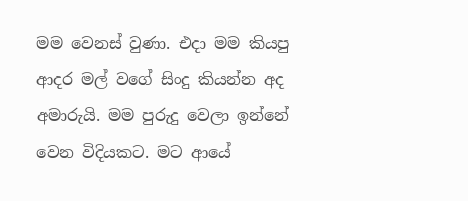මම වෙනස් වුණා. එදා මම කියපු ආදර මල් වගේ සිංදු කියන්න අද අමාරුයි. මම පුරුදු වෙලා ඉන්නේ වෙන විදියකට. මට ආයේ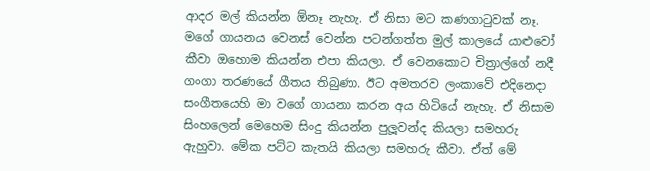ආදර මල් කියන්න ඕනෑ නැහැ. ඒ නිසා මට කණගාටුවක් නෑ. මගේ ගායනය වෙනස් වෙන්න පටන්ගත්ත මුල් කාලයේ යාළුවෝ කීවා ඔහොම කියන්න එපා කියලා. ඒ වෙනකොට චිත්‍රාල්ගේ නදී ගංගා තරණයේ ගීතය තිබුණා. ඊට අමතරව ලංකාවේ එදිනෙදා සංගීතයෙහි මා වගේ ගායනා කරන අය හිටියේ නැහැ. ඒ නිසාම සිංහලෙන් මෙහෙම සිංදු කියන්න පුලූවන්ද කියලා සමහරු ඇහුවා. මේක පට්ට කැතයි කියලා සමහරු කීවා. ඒත් මේ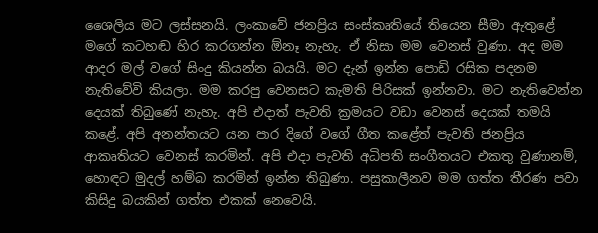ශෛලිය මට ලස්සනයි. ලංකාවේ ජනප්‍රිය සංස්කෘතියේ තියෙන සීමා ඇතුළේ මගේ කටහඬ හිර කරගන්න ඕනෑ නැහැ. ඒ නිසා මම වෙනස් වුණා. අද මම ආදර මල් වගේ සිංදු කියන්න බයයි. මට දැන් ඉන්න පොඩි රසික පදනම නැතිවේවි කියලා. මම කරපු වෙනසට කැමති පිරිසක් ඉන්නවා. මට නැතිවෙන්න දෙයක් තිබුණේ නැහැ. අපි එදාත් පැවති ක්‍රමයට වඩා වෙනස් දෙයක් තමයි කළේ. අපි අනන්තයට යන පාර දිගේ වගේ ගීත කළේත් පැවති ජනප්‍රිය ආකෘතියට වෙනස් කරමින්. අපි එදා පැවති අධිපති සංගීතයට එකතු වුණානම්, හොඳට මුදල් හම්බ කරමින් ඉන්න තිබුණා. පසුකාලීනව මම ගත්ත තීරණ පවා කිසිදු බයකින් ගත්ත එකක් නෙවෙයි.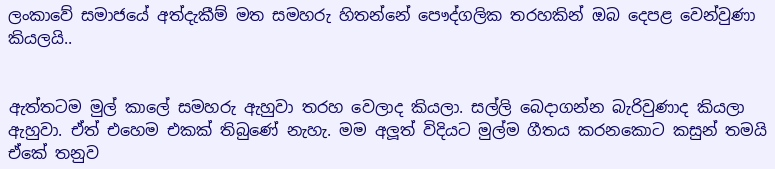ලංකාවේ සමාජයේ අත්දැකීම් මත සමහරු හිතන්නේ පෞද්ගලික තරහකින් ඔබ දෙපළ වෙන්වුණා කියලයි..


ඇත්තටම මුල් කාලේ සමහරු ඇහුවා තරහ වෙලාද කියලා. සල්ලි බෙදාගන්න බැරිවුණාද කියලා ඇහුවා. ඒත් එහෙම එකක් තිබුණේ නැහැ. මම අලූත් විදියට මුල්ම ගීතය කරනකොට කසුන් තමයි ඒකේ තනුව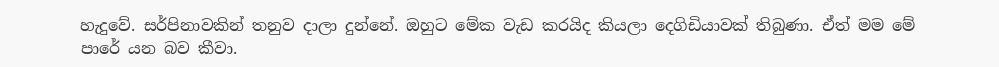හැදුවේ. සර්පිනාවකින් තනුව දාලා දුන්නේ. ඔහුට මේක වැඩ කරයිද කියලා දෙගිඩියාවක් තිබුණා. ඒත් මම මේ පාරේ යන බව කීවා.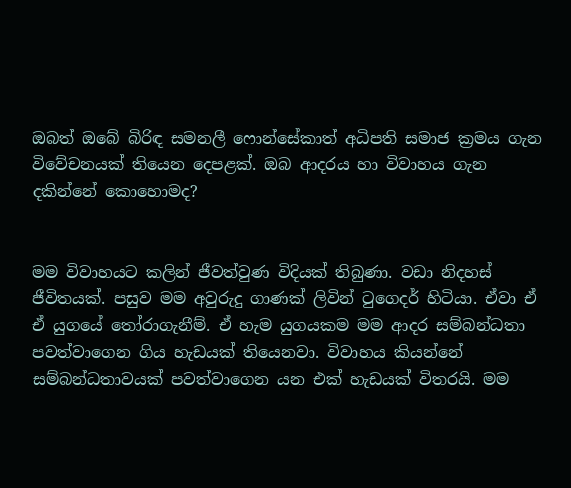ඔබත් ඔබේ බිරිඳ සමනලී ෆොන්සේකාත් අධිපති සමාජ ක්‍රමය ගැන විවේචනයක් තියෙන දෙපළක්. ඔබ ආදරය හා විවාහය ගැන දකින්නේ කොහොමද?


මම විවාහයට කලින් ජීවත්වුණ විදියක් තිබුණා. වඩා නිදහස් ජීවිතයක්. පසුව මම අවුරුදු ගාණක් ලිවින් ටුගෙදර් හිටියා. ඒවා ඒ ඒ යුගයේ තෝරාගැනීම්. ඒ හැම යුගයකම මම ආදර සම්බන්ධතා පවත්වාගෙන ගිය හැඩයක් තියෙනවා. විවාහය කියන්නේ සම්බන්ධතාවයක් පවත්වාගෙන යන එක් හැඩයක් විතරයි. මම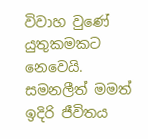විවාහ වුණේ යුතුකමකට නෙවෙයි. සමනලීත් මමත් ඉදිරි ජීවිතය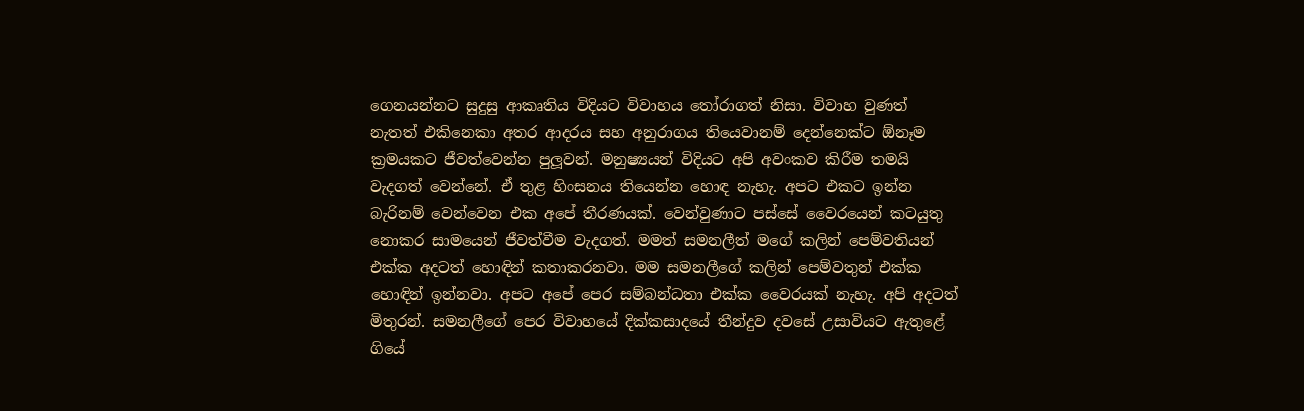ගෙනයන්නට සුදුසු ආකෘතිය විදියට විවාහය තෝරාගත් නිසා. විවාහ වුණත් නැතත් එකිනෙකා අතර ආදරය සහ අනුරාගය තියෙවානම් දෙන්නෙක්ට ඕනෑම ක්‍රමයකට ජීවත්වෙන්න පුලූවන්. මනුෂ්‍යයන් විදියට අපි අවංකව කිරීම තමයි වැදගත් වෙන්නේ. ඒ තුළ හිංසනය තියෙන්න හොඳ නැහැ. අපට එකට ඉන්න බැරිනම් වෙන්වෙන එක අපේ තීරණයක්. වෙන්වුණාට පස්සේ වෛරයෙන් කටයුතු නොකර සාමයෙන් ජීවත්වීම වැදගත්. මමත් සමනලීත් මගේ කලින් පෙම්වතියන් එක්ක අදටත් හොඳින් කතාකරනවා. මම සමනලීගේ කලින් පෙම්වතුන් එක්ක හොඳින් ඉන්නවා. අපට අපේ පෙර සම්බන්ධතා එක්ක වෛරයක් නැහැ. අපි අදටත් මිතුරන්. සමනලීගේ පෙර විවාහයේ දික්කසාදයේ තීන්දුව දවසේ උසාවියට ඇතුළේ ගියේ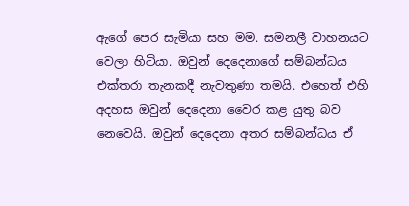ඇගේ පෙර සැමියා සහ මම. සමනලී වාහනයට වෙලා හිටියා. ඔවුන් දෙදෙනාගේ සම්බන්ධය එක්තරා තැනකදී නැවතුණා තමයි. එහෙත් එහි අදහස ඔවුන් දෙදෙනා වෛර කළ යුතු බව නෙවෙයි. ඔවුන් දෙදෙනා අතර සම්බන්ධය ඒ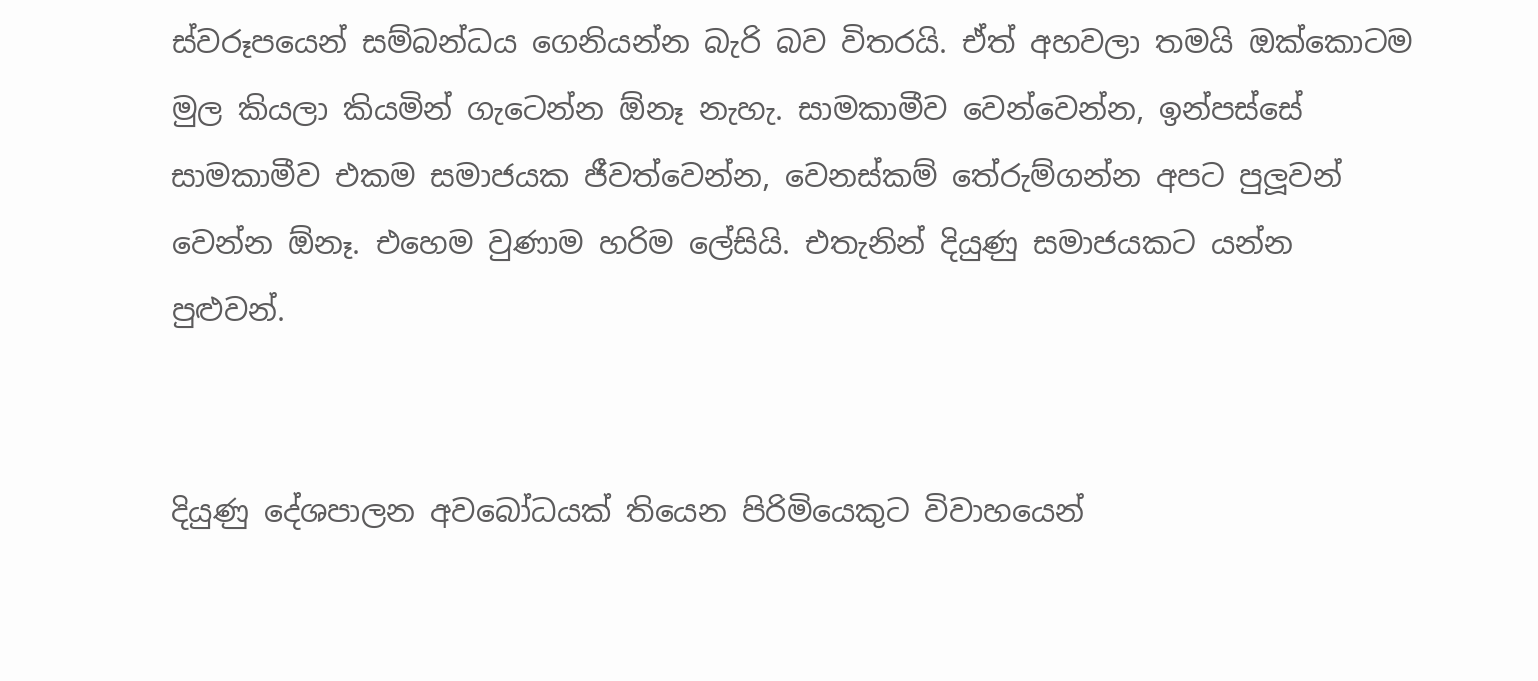ස්වරූපයෙන් සම්බන්ධය ගෙනියන්න බැරි බව විතරයි. ඒත් අහවලා තමයි ඔක්කොටම මුල කියලා කියමින් ගැටෙන්න ඕනෑ නැහැ. සාමකාමීව වෙන්වෙන්න, ඉන්පස්සේ සාමකාමීව එකම සමාජයක ජීවත්වෙන්න, වෙනස්කම් තේරුම්ගන්න අපට පුලූවන් වෙන්න ඕනෑ. එහෙම වුණාම හරිම ලේසියි. එතැනින් දියුණු සමාජයකට යන්න පුළුවන්.


දියුණු දේශපාලන අවබෝධයක් තියෙන පිරිමියෙකුට විවාහයෙන්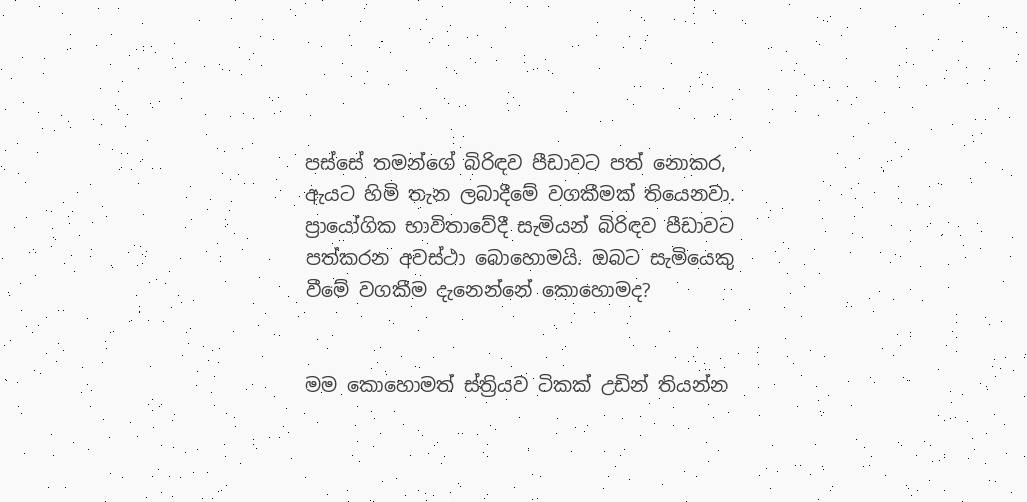පස්සේ තමන්ගේ බිරිඳව පීඩාවට පත් නොකර, ඇයට හිමි තැන ලබාදීමේ වගකීමක් තියෙනවා. ප්‍රායෝගික භාවිතාවේදී සැමියන් බිරිඳව පීඩාවට පත්කරන අවස්ථා බොහොමයි. ඔබට සැමියෙකු වීමේ වගකීම දැනෙන්නේ කොහොමද?


මම කොහොමත් ස්ත්‍රියව ටිකක් උඩින් තියන්න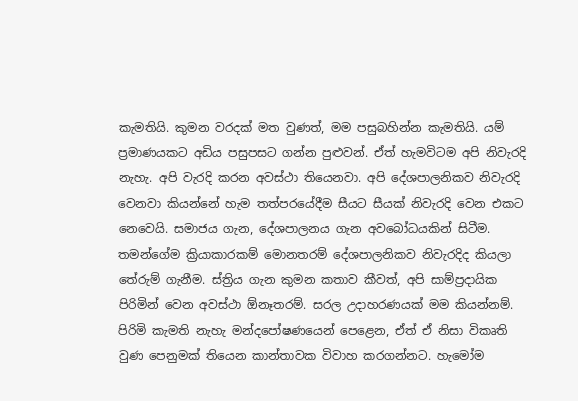කැමතියි. කුමන වරදක් මත වුණත්, මම පසුබහින්න කැමතියි. යම් ප්‍රමාණයකට අඩිය පසුපසට ගන්න පුළුවන්. ඒත් හැමවිටම අපි නිවැරදි නැහැ. අපි වැරදි කරන අවස්ථා තියෙනවා. අපි දේශපාලනිකව නිවැරදි වෙනවා කියන්නේ හැම තත්පරයේදීම සීයට සීයක් නිවැරදි වෙන එකට නෙවෙයි. සමාජය ගැන, දේශපාලනය ගැන අවබෝධයකින් සිටීම. තමන්ගේම ක්‍රියාකාරකම් මොනතරම් දේශපාලනිකව නිවැරදිද කියලා තේරුම් ගැනීම. ස්ත්‍රිය ගැන කුමන කතාව කීවත්, අපි සාම්ප්‍රදායික පිරිමින් වෙන අවස්ථා ඕනෑතරම්. සරල උදාහරණයක් මම කියන්නම්. පිරිමි කැමති නැහැ මන්දපෝෂණයෙන් පෙළෙන, ඒත් ඒ නිසා විකෘති වුණ පෙනුමක් තියෙන කාන්තාවක විවාහ කරගන්නට. හැමෝම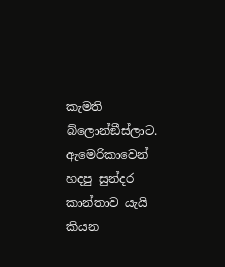කැමති බ්ලොන්ඞීස්ලාට. ඇමෙරිකාවෙන් හදපු සුන්දර කාන්තාව යැයි කියන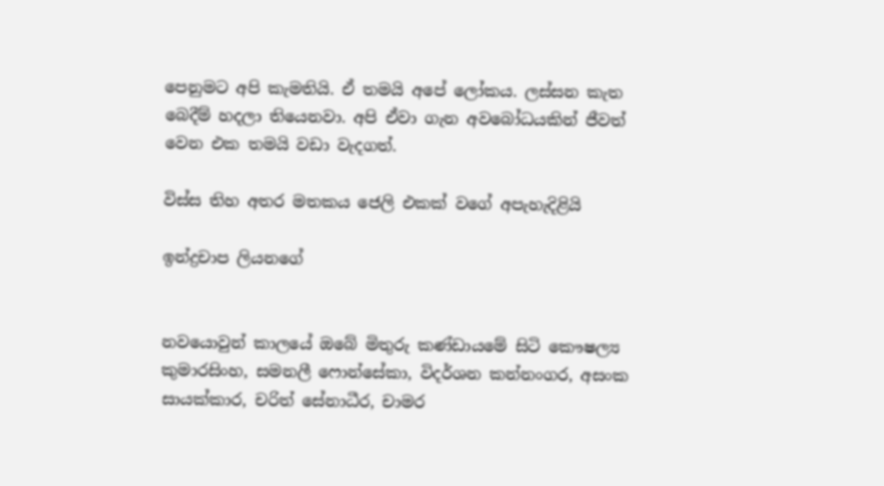පෙනුමට අපි කැමතියි. ඒ තමයි අපේ ලෝකය. ලස්සන කැත බෙදීම් හදලා තියෙනවා. අපි ඒවා ගැන අවබෝධයකින් ජීවත් වෙන එක තමයි වඩා වැදගත්.

විස්ස තිහ අතර මතකය ජෙලි එකක් වගේ අපැහැදිළියි

ඉන්ද්‍රචාප ලියනගේ


නවයොවුන් කාලයේ ඔබේ මිතුරු කණ්ඩායමේ සිටි කෞෂල්‍ය කුමාරසිංහ, සමනලී ෆොන්සේකා, විදර්ශන කන්නංගර, අසංක සායක්කාර, චරිත් සේනාධීර, චාමර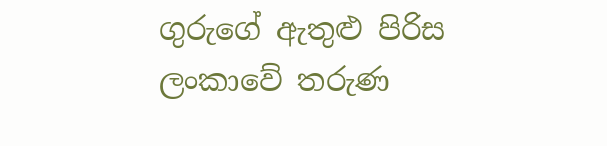ගුරුගේ ඇතුළු පිරිස ලංකාවේ තරුණ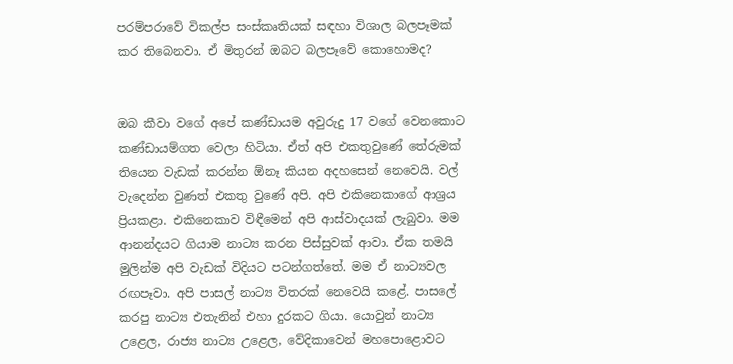පරම්පරාවේ විකල්ප සංස්කෘතියක් සඳහා විශාල බලපෑමක් කර තිබෙනවා. ඒ මිතුරන් ඔබට බලපෑවේ කොහොමද?


ඔබ කීවා වගේ අපේ කණ්ඩායම අවුරුදු 17 වගේ වෙනකොට කණ්ඩායම්ගත වෙලා හිටියා. ඒත් අපි එකතුවුණේ තේරුමක් තියෙන වැඩක් කරන්න ඕනෑ කියන අදහසෙන් නෙවෙයි. වල් වැදෙන්න වුණත් එකතු වුණේ අපි. අපි එකිනෙකාගේ ආශ්‍රය ප්‍රියකළා. එකිනෙකාව විඳීමෙන් අපි ආස්වාදයක් ලැබුවා. මම ආනන්දයට ගියාම නාට්‍ය කරන පිස්සුවක් ආවා. ඒක තමයි මුලින්ම අපි වැඩක් විදියට පටන්ගත්තේ. මම ඒ නාට්‍යවල රඟපෑවා. අපි පාසල් නාට්‍ය විතරක් නෙවෙයි කළේ. පාසලේ කරපු නාට්‍ය එතැනින් එහා දුරකට ගියා. යොවුන් නාට්‍ය උළෙල, රාජ්‍ය නාට්‍ය උළෙල, වේදිකාවෙන් මහපොළොවට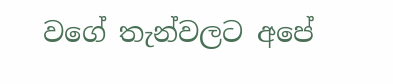වගේ තැන්වලට අපේ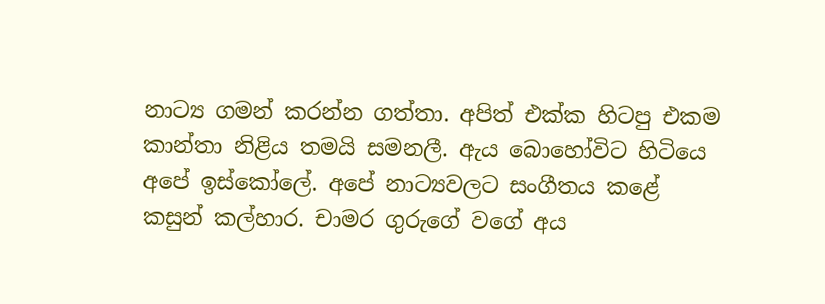නාට්‍ය ගමන් කරන්න ගත්තා. අපිත් එක්ක හිටපු එකම කාන්තා නිළිය තමයි සමනලී. ඇය බොහෝවිට හිටියෙ අපේ ඉස්කෝලේ. අපේ නාට්‍යවලට සංගීතය කළේ කසුන් කල්හාර. චාමර ගුරුගේ වගේ අය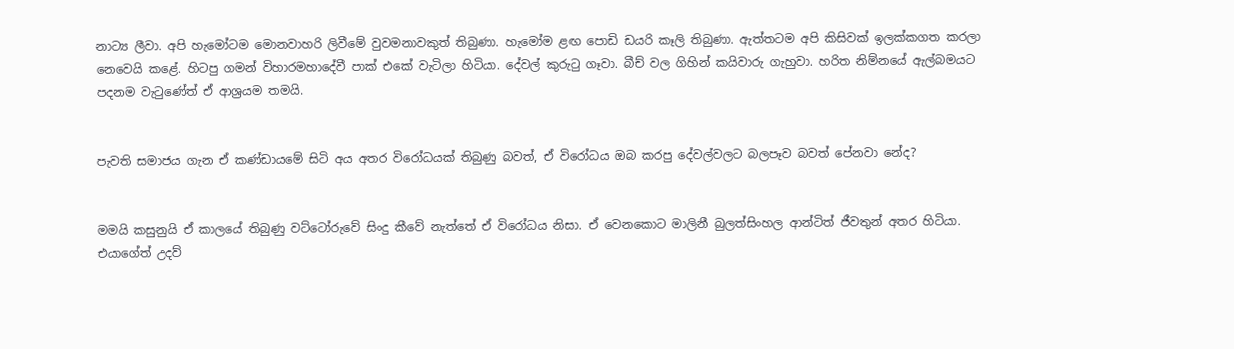නාට්‍ය ලීවා. අපි හැමෝටම මොනවාහරි ලිවීමේ වුවමනාවකුත් තිබුණා. හැමෝම ළඟ පොඩි ඩයරි කෑලි තිබුණා. ඇත්තටම අපි කිසිවක් ඉලක්කගත කරලා නෙවෙයි කළේ. හිටපු ගමන් විහාරමහාදේවී පාක් එකේ වැටිලා හිටියා. දේවල් කුරුටු ගෑවා. බීච් වල ගිහින් කයිවාරු ගැහුවා. හරිත නිම්නයේ ඇල්බමයට පදනම වැටුණේත් ඒ ආශ්‍රයම තමයි.


පැවති සමාජය ගැන ඒ කණ්ඩායමේ සිටි අය අතර විරෝධයක් තිබුණු බවත්, ඒ විරෝධය ඔබ කරපු දේවල්වලට බලපෑව බවත් පේනවා නේද?


මමයි කසුනුයි ඒ කාලයේ තිබුණු වට්ටෝරුවේ සිංදු කීවේ නැත්තේ ඒ විරෝධය නිසා. ඒ වෙනකොට මාලිනී බුලත්සිංහල ආන්ටිත් ජීවතුන් අතර හිටියා. එයාගේත් උදව්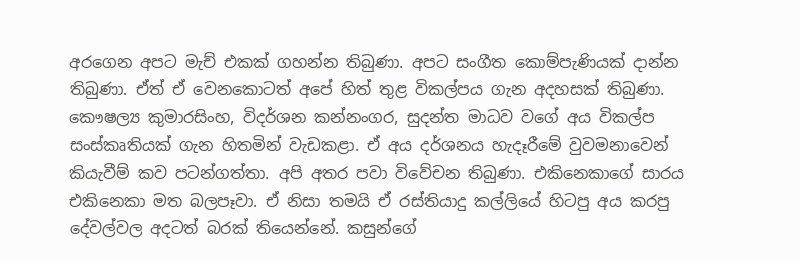අරගෙන අපට මැච් එකක් ගහන්න තිබුණා. අපට සංගීත කොම්පැණියක් දාන්න තිබුණා. ඒත් ඒ වෙනකොටත් අපේ හිත් තුළ විකල්පය ගැන අදහසක් තිබුණා. කෞෂල්‍ය කුමාරසිංහ, විදර්ශන කන්නංගර, සුදන්ත මාධව වගේ අය විකල්ප සංස්කෘතියක් ගැන හිතමින් වැඩකළා. ඒ අය දර්ශනය හැදෑරීමේ වුවමනාවෙන් කියැවීම් කව පටන්ගත්තා. අපි අතර පවා විවේචන තිබුණා. එකිනෙකාගේ සාරය එකිනෙකා මත බලපෑවා. ඒ නිසා තමයි ඒ රස්තියාදු කල්ලියේ හිටපු අය කරපු දේවල්වල අදටත් බරක් තියෙන්නේ. කසුන්ගේ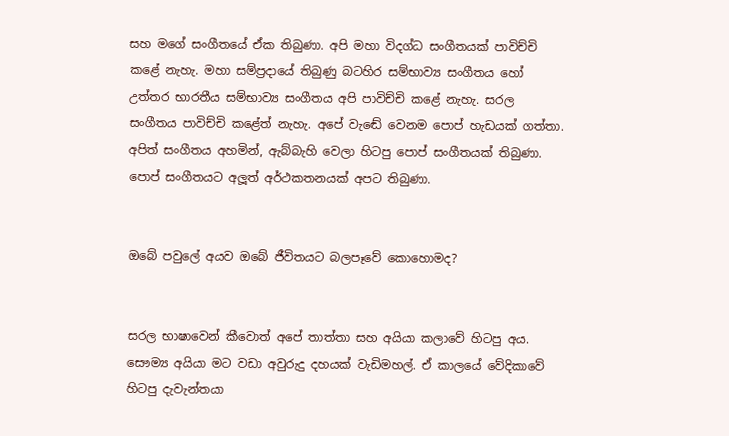සහ මගේ සංගීතයේ ඒක තිබුණා. අපි මහා විදග්ධ සංගීතයක් පාවිච්චි කළේ නැහැ. මහා සම්ප්‍රදායේ තිබුණු බටහිර සම්භාව්‍ය සංගීතය හෝ උත්තර භාරතීය සම්භාව්‍ය සංගීතය අපි පාවිච්චි කළේ නැහැ. සරල සංගීතය පාවිච්චි කළේත් නැහැ. අපේ වැඬේ වෙනම පොප් හැඩයක් ගත්තා. අපිත් සංගීතය අහමින්, ඇබ්බැහි වෙලා හිටපු පොප් සංගීතයක් තිබුණා. පොප් සංගීතයට අලූත් අර්ථකතනයක් අපට තිබුණා.


ඔබේ පවුලේ අයව ඔබේ ජීවිතයට බලපෑවේ කොහොමද?


සරල භාෂාවෙන් කීවොත් අපේ තාත්තා සහ අයියා කලාවේ හිටපු අය. සෞම්‍ය අයියා මට වඩා අවුරුදු දහයක් වැඩිමහල්. ඒ කාලයේ වේදිකාවේ හිටපු දැවැන්තයා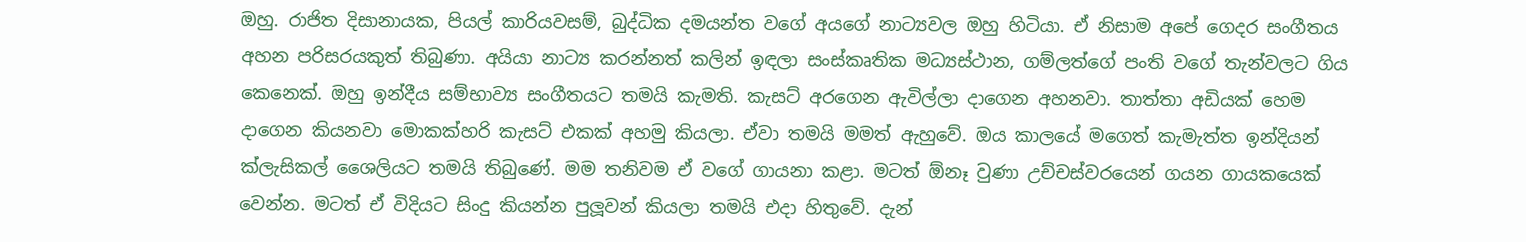ඔහු. රාජිත දිසානායක, පියල් කාරියවසම්, බුද්ධික දමයන්ත වගේ අයගේ නාට්‍යවල ඔහු හිටියා. ඒ නිසාම අපේ ගෙදර සංගීතය අහන පරිසරයකුත් තිබුණා. අයියා නාට්‍ය කරන්නත් කලින් ඉඳලා සංස්කෘතික මධ්‍යස්ථාන, ගම්ලත්ගේ පංති වගේ තැන්වලට ගිය කෙනෙක්. ඔහු ඉන්දීය සම්භාව්‍ය සංගීතයට තමයි කැමති. කැසට් අරගෙන ඇවිල්ලා දාගෙන අහනවා. තාත්තා අඩියක් හෙම දාගෙන කියනවා මොකක්හරි කැසට් එකක් අහමු කියලා. ඒවා තමයි මමත් ඇහුවේ. ඔය කාලයේ මගෙත් කැමැත්ත ඉන්දියන් ක්ලැසිකල් ශෛලියට තමයි තිබුණේ. මම තනිවම ඒ වගේ ගායනා කළා. මටත් ඕනෑ වුණා උච්චස්වරයෙන් ගයන ගායකයෙක් වෙන්න. මටත් ඒ විදියට සිංදු කියන්න පුලූවන් කියලා තමයි එදා හිතුවේ. දැන්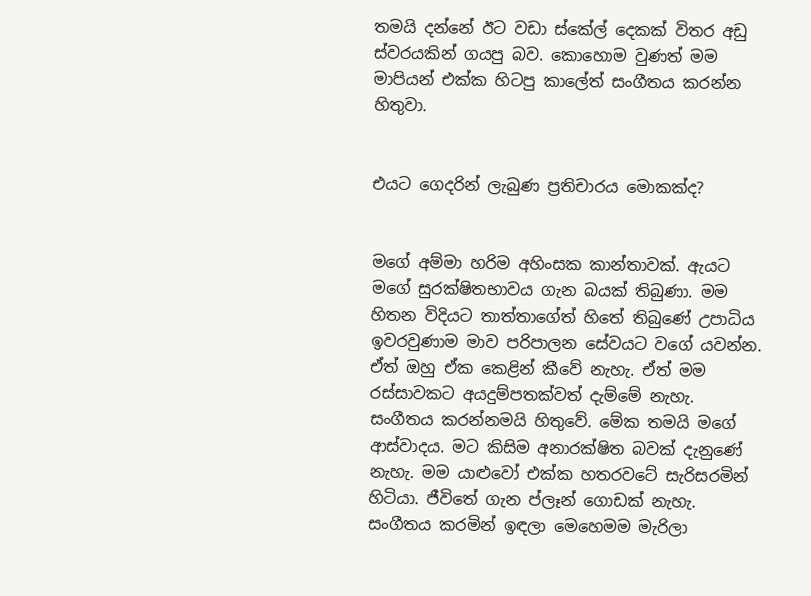තමයි දන්නේ ඊට වඩා ස්කේල් දෙකක් විතර අඩු ස්වරයකින් ගයපු බව. කොහොම වුණත් මම මාපියන් එක්ක හිටපු කාලේත් සංගීතය කරන්න හිතුවා.


එයට ගෙදරින් ලැබුණ ප්‍රතිචාරය මොකක්ද?


මගේ අම්මා හරිම අහිංසක කාන්තාවක්. ඇයට මගේ සුරක්ෂිතභාවය ගැන බයක් තිබුණා. මම හිතන විදියට තාත්තාගේත් හිතේ තිබුණේ උපාධිය ඉවරවුණාම මාව පරිපාලන සේවයට වගේ යවන්න. ඒත් ඔහු ඒක කෙළින් කීවේ නැහැ. ඒත් මම රස්සාවකට අයදුම්පතක්වත් දැම්මේ නැහැ. සංගීතය කරන්නමයි හිතුවේ. මේක තමයි මගේ ආස්වාදය. මට කිසිම අනාරක්ෂිත බවක් දැනුණේ නැහැ. මම යාළුවෝ එක්ක හතරවටේ සැරිසරමින් හිටියා. ජීවිතේ ගැන ප්ලෑන් ගොඩක් නැහැ. සංගීතය කරමින් ඉඳලා මෙහෙමම මැරිලා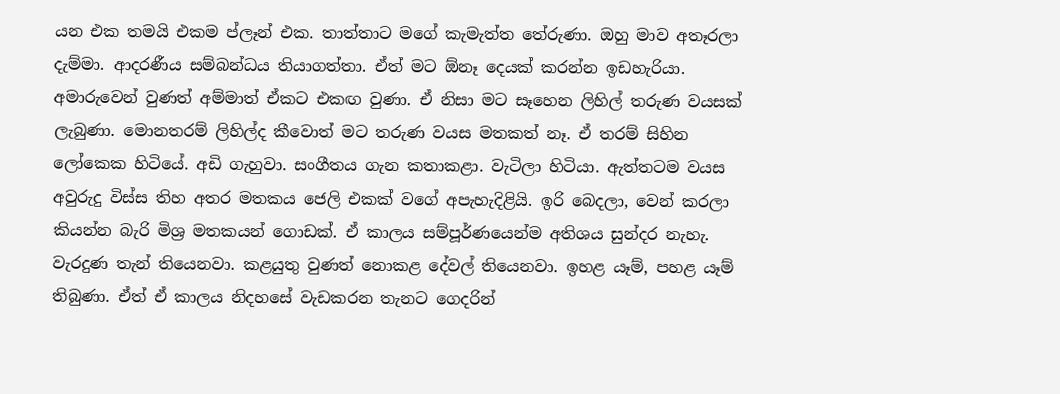යන එක තමයි එකම ප්ලෑන් එක. තාත්තාට මගේ කැමැත්ත තේරුණා. ඔහු මාව අතෑරලා දැම්මා. ආදරණීය සම්බන්ධය තියාගත්තා. ඒත් මට ඕනෑ දෙයක් කරන්න ඉඩහැරියා. අමාරුවෙන් වුණත් අම්මාත් ඒකට එකඟ වුණා. ඒ නිසා මට සෑහෙන ලිහිල් තරුණ වයසක් ලැබුණා. මොනතරම් ලිහිල්ද කීවොත් මට තරුණ වයස මතකත් නෑ. ඒ තරම් සිහින ලෝකෙක හිටියේ. අඩි ගැහුවා. සංගීතය ගැන කතාකළා. වැටිලා හිටියා. ඇත්තටම වයස අවුරුදු විස්ස තිහ අතර මතකය ජෙලි එකක් වගේ අපැහැදිළියි. ඉරි බෙදලා, වෙන් කරලා කියන්න බැරි මිශ්‍ර මතකයන් ගොඩක්. ඒ කාලය සම්පූර්ණයෙන්ම අතිශය සුන්දර නැහැ. වැරදුණ තැන් තියෙනවා. කළයුතු වුණත් නොකළ දේවල් තියෙනවා. ඉහළ යෑම්, පහළ යෑම් තිබුණා. ඒත් ඒ කාලය නිදහසේ වැඩකරන තැනට ගෙදරින්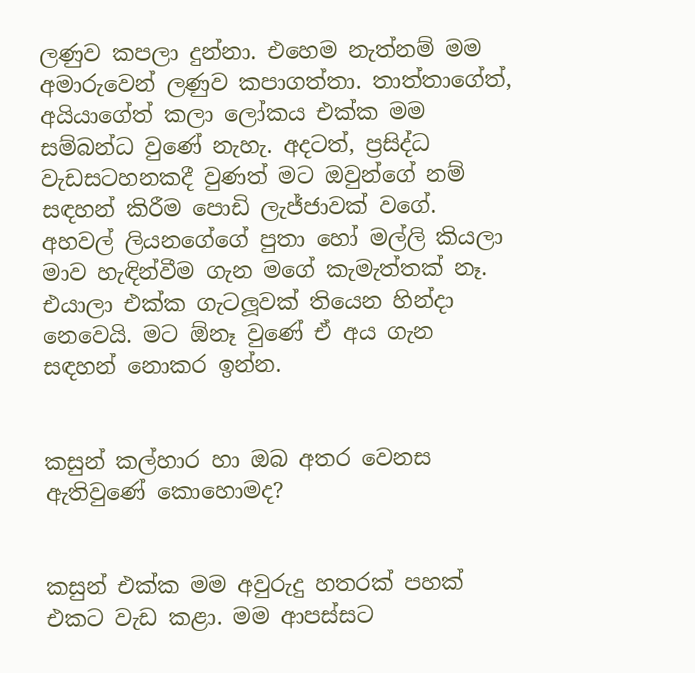ලණුව කපලා දුන්නා. එහෙම නැත්නම් මම අමාරුවෙන් ලණුව කපාගත්තා. තාත්තාගේත්, අයියාගේත් කලා ලෝකය එක්ක මම සම්බන්ධ වුණේ නැහැ. අදටත්, ප්‍රසිද්ධ වැඩසටහනකදී වුණත් මට ඔවුන්ගේ නම් සඳහන් කිරීම පොඩි ලැජ්ජාවක් වගේ. අහවල් ලියනගේගේ පුතා හෝ මල්ලි කියලා මාව හැඳින්වීම ගැන මගේ කැමැත්තක් නෑ. එයාලා එක්ක ගැටලූවක් තියෙන හින්දා නෙවෙයි. මට ඕනෑ වුණේ ඒ අය ගැන සඳහන් නොකර ඉන්න.


කසුන් කල්හාර හා ඔබ අතර වෙනස ඇතිවුණේ කොහොමද?


කසුන් එක්ක මම අවුරුදු හතරක් පහක් එකට වැඩ කළා. මම ආපස්සට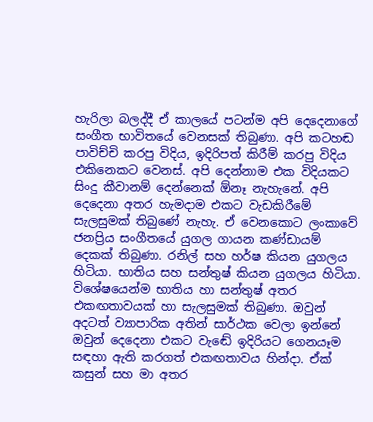හැරිලා බලද්දී ඒ කාලයේ පටන්ම අපි දෙදෙනාගේ සංගීත භාවිතයේ වෙනසක් තිබුණා. අපි කටහඬ පාවිච්චි කරපු විදිය, ඉදිරිපත් කිරීම් කරපු විදිය එකිනෙකට වෙනස්. අපි දෙන්නාම එක විදියකට සිංදු කීවානම් දෙන්නෙක් ඕනෑ නැහැනේ. අපි දෙදෙනා අතර හැමදාම එකට වැඩකිරීමේ සැලසුමක් තිබුණේ නැහැ. ඒ වෙනකොට ලංකාවේ ජනප්‍රිය සංගීතයේ යුගල ගායන කණ්ඩායම් දෙකක් තිබුණා. රනිල් සහ හර්ෂ කියන යුගලය හිටියා. භාතිය සහ සන්තුෂ් කියන යුගලය හිටියා. විශේෂයෙන්ම භාතිය හා සන්තුෂ් අතර එකඟතාවයක් හා සැලසුමක් තිබුණා. ඔවුන් අදටත් ව්‍යාපාරික අතින් සාර්ථක වෙලා ඉන්නේ ඔවුන් දෙදෙනා එකට වැඬේ ඉදිරියට ගෙනයෑම සඳහා ඇති කරගත් එකඟතාවය හින්දා. ඒක් කසුන් සහ මා අතර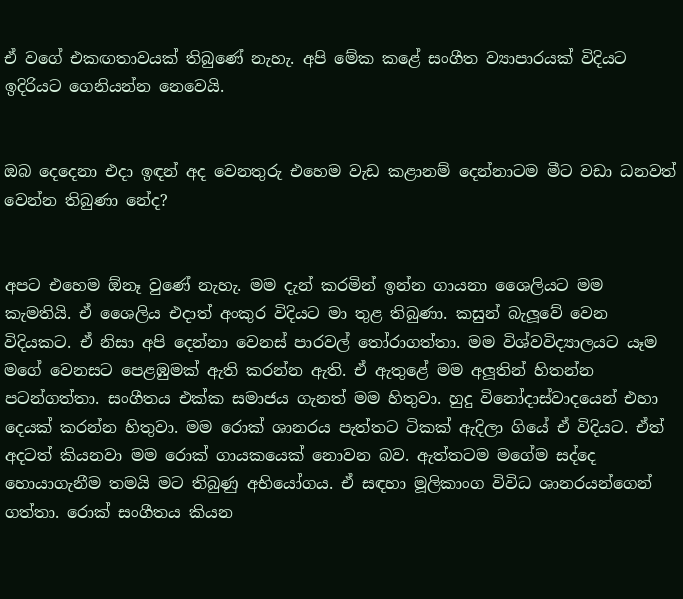ඒ වගේ එකඟතාවයක් තිබුණේ නැහැ. අපි මේක කළේ සංගීත ව්‍යාපාරයක් විදියට ඉදිරියට ගෙනියන්න නෙවෙයි.


ඔබ දෙදෙනා එදා ඉඳන් අද වෙනතුරු එහෙම වැඩ කළානම් දෙන්නාටම මීට වඩා ධනවත් වෙන්න තිබුණා නේද?


අපට එහෙම ඕනෑ වුණේ නැහැ. මම දැන් කරමින් ඉන්න ගායනා ශෛලියට මම කැමතියි. ඒ ශෛලිය එදාත් අංකුර විදියට මා තුළ තිබුණා. කසුන් බැලූවේ වෙන විදියකට. ඒ නිසා අපි දෙන්නා වෙනස් පාරවල් තෝරාගත්තා. මම විශ්වවිද්‍යාලයට යෑම මගේ වෙනසට පෙළඹුමක් ඇති කරන්න ඇති. ඒ ඇතුළේ මම අලූතින් හිතන්න පටන්ගත්තා. සංගීතය එක්ක සමාජය ගැනත් මම හිතුවා. හුදු විනෝදාස්වාදයෙන් එහා දෙයක් කරන්න හිතුවා. මම රොක් ශානරය පැත්තට ටිකක් ඇදිලා ගියේ ඒ විදියට. ඒත් අදටත් කියනවා මම රොක් ගායකයෙක් නොවන බව. ඇත්තටම මගේම සද්දෙ හොයාගැනීම තමයි මට තිබුණු අභියෝගය. ඒ සඳහා මූලිකාංග විවිධ ශානරයන්ගෙන් ගත්තා. රොක් සංගීතය කියන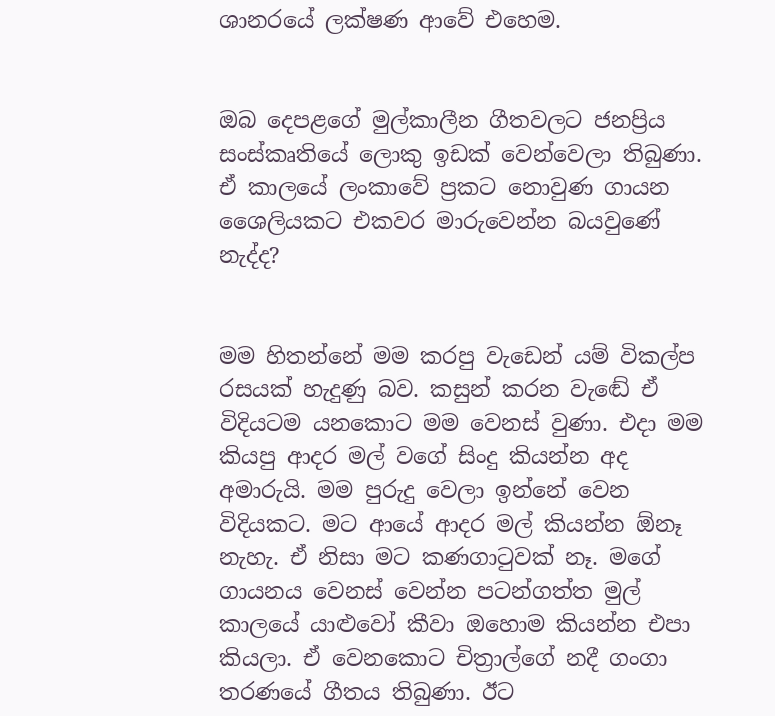ශානරයේ ලක්ෂණ ආවේ එහෙම.


ඔබ දෙපළගේ මුල්කාලීන ගීතවලට ජනප්‍රිය සංස්කෘතියේ ලොකු ඉඩක් වෙන්වෙලා තිබුණා. ඒ කාලයේ ලංකාවේ ප්‍රකට නොවුණ ගායන ශෛලියකට එකවර මාරුවෙන්න බයවුණේ නැද්ද?


මම හිතන්නේ මම කරපු වැඩෙන් යම් විකල්ප රසයක් හැදුණු බව. කසුන් කරන වැඬේ ඒ විදියටම යනකොට මම වෙනස් වුණා. එදා මම කියපු ආදර මල් වගේ සිංදු කියන්න අද අමාරුයි. මම පුරුදු වෙලා ඉන්නේ වෙන විදියකට. මට ආයේ ආදර මල් කියන්න ඕනෑ නැහැ. ඒ නිසා මට කණගාටුවක් නෑ. මගේ ගායනය වෙනස් වෙන්න පටන්ගත්ත මුල් කාලයේ යාළුවෝ කීවා ඔහොම කියන්න එපා කියලා. ඒ වෙනකොට චිත්‍රාල්ගේ නදී ගංගා තරණයේ ගීතය තිබුණා. ඊට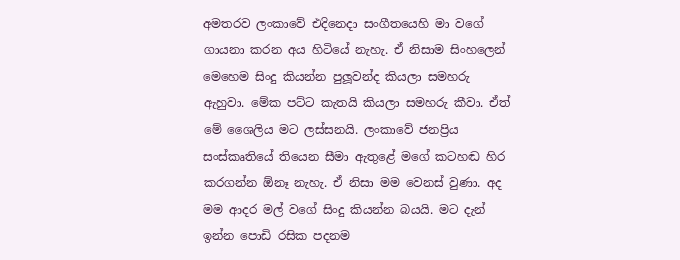අමතරව ලංකාවේ එදිනෙදා සංගීතයෙහි මා වගේ ගායනා කරන අය හිටියේ නැහැ. ඒ නිසාම සිංහලෙන් මෙහෙම සිංදු කියන්න පුලූවන්ද කියලා සමහරු ඇහුවා. මේක පට්ට කැතයි කියලා සමහරු කීවා. ඒත් මේ ශෛලිය මට ලස්සනයි. ලංකාවේ ජනප්‍රිය සංස්කෘතියේ තියෙන සීමා ඇතුළේ මගේ කටහඬ හිර කරගන්න ඕනෑ නැහැ. ඒ නිසා මම වෙනස් වුණා. අද මම ආදර මල් වගේ සිංදු කියන්න බයයි. මට දැන් ඉන්න පොඩි රසික පදනම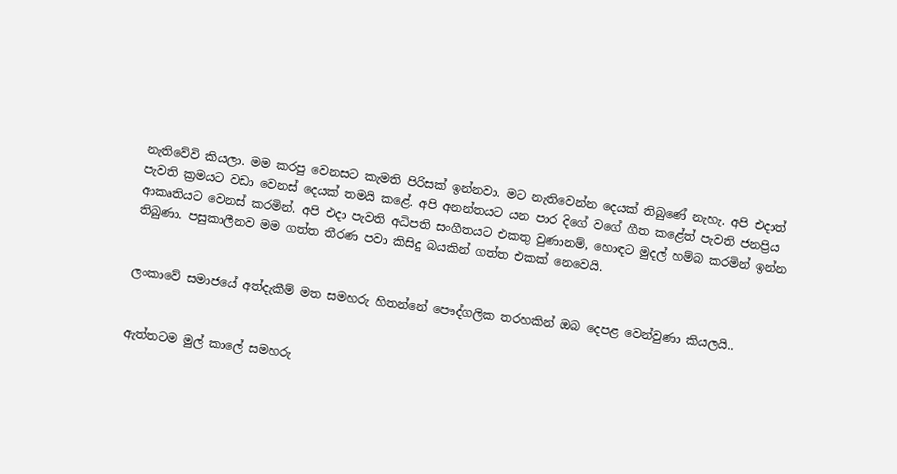නැතිවේවි කියලා. මම කරපු වෙනසට කැමති පිරිසක් ඉන්නවා. මට නැතිවෙන්න දෙයක් තිබුණේ නැහැ. අපි එදාත් පැවති ක්‍රමයට වඩා වෙනස් දෙයක් තමයි කළේ. අපි අනන්තයට යන පාර දිගේ වගේ ගීත කළේත් පැවති ජනප්‍රිය ආකෘතියට වෙනස් කරමින්. අපි එදා පැවති අධිපති සංගීතයට එකතු වුණානම්, හොඳට මුදල් හම්බ කරමින් ඉන්න තිබුණා. පසුකාලීනව මම ගත්ත තීරණ පවා කිසිදු බයකින් ගත්ත එකක් නෙවෙයි.


ලංකාවේ සමාජයේ අත්දැකීම් මත සමහරු හිතන්නේ පෞද්ගලික තරහකින් ඔබ දෙපළ වෙන්වුණා කියලයි..


ඇත්තටම මුල් කාලේ සමහරු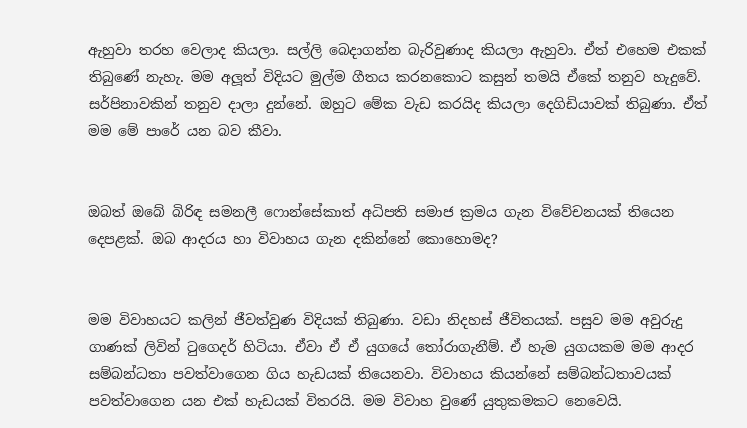ඇහුවා තරහ වෙලාද කියලා. සල්ලි බෙදාගන්න බැරිවුණාද කියලා ඇහුවා. ඒත් එහෙම එකක් තිබුණේ නැහැ. මම අලූත් විදියට මුල්ම ගීතය කරනකොට කසුන් තමයි ඒකේ තනුව හැදුවේ. සර්පිනාවකින් තනුව දාලා දුන්නේ. ඔහුට මේක වැඩ කරයිද කියලා දෙගිඩියාවක් තිබුණා. ඒත් මම මේ පාරේ යන බව කීවා.


ඔබත් ඔබේ බිරිඳ සමනලී ෆොන්සේකාත් අධිපති සමාජ ක්‍රමය ගැන විවේචනයක් තියෙන දෙපළක්. ඔබ ආදරය හා විවාහය ගැන දකින්නේ කොහොමද?


මම විවාහයට කලින් ජීවත්වුණ විදියක් තිබුණා. වඩා නිදහස් ජීවිතයක්. පසුව මම අවුරුදු ගාණක් ලිවින් ටුගෙදර් හිටියා. ඒවා ඒ ඒ යුගයේ තෝරාගැනීම්. ඒ හැම යුගයකම මම ආදර සම්බන්ධතා පවත්වාගෙන ගිය හැඩයක් තියෙනවා. විවාහය කියන්නේ සම්බන්ධතාවයක් පවත්වාගෙන යන එක් හැඩයක් විතරයි. මම විවාහ වුණේ යුතුකමකට නෙවෙයි.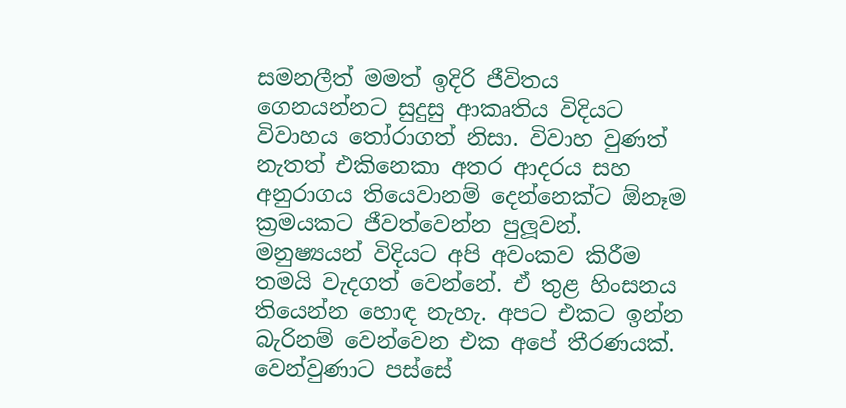සමනලීත් මමත් ඉදිරි ජීවිතය ගෙනයන්නට සුදුසු ආකෘතිය විදියට විවාහය තෝරාගත් නිසා. විවාහ වුණත් නැතත් එකිනෙකා අතර ආදරය සහ අනුරාගය තියෙවානම් දෙන්නෙක්ට ඕනෑම ක්‍රමයකට ජීවත්වෙන්න පුලූවන්. මනුෂ්‍යයන් විදියට අපි අවංකව කිරීම තමයි වැදගත් වෙන්නේ. ඒ තුළ හිංසනය තියෙන්න හොඳ නැහැ. අපට එකට ඉන්න බැරිනම් වෙන්වෙන එක අපේ තීරණයක්. වෙන්වුණාට පස්සේ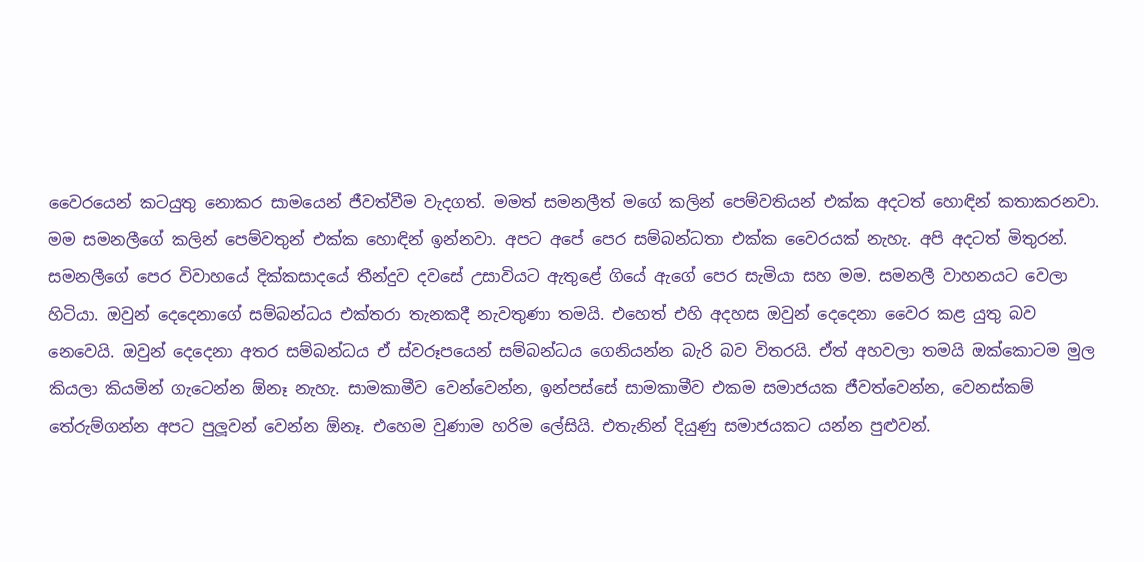වෛරයෙන් කටයුතු නොකර සාමයෙන් ජීවත්වීම වැදගත්. මමත් සමනලීත් මගේ කලින් පෙම්වතියන් එක්ක අදටත් හොඳින් කතාකරනවා. මම සමනලීගේ කලින් පෙම්වතුන් එක්ක හොඳින් ඉන්නවා. අපට අපේ පෙර සම්බන්ධතා එක්ක වෛරයක් නැහැ. අපි අදටත් මිතුරන්. සමනලීගේ පෙර විවාහයේ දික්කසාදයේ තීන්දුව දවසේ උසාවියට ඇතුළේ ගියේ ඇගේ පෙර සැමියා සහ මම. සමනලී වාහනයට වෙලා හිටියා. ඔවුන් දෙදෙනාගේ සම්බන්ධය එක්තරා තැනකදී නැවතුණා තමයි. එහෙත් එහි අදහස ඔවුන් දෙදෙනා වෛර කළ යුතු බව නෙවෙයි. ඔවුන් දෙදෙනා අතර සම්බන්ධය ඒ ස්වරූපයෙන් සම්බන්ධය ගෙනියන්න බැරි බව විතරයි. ඒත් අහවලා තමයි ඔක්කොටම මුල කියලා කියමින් ගැටෙන්න ඕනෑ නැහැ. සාමකාමීව වෙන්වෙන්න, ඉන්පස්සේ සාමකාමීව එකම සමාජයක ජීවත්වෙන්න, වෙනස්කම් තේරුම්ගන්න අපට පුලූවන් වෙන්න ඕනෑ. එහෙම වුණාම හරිම ලේසියි. එතැනින් දියුණු සමාජයකට යන්න පුළුවන්.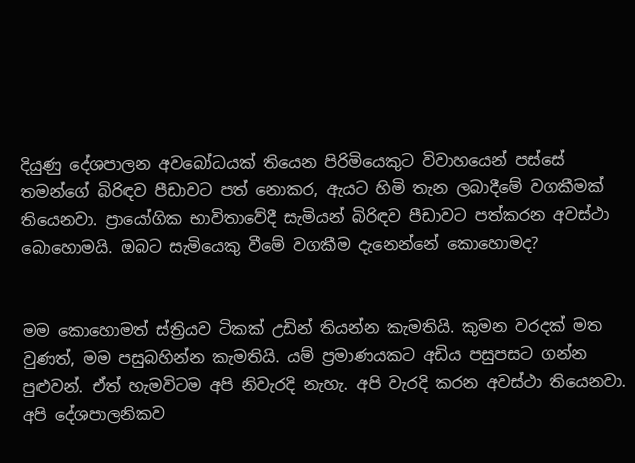දියුණු දේශපාලන අවබෝධයක් තියෙන පිරිමියෙකුට විවාහයෙන් පස්සේ තමන්ගේ බිරිඳව පීඩාවට පත් නොකර, ඇයට හිමි තැන ලබාදීමේ වගකීමක් තියෙනවා. ප්‍රායෝගික භාවිතාවේදී සැමියන් බිරිඳව පීඩාවට පත්කරන අවස්ථා බොහොමයි. ඔබට සැමියෙකු වීමේ වගකීම දැනෙන්නේ කොහොමද?


මම කොහොමත් ස්ත්‍රියව ටිකක් උඩින් තියන්න කැමතියි. කුමන වරදක් මත වුණත්, මම පසුබහින්න කැමතියි. යම් ප්‍රමාණයකට අඩිය පසුපසට ගන්න පුළුවන්. ඒත් හැමවිටම අපි නිවැරදි නැහැ. අපි වැරදි කරන අවස්ථා තියෙනවා. අපි දේශපාලනිකව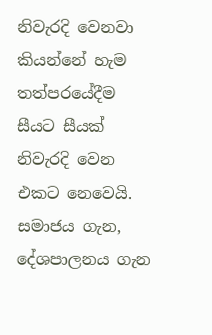නිවැරදි වෙනවා කියන්නේ හැම තත්පරයේදීම සීයට සීයක් නිවැරදි වෙන එකට නෙවෙයි. සමාජය ගැන, දේශපාලනය ගැන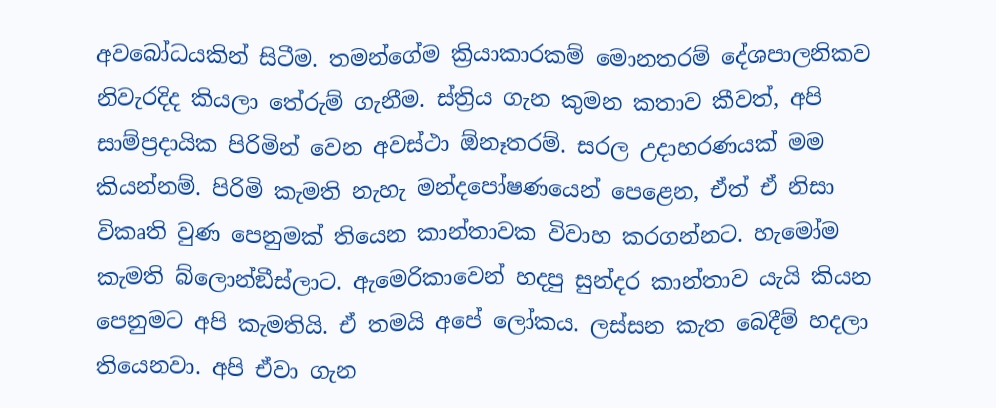අවබෝධයකින් සිටීම. තමන්ගේම ක්‍රියාකාරකම් මොනතරම් දේශපාලනිකව නිවැරදිද කියලා තේරුම් ගැනීම. ස්ත්‍රිය ගැන කුමන කතාව කීවත්, අපි සාම්ප්‍රදායික පිරිමින් වෙන අවස්ථා ඕනෑතරම්. සරල උදාහරණයක් මම කියන්නම්. පිරිමි කැමති නැහැ මන්දපෝෂණයෙන් පෙළෙන, ඒත් ඒ නිසා විකෘති වුණ පෙනුමක් තියෙන කාන්තාවක විවාහ කරගන්නට. හැමෝම කැමති බ්ලොන්ඞීස්ලාට. ඇමෙරිකාවෙන් හදපු සුන්දර කාන්තාව යැයි කියන පෙනුමට අපි කැමතියි. ඒ තමයි අපේ ලෝකය. ලස්සන කැත බෙදීම් හදලා තියෙනවා. අපි ඒවා ගැන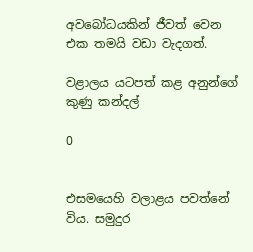අවබෝධයකින් ජීවත් වෙන එක තමයි වඩා වැදගත්.

වළාලය යටපත් කළ අනුන්ගේ කුණු කන්දල්

0


එසමයෙහි වලාළය පවත්නේ විය. සමුදුර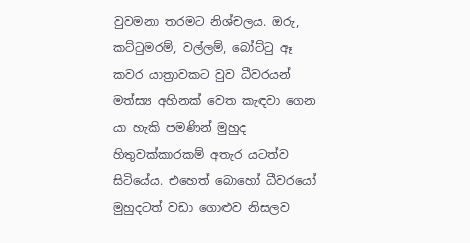වුවමනා තරමට නිශ්චලය. ඔරු, කට්ටුමරම්, වල්ලම්, බෝට්ටු ඈ කවර යාත්‍රාවකට වුව ධීවරයන් මත්ස්‍ය අහිනක් වෙත කැඳවා ගෙන යා හැකි පමණින් මුහුද හිතුවක්කාරකම් අතැර යටත්ව සිටියේය. එහෙත් බොහෝ ධීවරයෝ මුහුදටත් වඩා ගොළුව නිසලව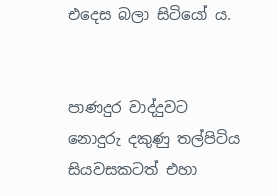එදෙස බලා සිටියෝ ය.


පාණදුර වාද්දුවට නොදුරු දකුණු තල්පිටිය සියවසකටත් එහා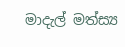මාදැල් මත්ස්‍ය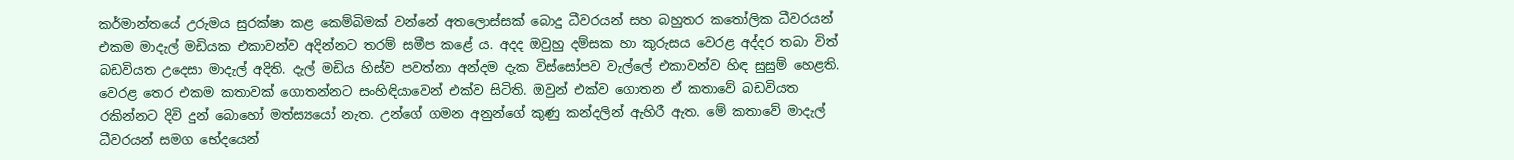කර්මාන්තයේ උරුමය සුරක්ෂා කළ කෙම්බිමක් වන්නේ අතලොස්සක් බොදු ධීවරයන් සහ බහුතර කතෝලික ධීවරයන් එකම මාදැල් මඩියක එකාවන්ව අදින්නට තරම් සමීප කළේ ය. අදද ඔවුහු දම්සක හා කුරුසය වෙරළ අද්දර තබා විත් බඩවියත උදෙසා මාදැල් අදිති. දැල් මඩිය හිස්ව පවත්නා අන්දම දැක විස්සෝපව වැල්ලේ එකාවන්ව හිඳ සුසුම් හෙළති. වෙරළ තෙර එකම කතාවක් ගොතන්නට සංහිඳියාවෙන් එක්ව සිටිති. ඔවුන් එක්ව ගොතන ඒ කතාවේ බඩවියත රකින්නට දිවි දුන් බොහෝ මත්ස්‍යයෝ නැත. උන්ගේ ගමන අනුන්ගේ කුණු කන්දලින් ඇහිරී ඇත. මේ කතාවේ මාදැල් ධීවරයන් සමග භේදයෙන්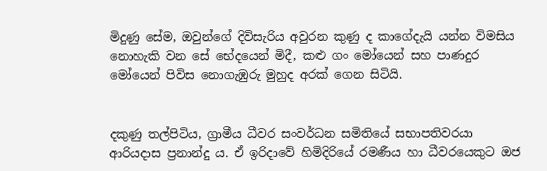මිදුණු සේම, ඔවුන්ගේ දිවිසැරිය අවුරන කුණු ද කාගේදැයි යන්න විමසිය නොහැකි වන සේ භේදයෙන් මිදී, කළු ගං මෝයෙන් සහ පාණදුර මෝයෙන් පිවිස නොගැඹුරු මුහුද අරක් ගෙන සිටියි.


දකුණු තල්පිටිය, ග්‍රාමීය ධීවර සංවර්ධන සමිතියේ සභාපතිවරයා ආරියදාස ප්‍රනාන්දු ය. ඒ ඉරිදාවේ හිමිදිරියේ රමණීය හා ධීවරයෙකුට ඔජ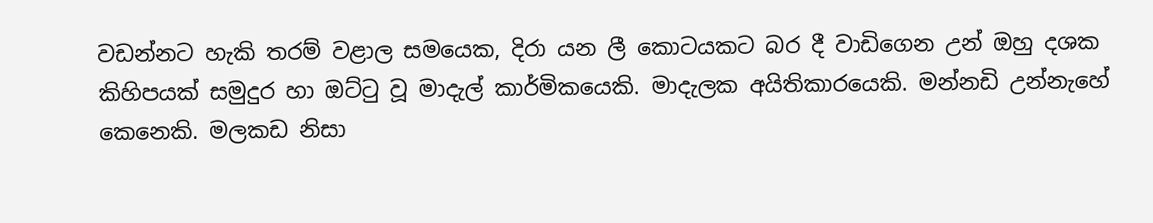වඩන්නට හැකි තරම් වළාල සමයෙක, දිරා යන ලී කොටයකට බර දී වාඩිගෙන උන් ඔහු දශක කිහිපයක් සමුදුර හා ඔට්ටු වූ මාදැල් කාර්මිකයෙකි. මාදැලක අයිතිකාරයෙකි. මන්නඩි උන්නැහේ කෙනෙකි. මලකඩ නිසා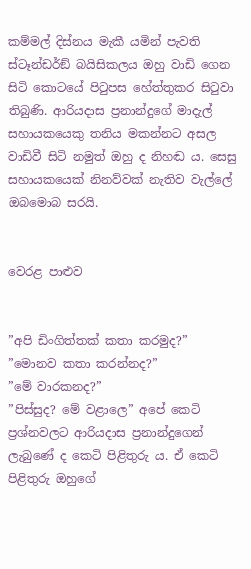කම්මල් දිස්නය මැකී යමින් පැවති ස්ටෑන්ඩර්ඞ් බයිසිකලය ඔහු වාඩි ගෙන සිටි කොටයේ පිටුපස හේත්තුකර සිටුවා තිබුණි. ආරියදාස ප්‍රනාන්දුගේ මාදැල් සහායකයෙකු තනිය මකන්නට අසල වාඩිවී සිටි නමුත් ඔහු ද නිහඬ ය. සෙසු සහායකයෙක් නිනව්වක් නැතිව වැල්ලේ ඔබමොබ සරයි.


වෙරළ පාළුව


”අපි ඩිංගිත්තක් කතා කරමුද?”
”මොනව කතා කරන්නද?”
”මේ වාරකනද?”
”පිස්සුද? මේ වළාලෙ” අපේ කෙටි ප්‍රශ්නවලට ආරියදාස ප්‍රනාන්දුගෙන් ලැබුණේ ද කෙටි පිළිතුරු ය. ඒ කෙටි පිළිතුරු ඔහුගේ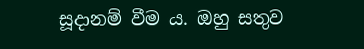සූදානම් වීම ය. ඔහු සතුව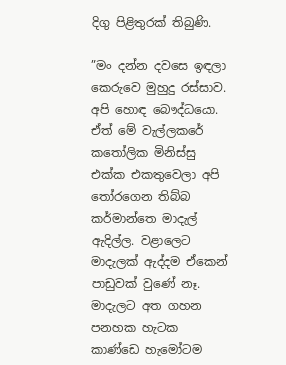දිගු පිළිතුරක් තිබුණි.

”මං දන්න දවසෙ ඉඳලා කෙරුවෙ මුහුදු රස්සාව. අපි හොඳ බෞද්ධයො. ඒත් මේ වැල්ලකරේ කතෝලික මිනිස්සු එක්ක එකතුවෙලා අපි තෝරගෙන තිබ්බ කර්මාන්තෙ මාදැල් ඇදිල්ල. වළාලෙට මාදැලක් ඇද්දම ඒකෙන් පාඩුවක් වුණේ නෑ. මාදැලට අත ගහන පනහක හැටක කාණ්ඩෙ හැමෝටම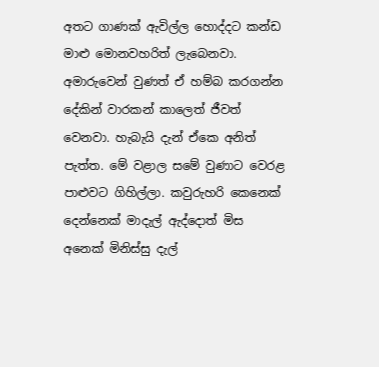අතට ගාණක් ඇවිල්ල හොද්දට කන්ඩ මාළු මොනවහරිත් ලැබෙනවා. අමාරුවෙන් වුණත් ඒ හම්බ කරගන්න දේකින් වාරකන් කාලෙත් ජීවත් වෙනවා. හැබැයි දැන් ඒකෙ අනිත් පැත්ත. මේ වළාල සමේ වුණාට වෙරළ පාළුවට ගිහිල්ලා. කවුරුහරි කෙනෙක් දෙන්නෙක් මාදැල් ඇද්දොත් මිස අනෙක් මිනිස්සු දැල්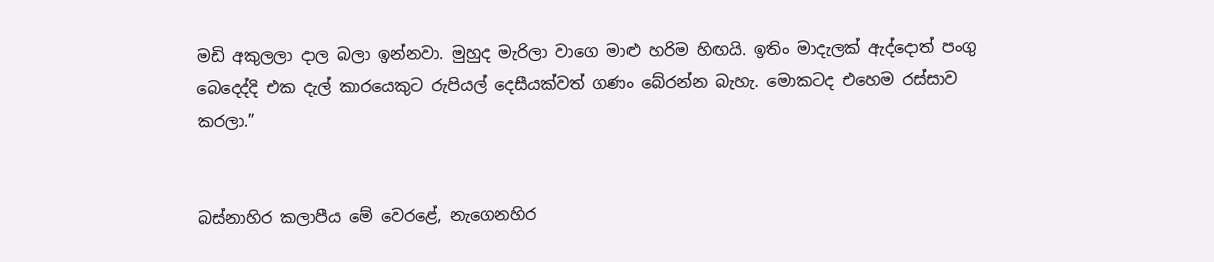මඩි අකුලලා දාල බලා ඉන්නවා. මුහුද මැරිලා වාගෙ මාළු හරිම හිඟයි. ඉතිං මාදැලක් ඇද්දොත් පංගු බෙදෙද්දි එක දැල් කාරයෙකුට රුපියල් දෙසීයක්වත් ගණං බේරන්න බැහැ. මොකටද එහෙම රස්සාව කරලා.”


බස්නාහිර කලාපීය මේ වෙරළේ, නැගෙනහිර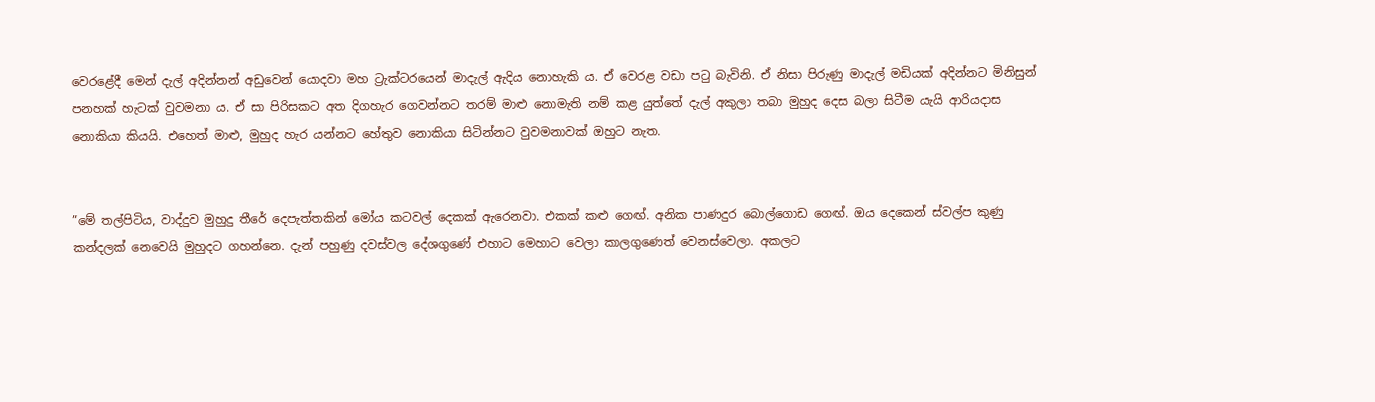වෙරළේදී මෙන් දැල් අදින්නන් අඩුවෙන් යොදවා මහ ට්‍රැක්ටරයෙන් මාදැල් ඇදිය නොහැකි ය. ඒ වෙරළ වඩා පටු බැවිනි. ඒ නිසා පිරුණු මාදැල් මඩියක් අදින්නට මිනිසුන් පනහක් හැටක් වුවමනා ය. ඒ සා පිරිසකට අත දිගහැර ගෙවන්නට තරම් මාළු නොමැති නම් කළ යුත්තේ දැල් අකුලා තබා මුහුද දෙස බලා සිටීම යැයි ආරියදාස නොකියා කියයි. එහෙත් මාළු, මුහුද හැර යන්නට හේතුව නොකියා සිටින්නට වුවමනාවක් ඔහුට නැත.


”මේ තල්පිටිය, වාද්දුව මුහුදු තීරේ දෙපැත්තකින් මෝය කටවල් දෙකක් ඇරෙනවා. එකක් කළු ගෙඟ්. අනික පාණදුර බොල්ගොඩ ගෙඟ්. ඔය දෙකෙන් ස්වල්ප කුණු කන්දලක් නෙවෙයි මුහුදට ගහන්නෙ. දැන් පහුණු දවස්වල දේශගුණේ එහාට මෙහාට වෙලා කාලගුණෙත් වෙනස්වෙලා. අකලට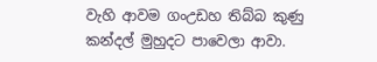වැහි ආවම ගංඋඩහ තිබ්බ කුණු කන්දල් මුහුදට පාවෙලා ආවා.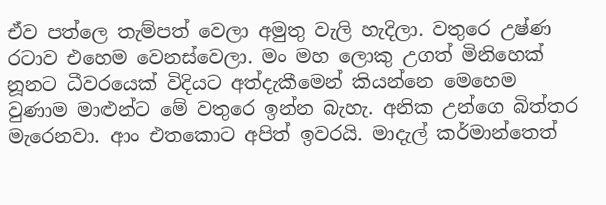ඒව පත්ලෙ තැම්පත් වෙලා අමුතු වැලි හැදිලා. වතුරෙ උෂ්ණ රටාව එහෙම වෙනස්වෙලා. මං මහ ලොකු උගත් මිනිහෙක් නූනට ධීවරයෙක් විදියට අත්දැකීමෙන් කියන්නෙ මෙහෙම වුණාම මාළුන්ට මේ වතුරෙ ඉන්න බැහැ. අනික උන්ගෙ බිත්තර මැරෙනවා. ආං එතකොට අපිත් ඉවරයි. මාදැල් කර්මාන්තෙත්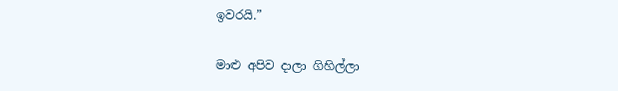ඉවරයි.”

මාළු අපිව දාලා ගිහිල්ලා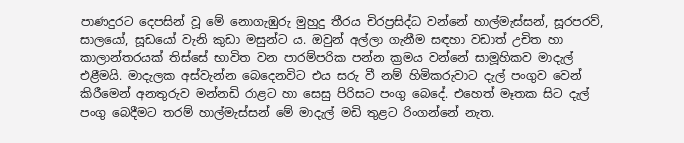පාණදුරට දෙපසින් වූ මේ නොගැඹුරු මුහුදු තීරය චිරප්‍රසිද්ධ වන්නේ හාල්මැස්සන්, සූරපරව්, සාලයෝ, සූඩයෝ වැනි කුඩා මසුන්ට ය. ඔවුන් අල්ලා ගැනීම සඳහා වඩාත් උචිත හා කාලාන්තරයක් තිස්සේ භාවිත වන පාරම්පරික පන්න ක්‍රමය වන්නේ සාමූහිකව මාදැල් එළීමයි. මාදැලක අස්වැන්න බෙදෙනවිට එය සරු වී නම් හිමිකරුවාට දැල් පංගුව වෙන් කිරීමෙන් අනතුරුව මන්නඩි රාළට හා සෙසු පිරිසට පංගු බෙදේ. එහෙත් මෑතක සිට දැල් පංගු බෙදීමට තරම් හාල්මැස්සන් මේ මාදැල් මඩි තුළට රිංගන්නේ නැත.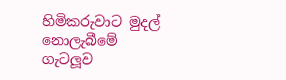හිමිකරුවාට මුදල් නොලැබීමේ ගැටලූව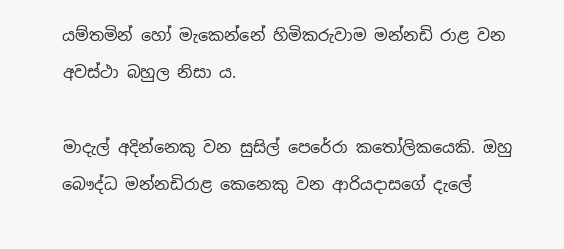යම්තමින් හෝ මැකෙන්නේ හිමිකරුවාම මන්නඩි රාළ වන අවස්ථා බහුල නිසා ය.

මාදැල් අදින්නෙකු වන සුසිල් පෙරේරා කතෝලිකයෙකි. ඔහු බෞද්ධ මන්නඩිරාළ කෙනෙකු වන ආරියදාසගේ දැලේ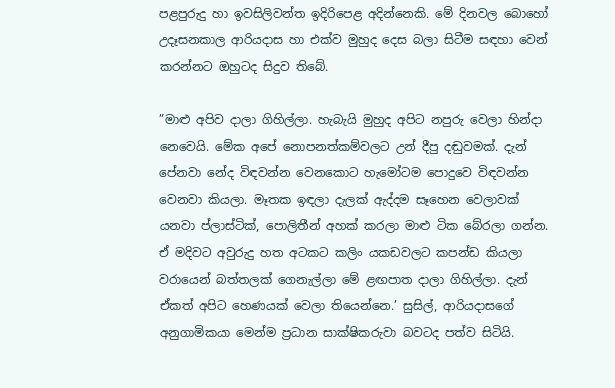පළපුරුදු හා ඉවසිලිවන්ත ඉදිරිපෙළ අදින්නෙකි. මේ දිනවල බොහෝ උදෑසනකාල ආරියදාස හා එක්ව මුහුද දෙස බලා සිටීම සඳහා වෙන් කරන්නට ඔහුටද සිදුව තිබේ.

”මාළු අපිව දාලා ගිහිල්ලා. හැබැයි මුහුද අපිට නපුරු වෙලා හින්දා නෙවෙයි. මේක අපේ නොපනත්කම්වලට උන් දීපු දඬුවමක්. දැන් පේනවා නේද විඳවන්න වෙනකොට හැමෝටම පොදුවෙ විඳවන්න වෙනවා කියලා. මෑතක ඉඳලා දැලක් ඇද්දම සෑහෙන වෙලාවක් යනවා ප්ලාස්ටික්, පොලිතීන් අහක් කරලා මාළු ටික බේරලා ගන්න. ඒ මදිවට අවුරුදු හත අටකට කලිං යකඩවලට කපන්ඩ කියලා වරායෙන් බත්තලක් ගෙනැල්ලා මේ ළඟපාත දාලා ගිහිල්ලා. දැන් ඒකත් අපිට හෙණයක් වෙලා තියෙන්නෙ.’ සුසිල්, ආරියදාසගේ අනුගාමිකයා මෙන්ම ප්‍රධාන සාක්ෂිකරුවා බවටද පත්ව සිටියි.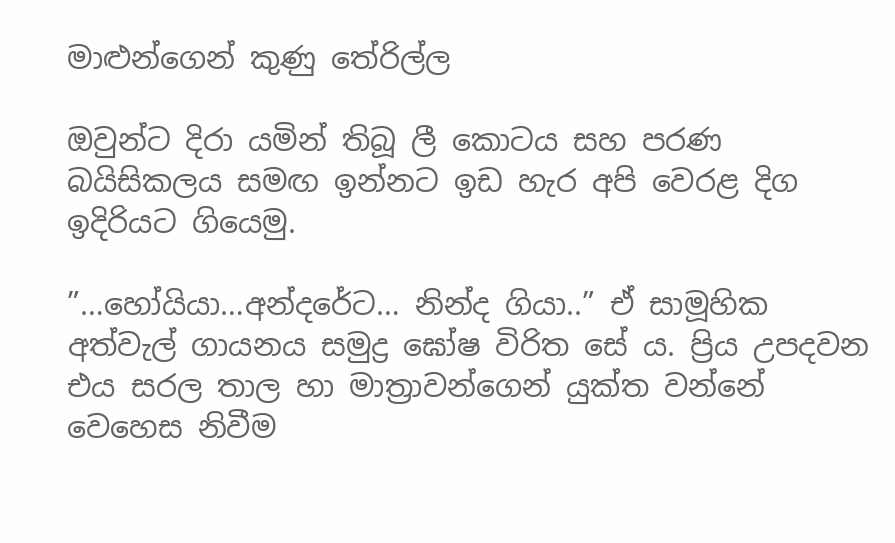මාළුන්ගෙන් කුණු තේරිල්ල

ඔවුන්ට දිරා යමින් තිබූ ලී කොටය සහ පරණ බයිසිකලය සමඟ ඉන්නට ඉඩ හැර අපි වෙරළ දිග ඉදිරියට ගියෙමු.

”…හෝයියා…අන්දරේට… නින්ද ගියා..” ඒ සාමූහික අත්වැල් ගායනය සමුද්‍ර ඝෝෂ විරිත සේ ය. ප්‍රිය උපදවන එය සරල තාල හා මාත්‍රාවන්ගෙන් යුක්ත වන්නේ වෙහෙස නිවීම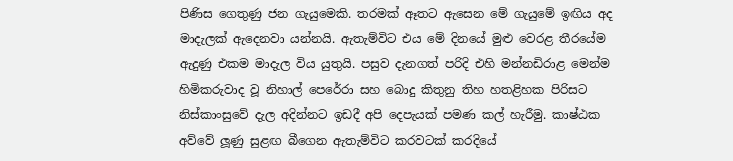පිණිස ගෙතුණු ජන ගැයුමෙකි. තරමක් ඈතට ඇසෙන මේ ගැයුමේ ඉඟිය අද මාදැලක් ඇදෙනවා යන්නයි. ඇතැම්විට එය මේ දිනයේ මුළු වෙරළ තීරයේම ඇදුණු එකම මාදැල විය යුතුයි. පසුව දැනගත් පරිදි එහි මන්නඩිරාළ මෙන්ම හිමිකරුවාද වූ නිහාල් පෙරේරා සහ බොදු කිතුනු තිහ හතළිහක පිරිසට නිස්කාංසුවේ දැල අදින්නට ඉඩදී අපි දෙපැයක් පමණ කල් හැරීමු. කාෂ්ඨක අව්වේ ලූණු සුළඟ බීගෙන ඇතැම්විට කරවටක් කරදියේ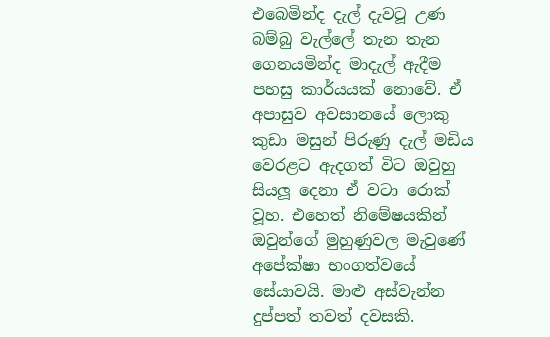එබෙමින්ද දැල් දැවටූ උණ බම්බු වැල්ලේ තැන තැන ගෙනයමින්ද මාදැල් ඇදීම පහසු කාර්යයක් නොවේ. ඒ අපාසුව අවසානයේ ලොකු කුඩා මසුන් පිරුණු දැල් මඩිය වෙරළට ඇදගත් විට ඔවුහු සියලූ දෙනා ඒ වටා රොක් වූහ. එහෙත් නිමේෂයකින් ඔවුන්ගේ මුහුණුවල මැවුණේ අපේක්ෂා භංගත්වයේ සේයාවයි. මාළු අස්වැන්න දුප්පත් තවත් දවසකි.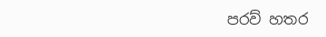පරව් හතර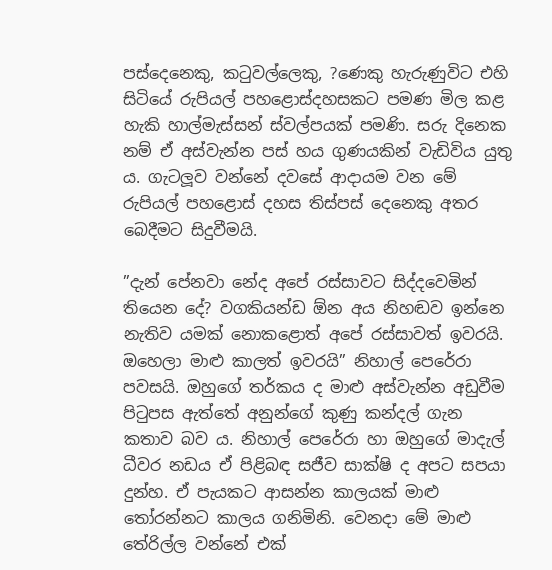පස්දෙනෙකු, කටුවල්ලෙකු, ?ණෙකු හැරුණුවිට එහි සිටියේ රුපියල් පහළොස්දහසකට පමණ මිල කළ හැකි හාල්මැස්සන් ස්වල්පයක් පමණි. සරු දිනෙක නම් ඒ අස්වැන්න පස් හය ගුණයකින් වැඩිවිය යුතු ය. ගැටලූව වන්නේ දවසේ ආදායම වන මේ රුපියල් පහළොස් දහස තිස්පස් දෙනෙකු අතර බෙදීමට සිදුවීමයි.

”දැන් පේනවා නේද අපේ රස්සාවට සිද්දවෙමින් තියෙන දේ? වගකියන්ඩ ඕන අය නිහඬව ඉන්නෙ නැතිව යමක් නොකළොත් අපේ රස්සාවත් ඉවරයි. ඔහෙලා මාළු කාලත් ඉවරයි” නිහාල් පෙරේරා පවසයි. ඔහුගේ තර්කය ද මාළු අස්වැන්න අඩුවීම පිටුපස ඇත්තේ අනුන්ගේ කුණු කන්දල් ගැන කතාව බව ය. නිහාල් පෙරේරා හා ඔහුගේ මාදැල් ධීවර නඩය ඒ පිළිබඳ සජීව සාක්ෂි ද අපට සපයා දුන්හ. ඒ පැයකට ආසන්න කාලයක් මාළු තෝරන්නට කාලය ගනිමිනි. වෙනදා මේ මාළු තේරිල්ල වන්නේ එක්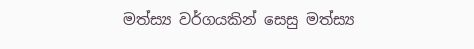මත්ස්‍ය වර්ගයකින් සෙසු මත්ස්‍ය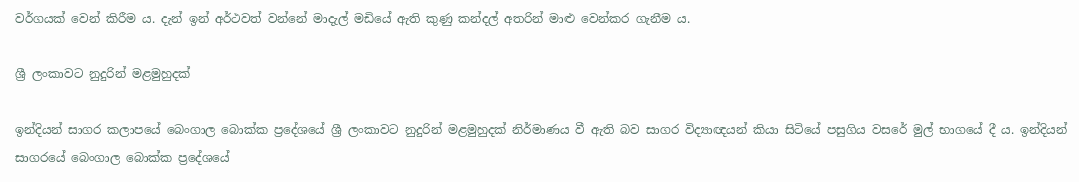වර්ගයක් වෙන් කිරීම ය. දැන් ඉන් අර්ථවත් වන්නේ මාදැල් මඩියේ ඇති කුණු කන්දල් අතරින් මාළු වෙන්කර ගැනීම ය.

ශ්‍රී ලංකාවට නුදුරින් මළමුහුදක්

ඉන්දියන් සාගර කලාපයේ බෙංගාල බොක්ක ප්‍රදේශයේ ශ්‍රී ලංකාවට නුදුරින් මළමුහුදක් නිර්මාණය වී ඇති බව සාගර විද්‍යාඥයන් කියා සිටියේ පසුගිය වසරේ මුල් භාගයේ දී ය. ඉන්දියන් සාගරයේ බෙංගාල බොක්ක ප්‍රදේශයේ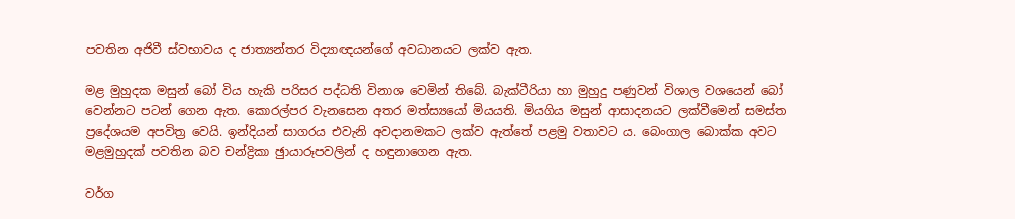පවතින අජිවී ස්වභාවය ද ජාත්‍යන්තර විද්‍යාඥයන්ගේ අවධානයට ලක්ව ඇත.

මළ මුහුදක මසුන් බෝ විය හැකි පරිසර පද්ධති විනාශ වෙමින් තිබේ. බැක්ටීරියා හා මුහුදු පණුවන් විශාල වශයෙන් බෝ වෙන්නට පටන් ගෙන ඇත. කොරල්පර වැනසෙන අතර මත්ස්‍යයෝ මියයති. මියගිය මසුන් ආසාදනයට ලක්වීමෙන් සමස්ත ප්‍රදේශයම අපවිත්‍ර වෙයි. ඉන්දියන් සාගරය එවැනි අවදානමකට ලක්ව ඇත්තේ පළමු වතාවට ය. බෙංගාල බොක්ක අවට මළමුහුදක් පවතින බව චන්ද්‍රිකා ඡුායාරූපවලින් ද හඳුනාගෙන ඇත.

වර්ග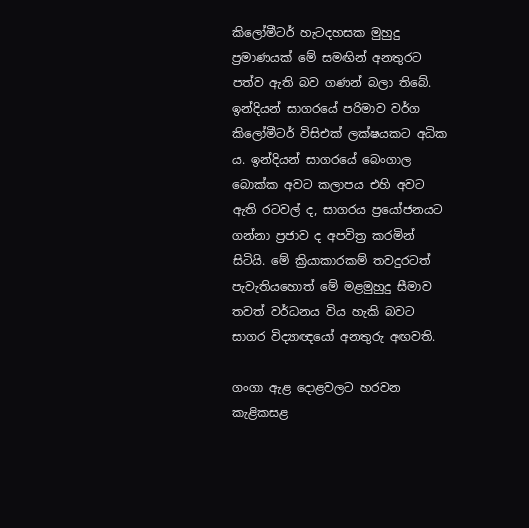කිලෝමීටර් හැටදහසක මුහුදු ප්‍රමාණයක් මේ සමඟින් අනතුරට පත්ව ඇති බව ගණන් බලා තිබේ. ඉන්දියන් සාගරයේ පරිමාව වර්ග කිලෝමීටර් විසිඑක් ලක්ෂයකට අධික ය. ඉන්දියන් සාගරයේ බෙංගාල බොක්ක අවට කලාපය එහි අවට ඇති රටවල් ද, සාගරය ප්‍රයෝජනයට ගන්නා ප්‍රජාව ද අපවිත්‍ර කරමින් සිටියි. මේ ක්‍රියාකාරකම් තවදුරටත් පැවැතියහොත් මේ මළමුහුදු සීමාව තවත් වර්ධනය විය හැකි බවට සාගර විද්‍යාඥයෝ අනතුරු අඟවති.

ගංගා ඇළ දොළවලට හරවන කැළිකසළ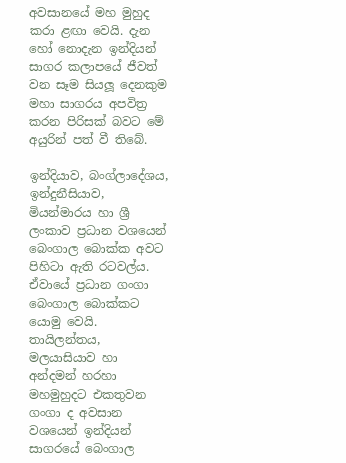අවසානයේ මහ මුහුද කරා ළඟා වෙයි. දැන හෝ නොදැන ඉන්දියන් සාගර කලාපයේ ජීවත් වන සෑම සියලූ දෙනකුම මහා සාගරය අපවිත්‍ර කරන පිරිසක් බවට මේ අයුරින් පත් වී තිබේ.

ඉන්දියාව, බංග්ලාදේශය, ඉන්දුනීසියාව, මියන්මාරය හා ශ්‍රී ලංකාව ප්‍රධාන වශයෙන් බෙංගාල බොක්ක අවට පිහිටා ඇති රටවල්ය. ඒවායේ ප්‍රධාන ගංගා බෙංගාල බොක්කට යොමු වෙයි. තායිලන්තය, මලයාසියාව හා අන්දමන් හරහා මහමුහුදට එකතුවන ගංගා ද අවසාන වශයෙන් ඉන්දියන් සාගරයේ බෙංගාල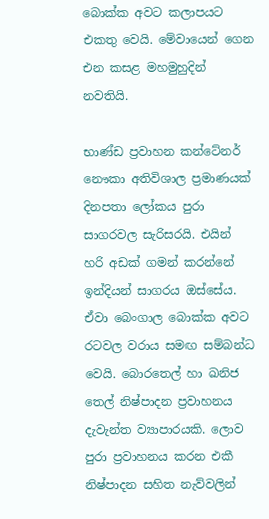බොක්ක අවට කලාපයට එකතු වෙයි. මේවායෙන් ගෙන එන කසළ මහමුහුදින් නවතියි.

භාණ්ඩ ප්‍රවාහන කන්ටේනර් නෞකා අතිවිශාල ප්‍රමාණයක් දිනපතා ලෝකය පුරා සාගරවල සැරිසරයි. එයින් හරි අඩක් ගමන් කරන්නේ ඉන්දියන් සාගරය ඔස්සේය. ඒවා බෙංගාල බොක්ක අවට රටවල වරාය සමඟ සම්බන්ධ වෙයි. බොරතෙල් හා ඛනිජ තෙල් නිෂ්පාදන ප්‍රවාහනය දැවැන්ත ව්‍යාපාරයකි. ලොව පුරා ප්‍රවාහනය කරන එකී නිෂ්පාදන සහිත නැව්වලින්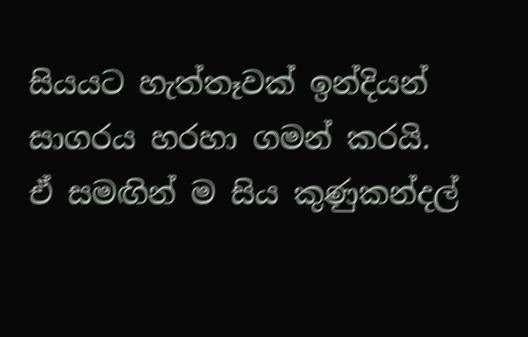සියයට හැත්තෑවක් ඉන්දියන් සාගරය හරහා ගමන් කරයි. ඒ සමඟින් ම සිය කුණුකන්දල්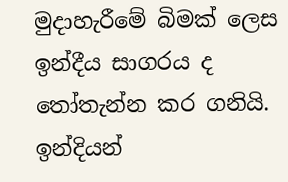මුදාහැරීමේ බිමක් ලෙස ඉන්දීය සාගරය ද තෝතැන්න කර ගනියි. ඉන්දියන්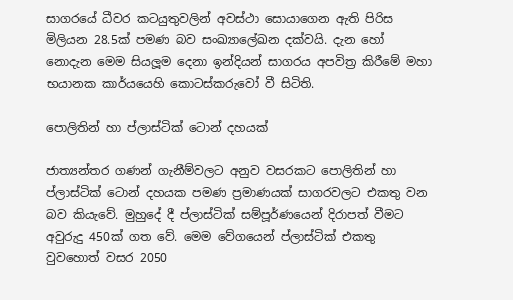සාගරයේ ධීවර කටයුතුවලින් අවස්ථා සොයාගෙන ඇති පිරිස මිලියන 28.5ක් පමණ බව සංඛ්‍යාලේඛන දක්වයි. දැන හෝ නොදැන මෙම සියලූම දෙනා ඉන්දියන් සාගරය අපවිත්‍ර කිරීමේ මහා භයානක කාර්යයෙහි කොටස්කරුවෝ වී සිටිති.

පොලිතින් හා ප්ලාස්ටික් ටොන් දහයක්

ජාත්‍යන්තර ගණන් ගැනීම්වලට අනුව වසරකට පොලිතින් හා ප්ලාස්ටික් ටොන් දහයක පමණ ප්‍රමාණයක් සාගරවලට එකතු වන බව කියැවේ. මුහුදේ දී ප්ලාස්ටික් සම්පූර්ණයෙන් දිරාපත් වීමට අවුරුදු 450ක් ගත වේ. මෙම වේගයෙන් ප්ලාස්ටික් එකතු වුවහොත් වසර 2050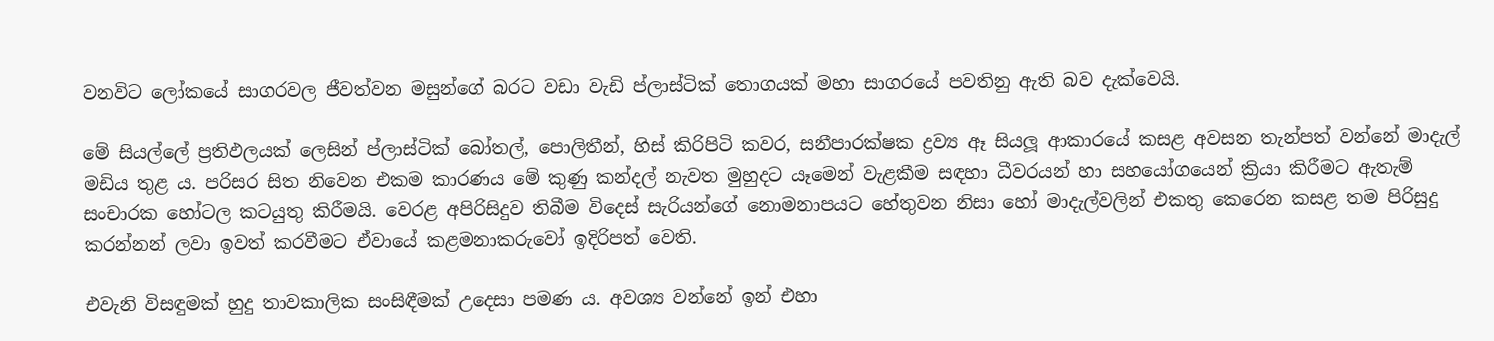වනවිට ලෝකයේ සාගරවල ජීවත්වන මසුන්ගේ බරට වඩා වැඩි ප්ලාස්ටික් තොගයක් මහා සාගරයේ පවතිනු ඇති බව දැක්වෙයි.

මේ සියල්ලේ ප්‍රතිඵලයක් ලෙසින් ප්ලාස්ටික් බෝතල්, පොලිතීන්, හිස් කිරිපිටි කවර, සනීපාරක්ෂක ද්‍රව්‍ය ඈ සියලූ ආකාරයේ කසළ අවසන තැන්පත් වන්නේ මාදැල් මඩිය තුළ ය. පරිසර සිත නිවෙන එකම කාරණය මේ කුණු කන්දල් නැවත මුහුදට යෑමෙන් වැළකීම සඳහා ධීවරයන් හා සහයෝගයෙන් ක්‍රියා කිරීමට ඇතැම් සංචාරක හෝටල කටයුතු කිරීමයි. වෙරළ අපිරිසිදුව තිබීම විදෙස් සැරියන්ගේ නොමනාපයට හේතුවන නිසා හෝ මාදැල්වලින් එකතු කෙරෙන කසළ තම පිරිසුදු කරන්නන් ලවා ඉවත් කරවීමට ඒවායේ කළමනාකරුවෝ ඉදිරිපත් වෙති.

එවැනි විසඳුමක් හුදු තාවකාලික සංසිඳීමක් උදෙසා පමණ ය. අවශ්‍ය වන්නේ ඉන් එහා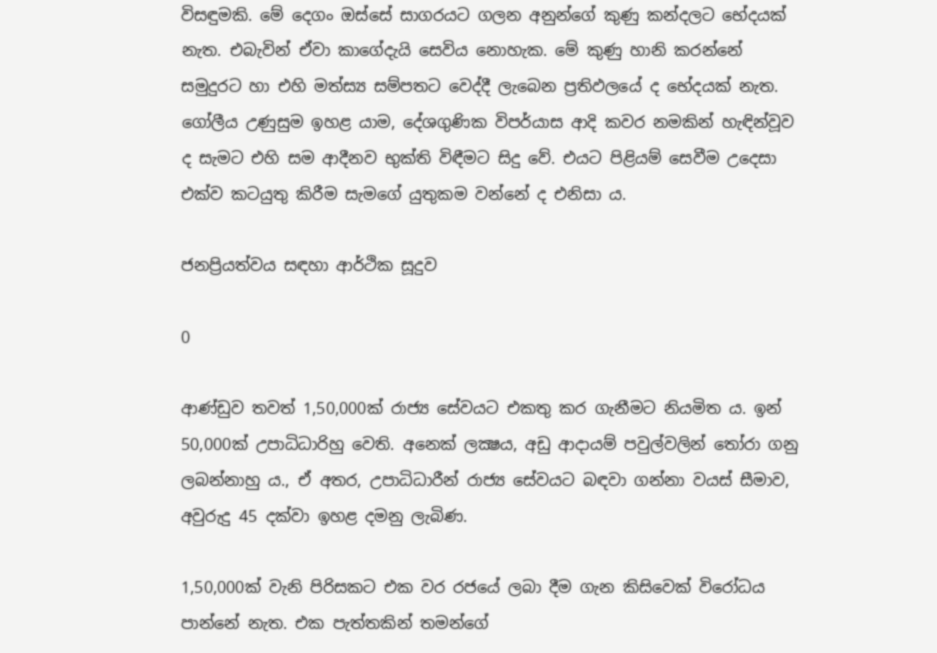විසඳුමකි. මේ දෙගං ඔස්සේ සාගරයට ගලන අනුන්ගේ කුණු කන්දලට භේදයක් නැත. එබැවින් ඒවා කාගේදැයි සෙවිය නොහැක. මේ කුණු හානි කරන්නේ සමුදුරට හා එහි මත්ස්‍ය සම්පතට වෙද්දී ලැබෙන ප්‍රතිඵලයේ ද භේදයක් නැත. ගෝලීය උණුසුම ඉහළ යාම, දේශගුණික විපර්යාස ආදි කවර නමකින් හැඳින්වූව ද සැමට එහි සම ආදීනව භුක්ති විඳීමට සිදු වේ. එයට පිළියම් සෙවීම උදෙසා එක්ව කටයුතු කිරීම සැමගේ යුතුකම වන්නේ ද එනිසා ය.

ජනප්‍රියත්වය සඳහා ආර්ථික සූදුව

0

ආණ්ඩුව තවත් 1,50,000ක් රාජ්‍ය සේවයට එකතු කර ගැනීමට නියමිත ය. ඉන් 50,000ක් උපාධිධාරිහු වෙති. අනෙක් ලක්‍ෂය, අඩු ආදායම් පවුල්වලින් තෝරා ගනු ලබන්නාහු ය., ඒ අතර, උපාධිධාරීන් රාජ්‍ය සේවයට බඳවා ගන්නා වයස් සීමාව, අවුරුදු 45 දක්වා ඉහළ දමනු ලැබිණ.

1,50,000ක් වැනි පිරිසකට එක වර රජයේ ලබා දීම ගැන කිසිවෙක් විරෝධය පාන්නේ නැත. එක පැත්තකින් තමන්ගේ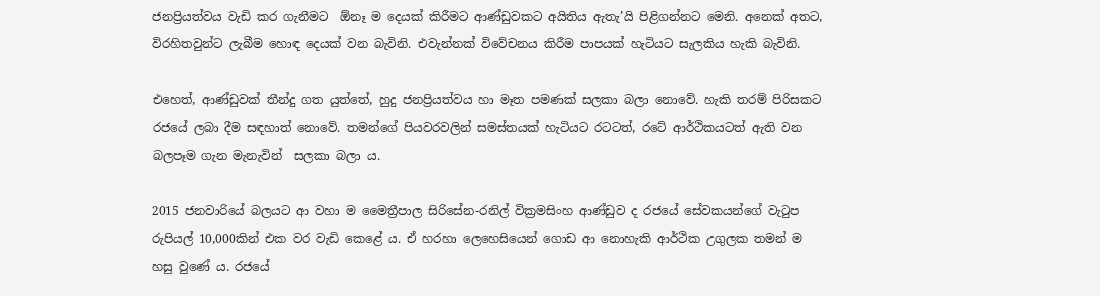ජනප්‍රියත්වය වැඩි කර ගැනීමට  ඕනෑ ම දෙයක් කිරීමට ආණ්ඩුවකට අයිතිය ඇතැ’යි පිළිගන්නට මෙනි. අනෙක් අතට, විරහිතවුන්ට ලැබීම හොඳ දෙයක් වන බැවිනි. එවැන්නක් විවේචනය කිරීම පාපයක් හැටියට සැලකිය හැකි බැවිනි.

එහෙත්, ආණ්ඩුවක් තීන්දු ගත යුත්තේ, හුදු ජනප්‍රියත්වය හා මෑත පමණක් සලකා බලා නොවේ. හැකි තරම් පිරිසකට රජයේ ලබා දීම සඳහාත් නොවේ. තමන්ගේ පියවරවලින් සමස්තයක් හැටියට රටටත්, රටේ ආර්ථිකයටත් ඇති වන බලපෑම ගැන මැනැවින්  සලකා බලා ය.

2015 ජනවාරියේ බලයට ආ වහා ම මෛත්‍රීපාල සිරිසේන-රනිල් වික්‍රමසිංහ ආණ්ඩුව ද රජයේ සේවකයන්ගේ වැටුප රුපියල් 10,000කින් එක වර වැඩි කෙළේ ය. ඒ හරහා ලෙහෙසියෙන් ගොඩ ආ නොහැකි ආර්ථික උගුලක තමන් ම හසු වුණේ ය. රජයේ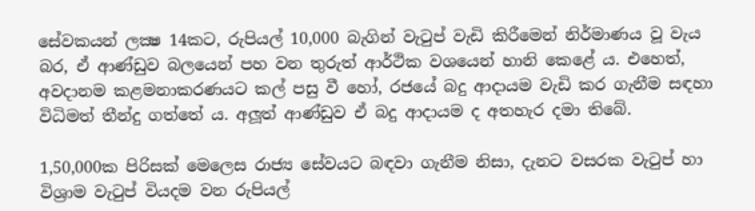සේවකයන් ලක්‍ෂ 14කට, රුපියල් 10,000 බැගින් වැටුප් වැඩි කිරීමෙන් නිර්මාණය වූ වැය බර, ඒ ආණ්ඩුව බලයෙන් පහ වන තුරුත් ආර්ථික වශයෙන් හානි කෙළේ ය. එහෙත්, අවදානම කළමනාකරණයට කල් පසු වී හෝ, රජයේ බදු ආදායම වැඩි කර ගැනීම සඳහා විධිමත් තීන්දු ගත්තේ ය. අලූත් ආණ්ඩුව ඒ බදු ආදායම ද අතහැර දමා තිබේ.

1,50,000ක පිරිසක් මෙලෙස රාජ්‍ය සේවයට බඳවා ගැනීම නිසා, දැනට වසරක වැටුප් හා විශ්‍රාම වැටුප් වියදම වන රුපියල්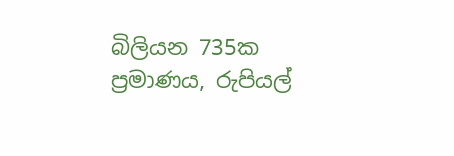බිලියන 735ක ප්‍රමාණය, රුපියල්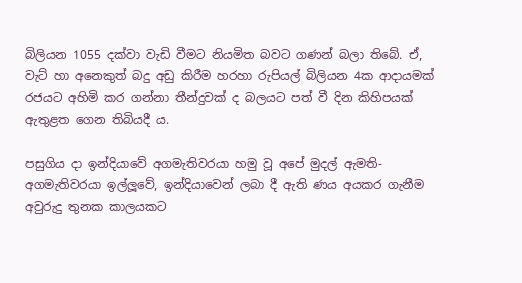බිලියන 1055 දක්වා වැඩි වීමට නියමිත බවට ගණන් බලා තිබේ. ඒ, වැට් හා අනෙකුත් බදු අඩු කිරීම හරහා රුපියල් බිලියන 4ක ආදායමක් රජයට අහිමි කර ගන්නා තීන්දුවක් ද බලයට පත් වී දින කිහිපයක් ඇතුළත ගෙන තිබියදී ය.

පසුගිය දා ඉන්දියාවේ අගමැතිවරයා හමු වූ අපේ මුදල් ඇමති-අගමැතිවරයා ඉල්ලූවේ, ඉන්දියාවෙන් ලබා දී ඇති ණය අයකර ගැනීම අවුරුදු තුනක කාලයකට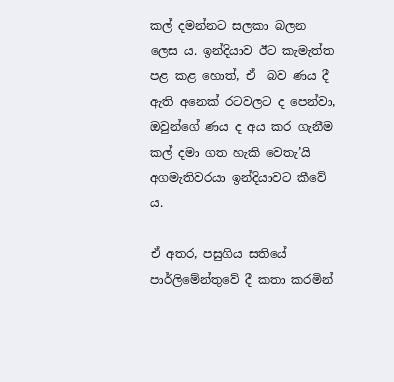කල් දමන්නට සලකා බලන ලෙස ය. ඉන්දියාව ඊට කැමැත්ත පළ කළ හොත්, ඒ  බව ණය දී ඇති අනෙක් රටවලට ද පෙන්වා, ඔවුන්ගේ ණය ද අය කර ගැනීම කල් දමා ගත හැකි වෙතැ’යි අගමැතිවරයා ඉන්දියාවට කීවේ ය.

ඒ අතර, පසුගිය සතියේ පාර්ලිමේන්තුවේ දී කතා කරමින්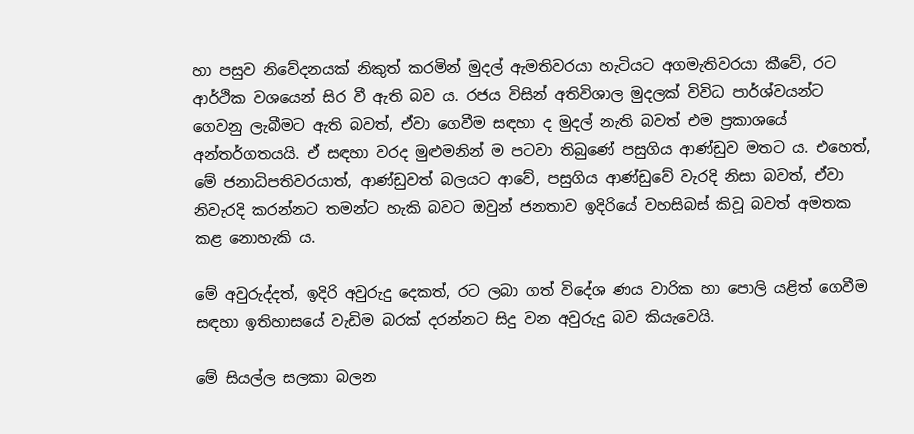හා පසුව නිවේදනයක් නිකුත් කරමින් මුදල් ඇමතිවරයා හැටියට අගමැතිවරයා කීවේ, රට ආර්ථික වශයෙන් සිර වී ඇති බව ය. රජය විසින් අතිවිශාල මුදලක් විවිධ පාර්ශ්වයන්ට ගෙවනු ලැබීමට ඇති බවත්, ඒවා ගෙවීම සඳහා ද මුදල් නැති බවත් එම ප්‍රකාශයේ අන්තර්ගතයයි. ඒ සඳහා වරද මුළුමනින් ම පටවා තිබුණේ පසුගිය ආණ්ඩුව මතට ය. එහෙත්, මේ ජනාධිපතිවරයාත්, ආණ්ඩුවත් බලයට ආවේ, පසුගිය ආණ්ඩුවේ වැරදි නිසා බවත්, ඒවා නිවැරදි කරන්නට තමන්ට හැකි බවට ඔවුන් ජනතාව ඉදිරියේ වහසිබස් කිවූ බවත් අමතක කළ නොහැකි ය.

මේ අවුරුද්දත්, ඉදිරි අවුරුදු දෙකත්, රට ලබා ගත් විදේශ ණය වාරික හා පොලි යළිත් ගෙවීම සඳහා ඉතිහාසයේ වැඩිම බරක් දරන්නට සිදු වන අවුරුදු බව කියැවෙයි.

මේ සියල්ල සලකා බලන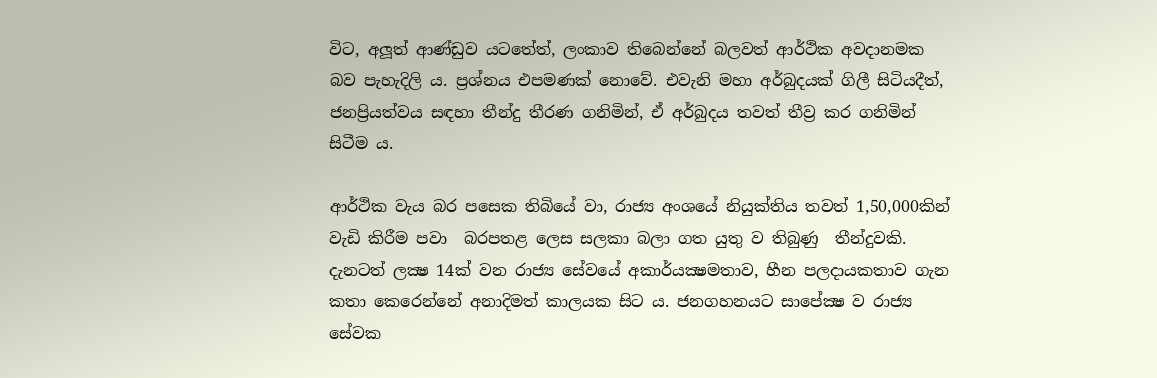විට, අලූත් ආණ්ඩුව යටතේත්, ලංකාව තිබෙන්නේ බලවත් ආර්ථික අවදානමක බව පැහැදිලි ය. ප්‍රශ්නය එපමණක් නොවේ. එවැනි මහා අර්බුදයක් ගිලී සිටියදීත්, ජනප්‍රියත්වය සඳහා තීන්දු තීරණ ගනිමින්, ඒ අර්බුදය තවත් තීව්‍ර කර ගනිමින් සිටීම ය.

ආර්ථික වැය බර පසෙක තිබියේ වා, රාජ්‍ය අංශයේ නියුක්තිය තවත් 1,50,000කින් වැඩි කිරීම පවා  බරපතළ ලෙස සලකා බලා ගත යුතු ව තිබුණු  තීන්දුවකි. දැනටත් ලක්‍ෂ 14ක් වන රාජ්‍ය සේවයේ අකාර්යක්‍ෂමතාව, හීන පලදායකතාව ගැන කතා කෙරෙන්නේ අනාදිමත් කාලයක සිට ය. ජනගහනයට සාපේක්‍ෂ ව රාජ්‍ය සේවක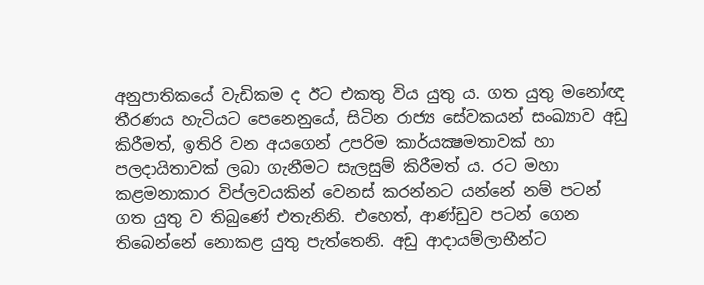අනුපාතිකයේ වැඩිකම ද ඊට එකතු විය යුතු ය. ගත යුතු මනෝඥ තීරණය හැටියට පෙනෙනුයේ, සිටින රාජ්‍ය සේවකයන් සංඛ්‍යාව අඩු කිරීමත්, ඉතිරි වන අයගෙන් උපරිම කාර්යක්‍ෂමතාවක් හා පලදායිතාවක් ලබා ගැනීමට සැලසුම් කිරීමත් ය. රට මහා කළමනාකාර විප්ලවයකින් වෙනස් කරන්නට යන්නේ නම් පටන් ගත යුතු ව තිබුණේ එතැනිනි. එහෙත්, ආණ්ඩුව පටන් ගෙන තිබෙන්නේ නොකළ යුතු පැත්තෙනි. අඩු ආදායම්ලාභීන්ට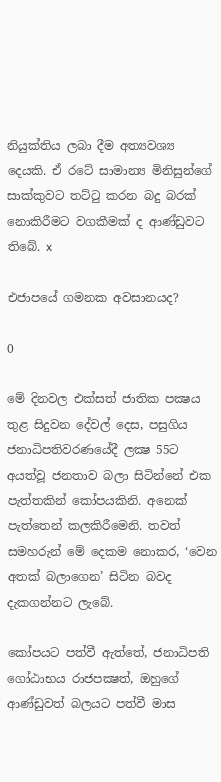නියුක්තිය ලබා දීම අත්‍යවශ්‍ය දෙයකි. ඒ රටේ සාමාන්‍ය මිනිසුන්ගේ සාක්කුවට තට්ටු කරන බදු බරක් නොකිරීමට වගකීමක් ද ආණ්ඩුවට තිබේ. x

එජාපයේ ගමනක අවසානයද?

0

මේ දිනවල එක්සත් ජාතික පක්‍ෂය තුළ සිදුවන දේවල් දෙස, පසුගිය ජනාධිපතිවරණයේදී ලක්‍ෂ 55ට අයත්වූ ජනතාව බලා සිටින්නේ එක පැත්තකින් කෝපයකිනි. අනෙක් පැත්තෙන් කලකිරීමෙනි. තවත් සමහරුන් මේ දෙකම නොකර, ‘වෙන අතක් බලාගෙන’ සිටින බවද  දැකගන්නට ලැබේ.

කෝපයට පත්වී ඇත්තේ, ජනාධිපති ගෝඨාභය රාජපක්‍ෂත්, ඔහුගේ ආණ්ඩුවත් බලයට පත්වී මාස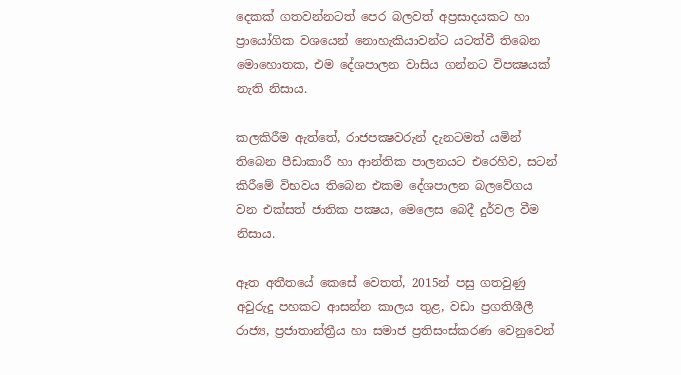දෙකක් ගතවන්නටත් පෙර බලවත් අප්‍රසාදයකට හා ප්‍රායෝගික වශයෙන් නොහැකියාවන්ට යටත්වී තිබෙන මොහොතක, එම දේශපාලන වාසිය ගන්නට විපක්‍ෂයක් නැති නිසාය.

කලකිරීම ඇත්තේ, රාජපක්‍ෂවරුන් දැනටමත් යමින් තිබෙන පීඩාකාරී හා ආන්තික පාලනයට එරෙහිව, සටන් කිරීමේ විභවය තිබෙන එකම දේශපාලන බලවේගය වන එක්සත් ජාතික පක්‍ෂය, මෙලෙස බෙදී දුර්වල වීම නිසාය.

ඈත අතීතයේ කෙසේ වෙතත්, 2015න් පසු ගතවුණු අවුරුදු පහකට ආසන්න කාලය තුළ, වඩා ප්‍රගතිශීලී රාජ්‍ය, ප්‍රජාතාන්ත්‍රීය හා සමාජ ප්‍රතිසංස්කරණ වෙනුවෙන්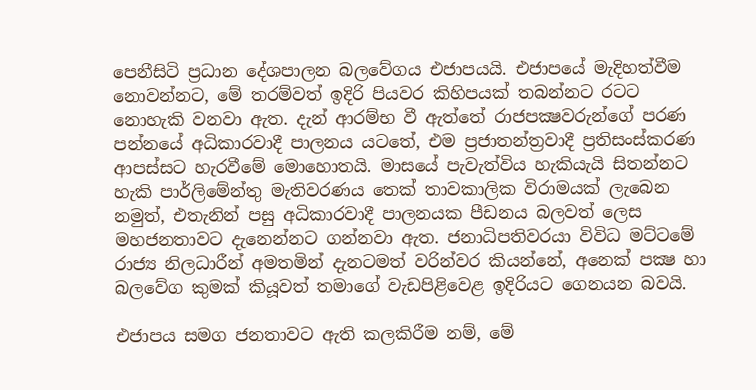පෙනීසිටි ප්‍රධාන දේශපාලන බලවේගය එජාපයයි. එජාපයේ මැදිහත්වීම නොවන්නට, මේ තරම්වත් ඉදිරි පියවර කිහිපයක් තබන්නට රටට නොහැකි වනවා ඇත. දැන් ආරම්භ වී ඇත්තේ රාජපක්‍ෂවරුන්ගේ පරණ පන්නයේ අධිකාරවාදී පාලනය යටතේ, එම ප්‍රජාතන්ත්‍රවාදී ප්‍රතිසංස්කරණ ආපස්සට හැරවීමේ මොහොතයි. මාසයේ පැවැත්විය හැකියැයි සිතන්නට හැකි පාර්ලිමේන්තු මැතිවරණය තෙක් තාවකාලික විරාමයක් ලැබෙන නමුත්, එතැනින් පසු අධිකාරවාදී පාලනයක පීඩනය බලවත් ලෙස මහජනතාවට දැනෙන්නට ගන්නවා ඇත. ජනාධිපතිවරයා විවිධ මට්ටමේ රාජ්‍ය නිලධාරීන් අමතමින් දැනටමත් වරින්වර කියන්නේ, අනෙක් පක්‍ෂ හා බලවේග කුමක් කියූවත් තමාගේ වැඩපිළිවෙළ ඉදිරියට ගෙනයන බවයි.

එජාපය සමග ජනතාවට ඇති කලකිරීම නම්, මේ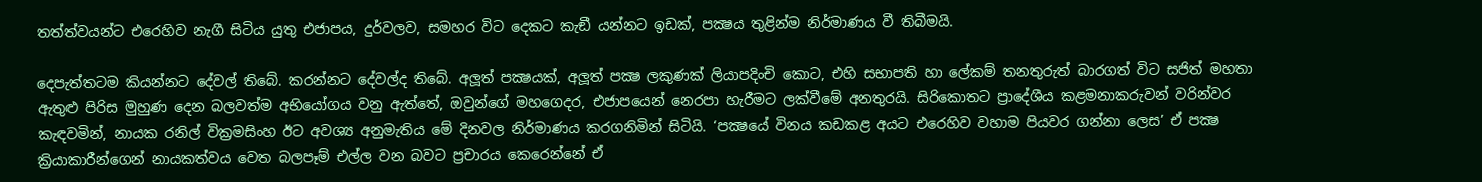තත්ත්වයන්ට එරෙහිව නැගී සිටිය යුතු එජාපය, දුර්වලව, සමහර විට දෙකට කැඞී යන්නට ඉඩක්, පක්‍ෂය තුළින්ම නිර්මාණය වී තිබීමයි.

දෙපැත්තටම කියන්නට දේවල් තිබේ. කරන්නට දේවල්ද තිබේ. අලූත් පක්‍ෂයක්, අලූත් පක්‍ෂ ලකුණක් ලියාපදිංචි කොට, එහි සභාපති හා ලේකම් තනතුරුත් බාරගත් විට සජිත් මහතා ඇතුළු පිරිස මුහුණ දෙන බලවත්ම අභියෝගය වනු ඇත්තේ, ඔවුන්ගේ මහගෙදර, එජාපයෙන් නෙරපා හැරීමට ලක්වීමේ අනතුරයි. සිරිකොතට ප්‍රාදේශීය කළමනාකරුවන් වරින්වර කැඳවමින්, නායක රනිල් වික්‍රමසිංහ ඊට අවශ්‍ය අනුමැතිය මේ දිනවල නිර්මාණය කරගනිමින් සිටියි. ‘පක්‍ෂයේ විනය කඩකළ අයට එරෙහිව වහාම පියවර ගන්නා ලෙස’ ඒ පක්‍ෂ ක්‍රියාකාරීන්ගෙන් නායකත්වය වෙත බලපෑම් එල්ල වන බවට ප්‍රචාරය කෙරෙන්නේ ඒ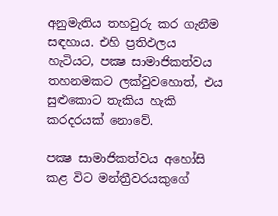අනුමැතිය තහවුරු කර ගැනීම සඳහාය. එහි ප්‍රතිඵලය හැටියට, පක්‍ෂ සාමාජිකත්වය තහනමකට ලක්වුවහොත්, එය සුළුකොට තැකිය හැකි කරදරයක් නොවේ.

පක්‍ෂ සාමාජිකත්වය අහෝසි කළ විට මන්ත්‍රීවරයකුගේ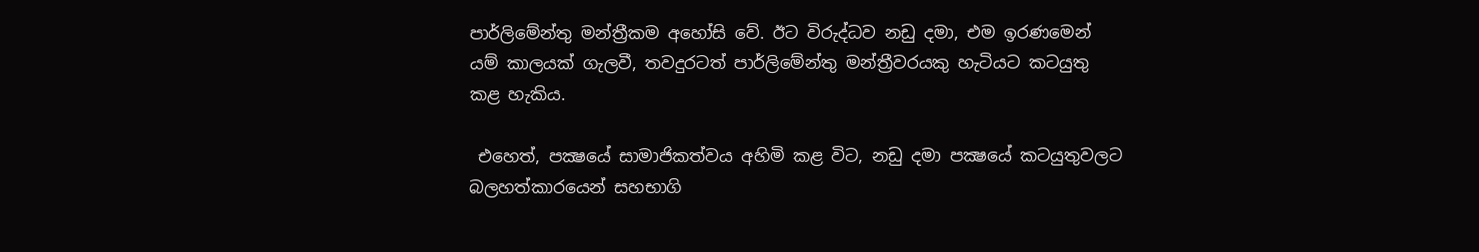පාර්ලිමේන්තු මන්ත්‍රීකම අහෝසි වේ. ඊට විරුද්ධව නඩු දමා, එම ඉරණමෙන් යම් කාලයක් ගැලවී, තවදුරටත් පාර්ලිමේන්තු මන්ත්‍රීවරයකු හැටියට කටයුතු කළ හැකිය.

 එහෙත්, පක්‍ෂයේ සාමාජිකත්වය අහිමි කළ විට, නඩු දමා පක්‍ෂයේ කටයුතුවලට බලහත්කාරයෙන් සහභාගි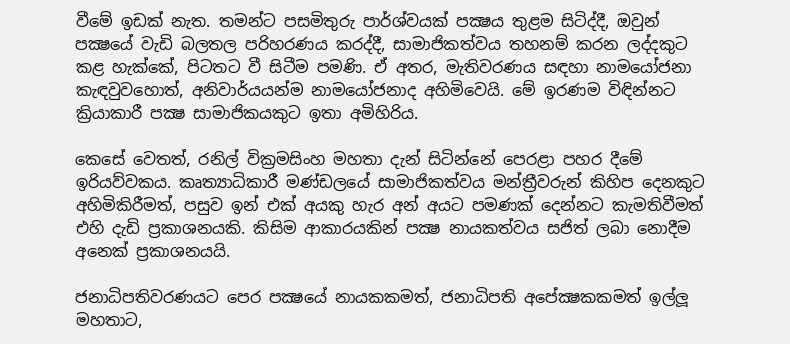වීමේ ඉඩක් නැත. තමන්ට පසමිතුරු පාර්ශ්වයක් පක්‍ෂය තුළම සිටිද්දී, ඔවුන් පක්‍ෂයේ වැඩි බලතල පරිහරණය කරද්දී, සාමාජිකත්වය තහනම් කරන ලද්දකුට කළ හැක්කේ, පිටතට වී සිටීම පමණි. ඒ අතර, මැතිවරණය සඳහා නාමයෝජනා කැඳවුවහොත්, අනිවාර්යයන්ම නාමයෝජනාද අහිමිවෙයි. මේ ඉරණම විඳින්නට ක්‍රියාකාරී පක්‍ෂ සාමාජිකයකුට ඉතා අමිහිරිය.

කෙසේ වෙතත්, රනිල් වික්‍රමසිංහ මහතා දැන් සිටින්නේ පෙරළා පහර දීමේ ඉරියව්වකය. කෘත්‍යාධිකාරී මණ්ඩලයේ සාමාජිකත්වය මන්ත්‍රීවරුන් කිහිප දෙනකුට අහිමිකිරීමත්, පසුව ඉන් එක් අයකු හැර අන් අයට පමණක් දෙන්නට කැමතිවීමත් එහි දැඩි ප්‍රකාශනයකි. කිසිම ආකාරයකින් පක්‍ෂ නායකත්වය සජිත් ලබා නොදීම අනෙක් ප්‍රකාශනයයි.

ජනාධිපතිවරණයට පෙර පක්‍ෂයේ නායකකමත්, ජනාධිපති අපේක්‍ෂකකමත් ඉල්ලූ මහතාට,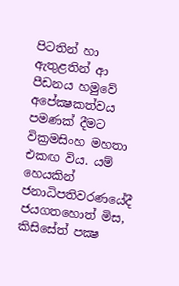පිටතින් හා ඇතුළතින් ආ පීඩනය හමුවේ අපේක්‍ෂකත්වය පමණක් දීමට වික්‍රමසිංහ මහතා එකඟ විය. යම් හෙයකින් ජනාධිපතිවරණයේදී ජයගතහොත් මිස, කිසිසේත් පක්‍ෂ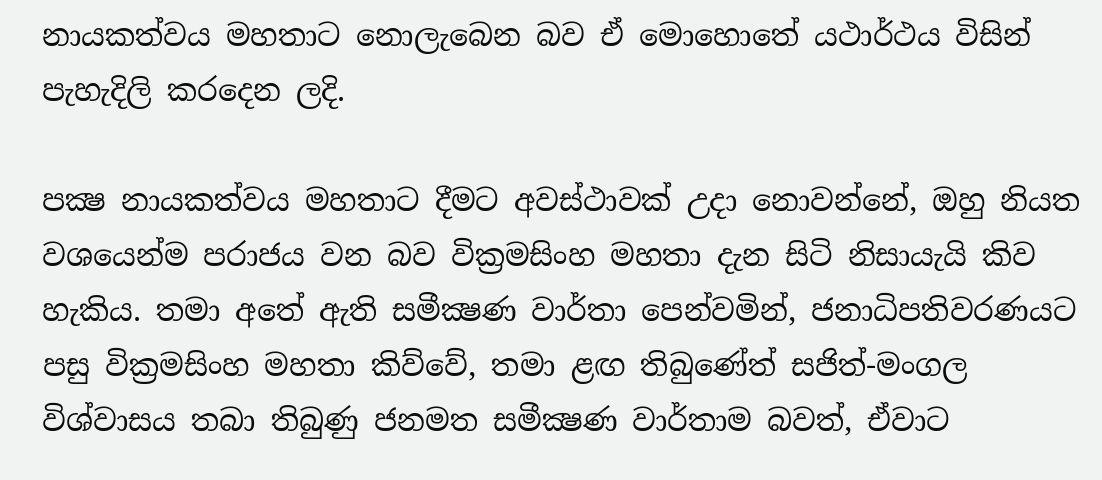නායකත්වය මහතාට නොලැබෙන බව ඒ මොහොතේ යථාර්ථය විසින් පැහැදිලි කරදෙන ලදි.

පක්‍ෂ නායකත්වය මහතාට දීමට අවස්ථාවක් උදා නොවන්නේ, ඔහු නියත වශයෙන්ම පරාජය වන බව වික්‍රමසිංහ මහතා දැන සිටි නිසායැයි කිව හැකිය. තමා අතේ ඇති සමීක්‍ෂණ වාර්තා පෙන්වමින්, ජනාධිපතිවරණයට පසු වික්‍රමසිංහ මහතා කිව්වේ, තමා ළඟ තිබුණේත් සජිත්-මංගල විශ්වාසය තබා තිබුණු ජනමත සමීක්‍ෂණ වාර්තාම බවත්, ඒවාට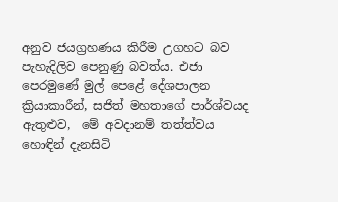අනුව ජයග්‍රහණය කිරීම උගහට බව පැහැදිලිව පෙනුණු බවත්ය. එජා පෙරමුණේ මුල් පෙළේ දේශපාලන ක්‍රියාකාරීන්, සජිත් මහතාගේ පාර්ශ්වයද ඇතුළුව,  මේ අවදානම් තත්ත්වය හොඳින් දැනසිටි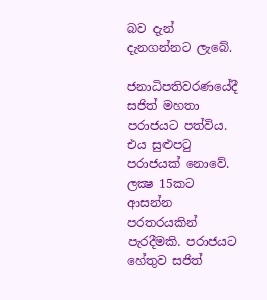බව දැන් දැනගන්නට ලැබේ.

ජනාධිපතිවරණයේදී සජිත් මහතා පරාජයට පත්විය. එය සුළුපටු පරාජයක් නොවේ. ලක්‍ෂ 15කට ආසන්න පරතරයකින් පැරදීමකි. පරාජයට හේතුව සජිත්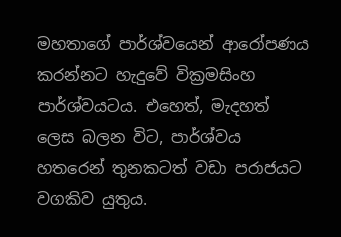මහතාගේ පාර්ශ්වයෙන් ආරෝපණය කරන්නට හැදුවේ වික්‍රමසිංහ පාර්ශ්වයටය. එහෙත්, මැදහත් ලෙස බලන විට, පාර්ශ්වය හතරෙන් තුනකටත් වඩා පරාජයට වගකිව යුතුය.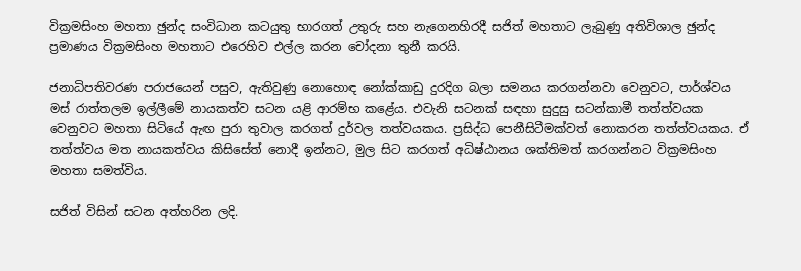වික්‍රමසිංහ මහතා ඡුන්ද සංවිධාන කටයුතු භාරගත් උතුරු සහ නැගෙනහිරදී සජිත් මහතාට ලැබුණු අතිවිශාල ඡුන්ද ප්‍රමාණය වික්‍රමසිංහ මහතාට එරෙහිව එල්ල කරන චෝදනා තුනී කරයි.

ජනාධිපතිවරණ පරාජයෙන් පසුව, ඇතිවුණු නොහොඳ නෝක්කාඩු දුරදිග බලා සමනය කරගන්නවා වෙනුවට, පාර්ශ්වය මස් රාත්තලම ඉල්ලීමේ නායකත්ව සටන යළි ආරම්භ කළේය. එවැනි සටනක් සඳහා සුදුසු සටන්කාමී තත්ත්වයක වෙනුවට මහතා සිටියේ ඇඟ පුරා තුවාල කරගත් දුර්වල තත්වයකය. ප්‍රසිද්ධ පෙනීසිටීමක්වත් නොකරන තත්ත්වයකය. ඒ තත්ත්වය මත නායකත්වය කිසිසේත් නොදී ඉන්නට, මුල සිට කරගත් අධිෂ්ඨානය ශක්තිමත් කරගන්නට වික්‍රමසිංහ මහතා සමත්විය.

සජිත් විසින් සටන අත්හරින ලදි.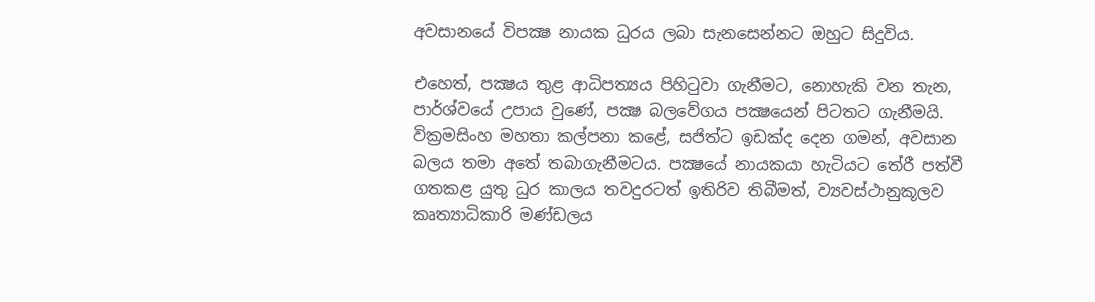අවසානයේ විපක්‍ෂ නායක ධුරය ලබා සැනසෙන්නට ඔහුට සිදුවිය.

එහෙත්, පක්‍ෂය තුළ ආධිපත්‍යය පිහිටුවා ගැනීමට, නොහැකි වන තැන, පාර්ශ්වයේ උපාය වුණේ, පක්‍ෂ බලවේගය පක්‍ෂයෙන් පිටතට ගැනීමයි. වික්‍රමසිංහ මහතා කල්පනා කළේ, සජිත්ට ඉඩක්ද දෙන ගමන්, අවසාන බලය තමා අතේ තබාගැනීමටය. පක්‍ෂයේ නායකයා හැටියට තේරී පත්වී ගතකළ යුතු ධුර කාලය තවදුරටත් ඉතිරිව තිබීමත්, ව්‍යවස්ථානුකූලව කෘත්‍යාධිකාරි මණ්ඩලය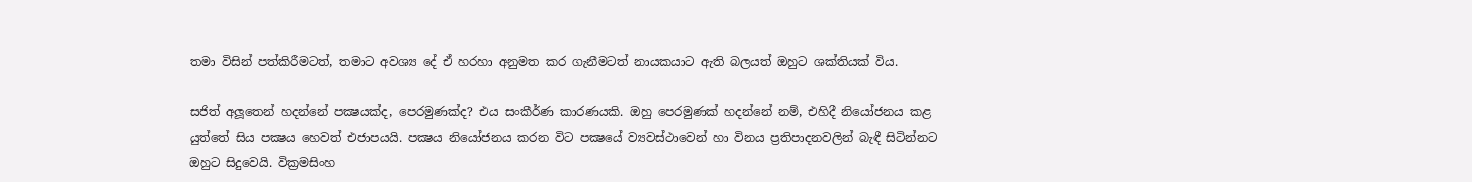තමා විසින් පත්කිරීමටත්, තමාට අවශ්‍ය දේ ඒ හරහා අනුමත කර ගැනීමටත් නායකයාට ඇති බලයත් ඔහුට ශක්තියක් විය.

සජිත් අලූතෙන් හදන්නේ පක්‍ෂයක්ද, පෙරමුණක්ද? එය සංකීර්ණ කාරණයකි. ඔහු පෙරමුණක් හදන්නේ නම්, එහිදී නියෝජනය කළ යුත්තේ සිය පක්‍ෂය හෙවත් එජාපයයි. පක්‍ෂය නියෝජනය කරන විට පක්‍ෂයේ ව්‍යවස්ථාවෙන් හා විනය ප්‍රතිපාදනවලින් බැඳී සිටින්නට ඔහුට සිදුවෙයි. වික්‍රමසිංහ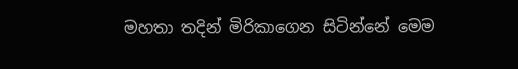මහතා තදින් මිරිකාගෙන සිටින්නේ මෙම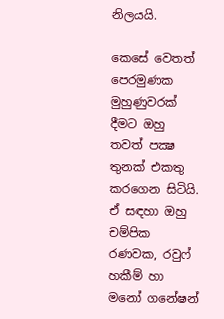නිලයයි.

කෙසේ වෙතත් පෙරමුණක මුහුණුවරක් දීමට ඔහු තවත් පක්‍ෂ තුනක් එකතු කරගෙන සිටියි. ඒ සඳහා ඔහු චම්පික රණවක, රවුෆ් හකීම් හා මනෝ ගනේෂන්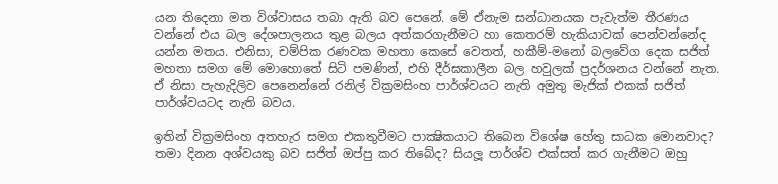යන තිදෙනා මත විශ්වාසය තබා ඇති බව පෙනේ. මේ ඒනැම සන්ධානයක පැවැත්ම තීරණය වන්නේ එය බල දේශපාලනය තුළ බලය අත්කරගැනීමට හා කෙතරම් හැකියාවක් පෙන්වන්නේද යන්න මතය. එනිසා, චම්පික රණවක මහතා කෙසේ වෙතත්, හකීම්-මනෝ බලවේග දෙක සජිත් මහතා සමග මේ මොහොතේ සිටි පමණින්, එහි දීර්ඝකාලීන බල හවුලක් ප්‍රදර්ශනය වන්නේ නැත. ඒ නිසා පැහැදිලිව පෙනෙන්නේ රනිල් වික්‍රමසිංහ පාර්ශ්වයට නැති අමුතු මැජික් එකක් සජිත් පාර්ශ්වයටද නැති බවය.

ඉතින් වික්‍රමසිංහ අතහැර සමග එකතුවීමට පාක්‍ෂිකයාට තිබෙන විශේෂ හේතු සාධක මොනවාද? තමා දිනන අශ්වයකු බව සජිත් ඔප්පු කර තිබේද? සියලූ පාර්ශ්ව එක්සත් කර ගැනීමට ඔහු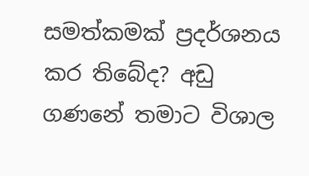සමත්කමක් ප්‍රදර්ශනය කර තිබේද? අඩු ගණනේ තමාට විශාල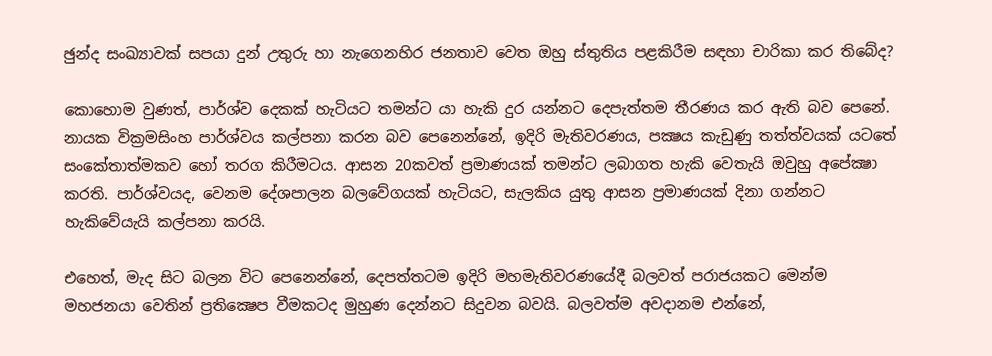ඡුන්ද සංඛ්‍යාවක් සපයා දුන් උතුරු හා නැගෙනහිර ජනතාව වෙත ඔහු ස්තුතිය පළකිරීම සඳහා චාරිකා කර තිබේද?

කොහොම වුණත්, පාර්ශ්ව දෙකක් හැටියට තමන්ට යා හැකි දුර යන්නට දෙපැත්තම තීරණය කර ඇති බව පෙනේ. නායක වික්‍රමසිංහ පාර්ශ්වය කල්පනා කරන බව පෙනෙන්නේ, ඉදිරි මැතිවරණය, පක්‍ෂය කැඩුණු තත්ත්වයක් යටතේ සංකේතාත්මකව හෝ තරග කිරීමටය. ආසන 20කවත් ප්‍රමාණයක් තමන්ට ලබාගත හැකි වෙතැයි ඔවුහු අපේක්‍ෂා කරති. පාර්ශ්වයද, වෙනම දේශපාලන බලවේගයක් හැටියට, සැලකිය යුතු ආසන ප්‍රමාණයක් දිනා ගන්නට හැකිවේයැයි කල්පනා කරයි.

එහෙත්, මැද සිට බලන විට පෙනෙන්නේ, දෙපත්තටම ඉදිරි මහමැතිවරණයේදී බලවත් පරාජයකට මෙන්ම මහජනයා වෙතින් ප්‍රතික්‍ෂෙප වීමකටද මුහුණ දෙන්නට සිදුවන බවයි. බලවත්ම අවදානම එන්නේ,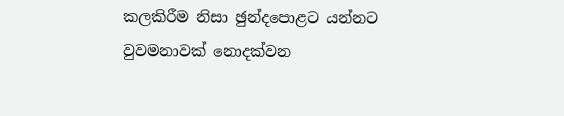කලකිරීම නිසා ඡුන්දපොළට යන්නට වුවමනාවක් නොදක්වන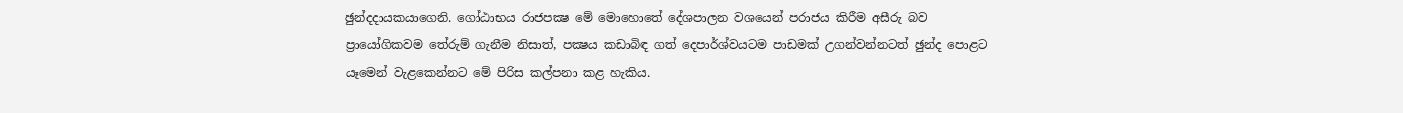ඡුන්දදායකයාගෙනි. ගෝඨාභය රාජපක්‍ෂ මේ මොහොතේ දේශපාලන වශයෙන් පරාජය කිරීම අසීරු බව ප්‍රායෝගිකවම තේරුම් ගැනීම නිසාත්, පක්‍ෂය කඩාබිඳ ගත් දෙපාර්ශ්වයටම පාඩමක් උගන්වන්නටත් ඡුන්ද පොළට යෑමෙන් වැළකෙන්නට මේ පිරිස කල්පනා කළ හැකිය.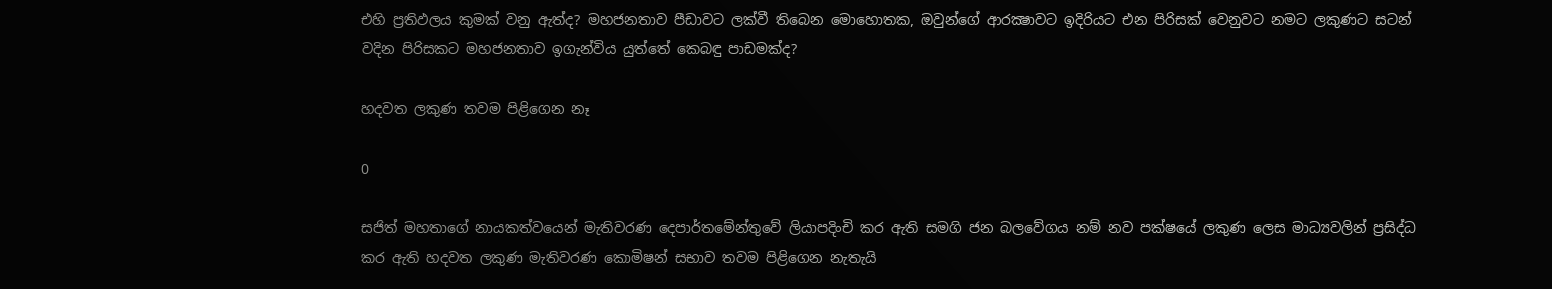එහි ප්‍රතිඵලය කුමක් වනු ඇත්ද? මහජනතාව පීඩාවට ලක්වී තිබෙන මොහොතක, ඔවුන්ගේ ආරක්‍ෂාවට ඉදිරියට එන පිරිසක් වෙනුවට නමට ලකුණට සටන් වදින පිරිසකට මහජනතාව ඉගැන්විය යුත්තේ ‌කෙබඳු පාඩමක්ද?

හදවත ලකුණ තවම පිළිගෙන නෑ

0

සජිත් මහතාගේ නායකත්වයෙන් මැතිවරණ දෙපාර්තමේන්තුවේ ලියාපදිංචි කර ඇති සමගි ජන බලවේගය නම් නව පක්ෂයේ ලකුණ ලෙස මාධ්‍යවලින් ප්‍රසිද්ධ කර ඇති හදවත ලකුණ මැතිවරණ කොමිෂන් සභාව තවම පිළිගෙන නැතැයි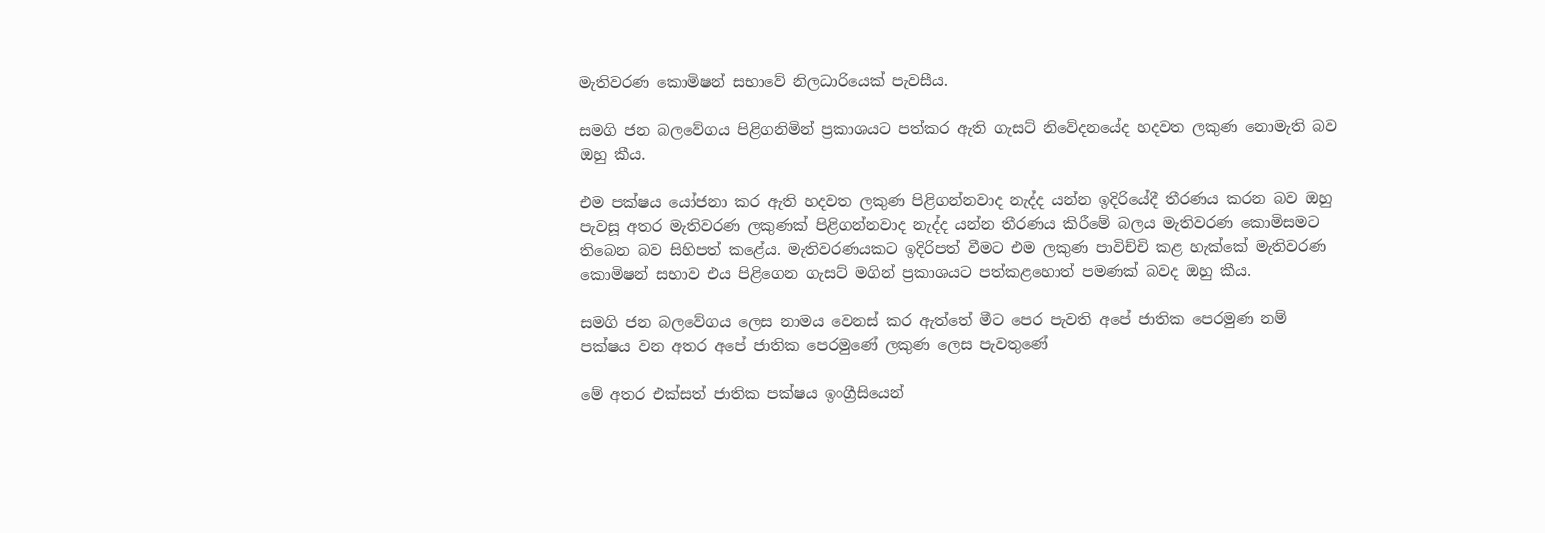මැතිවරණ කොමිෂන් සභාවේ නිලධාරියෙක් පැවසීය.

සමගි ජන බලවේගය පිළිගනිමින් ප්‍රකාශයට පත්කර ඇති ගැසට් නිවේදනයේද හදවත ලකුණ නොමැති බව ඔහු කීය.

එම පක්ෂය යෝජනා කර ඇති හදවත ලකුණ පිළිගන්නවාද නැද්ද යන්න ඉදිරියේදී තීරණය කරන බව ඔහු පැවසූ අතර මැතිවරණ ලකුණක් පිළිගන්නවාද නැද්ද යන්න තීරණය කිරීමේ බලය මැතිවරණ කොමිසමට තිබෙන බව සිහිපත් කළේය. මැතිවරණයකට ඉදිරිපත් වීමට එම ලකුණ පාවිච්චි කළ හැක්කේ මැතිවරණ කොමිෂන් සභාව එය පිළිගෙන ගැසට් මගින් ප්‍රකාශයට පත්කළහොත් පමණක් බවද ඔහු කීය.

සමගි ජන බලවේගය ලෙස නාමය වෙනස් කර ඇත්තේ මීට පෙර පැවති අපේ ජාතික පෙරමුණ නම් පක්ෂය වන අතර අපේ ජාතික පෙරමුණේ ලකුණ ලෙස පැවතුණේ

මේ අතර එක්සත් ජාතික පක්ෂය ඉංග්‍රීසියෙන්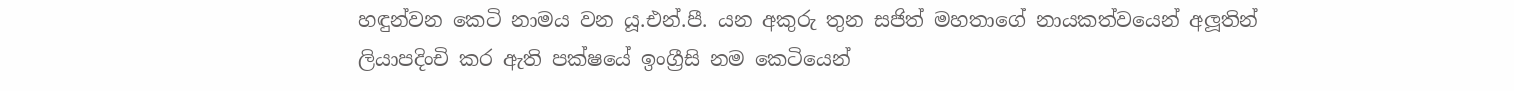හඳුන්වන කෙටි නාමය වන යූ.එන්.පී. යන අකුරු තුන සජිත් මහතාගේ නායකත්වයෙන් අලූතින් ලියාපදිංචි කර ඇති පක්ෂයේ ඉංග්‍රීසි නම කෙටියෙන්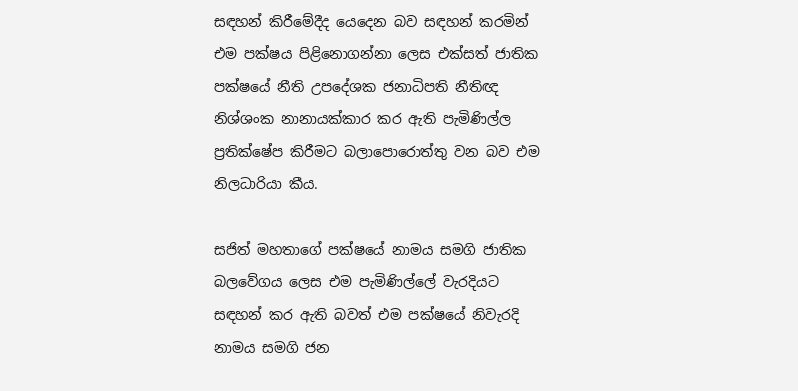සඳහන් කිරීමේදීද යෙදෙන බව සඳහන් කරමින් එම පක්ෂය පිළිනොගන්නා ලෙස එක්සත් ජාතික පක්ෂයේ නීති උපදේශක ජනාධිපති නීතිඥ නිශ්ශංක නානායක්කාර කර ඇති පැමිණිල්ල ප්‍රතික්ෂේප කිරීමට බලාපොරොත්තු වන බව එම නිලධාරියා කීය.

සජිත් මහතාගේ පක්ෂයේ නාමය සමගි ජාතික බලවේගය ලෙස එම පැමිණිල්ලේ වැරදියට සඳහන් කර ඇති බවත් එම පක්ෂයේ නිවැරදි නාමය සමගි ජන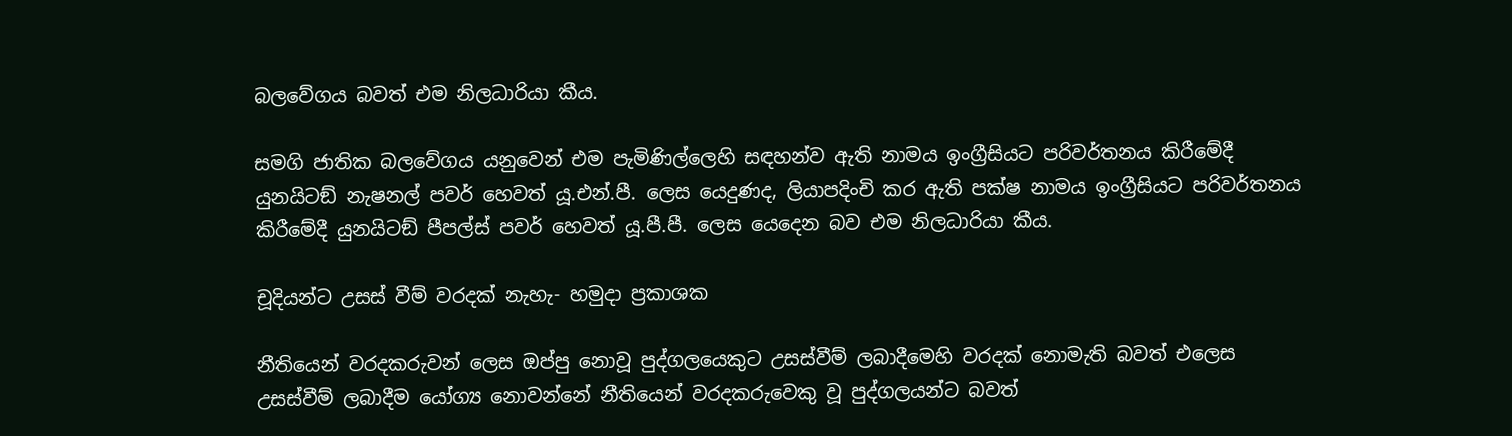බලවේගය බවත් එම නිලධාරියා කීය.

සමගි ජාතික බලවේගය යනුවෙන් එම පැමිණිල්ලෙහි සඳහන්ව ඇති නාමය ඉංග්‍රීසියට පරිවර්තනය කිරීමේදී යුනයිටඞ් නැෂනල් පවර් හෙවත් යූ.එන්.පී. ලෙස යෙදුණද, ලියාපදිංචි කර ඇති පක්ෂ නාමය ඉංග්‍රීසියට පරිවර්තනය කිරීමේදී යුනයිටඞ් පීපල්ස් පවර් හෙවත් යූ.පී.පී. ලෙස යෙදෙන බව එම නිලධාරියා කීය.

චූදියන්ට උසස් වීම් වරදක් නැහැ- හමුදා ප්‍රකාශක

නීතියෙන් වරදකරුවන් ලෙස ඔප්පු නොවූ පුද්ගලයෙකුට උසස්වීම් ලබාදීමෙහි වරදක් නොමැති බවත් එලෙස උසස්වීම් ලබාදීම යෝග්‍ය නොවන්නේ නීතියෙන් වරදකරුවෙකු වූ පුද්ගලයන්ට බවත්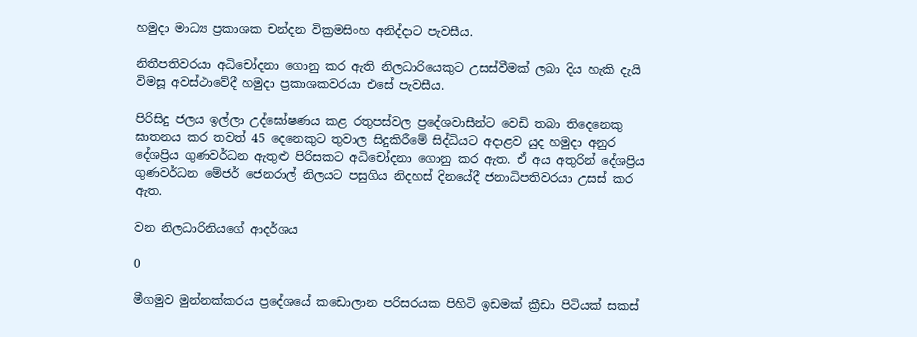හමුදා මාධ්‍ය ප්‍රකාශක චන්දන වික්‍රමසිංහ අනිද්දාට පැවසීය.

නිතීපතිවරයා අධිචෝදනා ගොනු කර ඇති නිලධාරියෙකුට උසස්වීමක් ලබා දිය හැකි දැයි විමසූ අවස්ථාවේදී හමුදා ප්‍රකාශකවරයා එසේ පැවසීය.

පිරිසිදු ජලය ඉල්ලා උද්ඝෝෂණය කළ රතුපස්වල ප්‍රදේශවාසීන්ට වෙඩි තබා තිදෙනෙකු ඝාතනය කර තවත් 45 දෙනෙකුට තුවාල සිදුකිරීමේ සිද්ධියට අදාළව යුද හමුදා අනුර දේශප්‍රිය ගුණවර්ධන ඇතුළු පිරිසකට අධිචෝදනා ගොනු කර ඇත. ඒ අය අතුරින් දේශප්‍රිය ගුණවර්ධන මේජර් ජෙනරාල් නිලයට පසුගිය නිදහස් දිනයේදී ජනාධිපතිවරයා උසස් කර ඇත.

වන නිලධාරිනියගේ ආදර්ශය

0

මීගමුව මුන්නක්කරය ප්‍රදේශයේ කඩොලාන පරිසරයක පිහිටි ඉඩමක් ක්‍රීඩා පිටියක් සකස්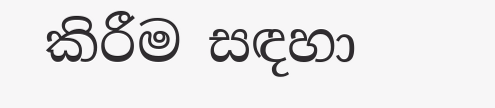කිරීම සඳහා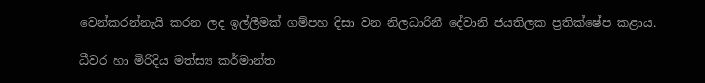වෙන්කරන්නැයි කරන ලද ඉල්ලීමක් ගම්පහ දිසා වන නිලධාරිනී දේවානි ජයතිලක ප්‍රතික්ෂේප කළාය.

ධීවර හා මිරිදිය මත්ස්‍ය කර්මාන්ත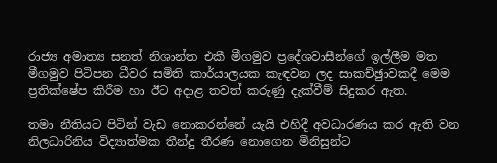රාජ්‍ය අමාත්‍ය සනත් නිශාන්ත එකී මීගමුව ප්‍රදේශවාසීන්ගේ ඉල්ලීම මත මීගමුව පිටිපන ධීවර සමිති කාර්යාලයක කැඳවන ලද සාකච්ඡුාවකදී මෙම ප්‍රතික්ෂේප කිරීම හා ඊට අදාළ තවත් කරුණු දැක්වීම් සිදුකර ඇත.

තමා නීතියට පිටින් වැඩ නොකරන්නේ යැයි එහිදී අවධාරණය කර ඇති වන නිලධාරිනිය විද්‍යාත්මක තීන්දු තීරණ නොගෙන මිනිසුන්ට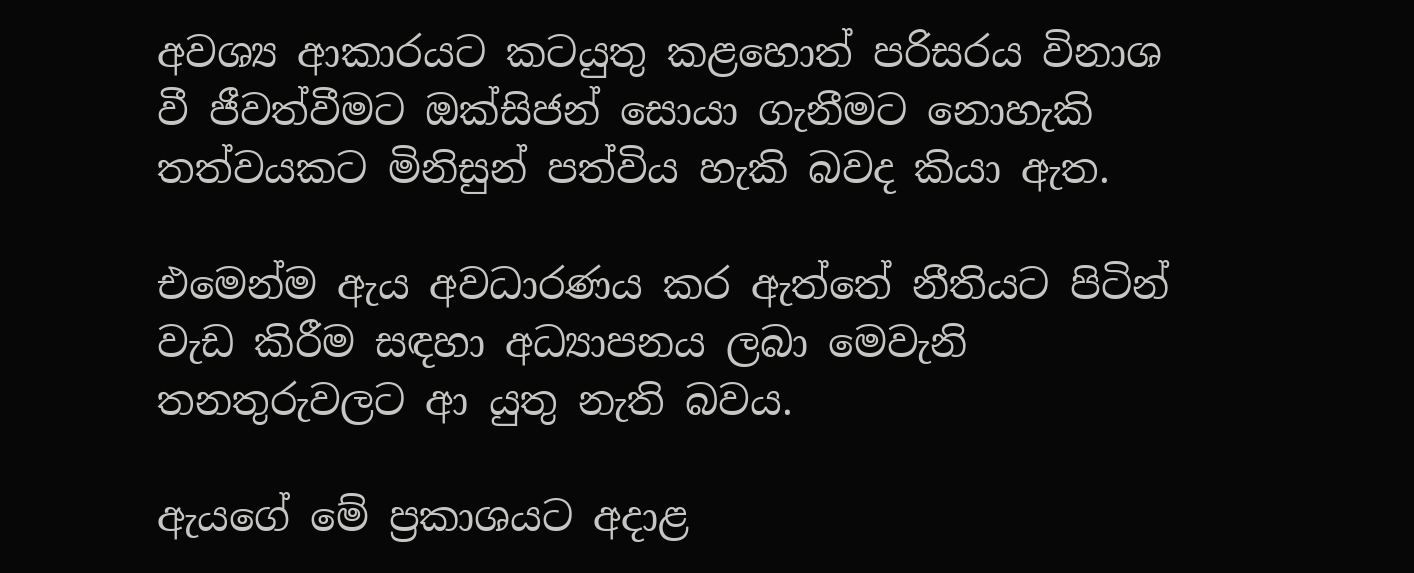අවශ්‍ය ආකාරයට කටයුතු කළහොත් පරිසරය විනාශ වී ජීවත්වීමට ඔක්සිජන් සොයා ගැනීමට නොහැකි තත්වයකට මිනිසුන් පත්විය හැකි බවද කියා ඇත.

එමෙන්ම ඇය අවධාරණය කර ඇත්තේ නීතියට පිටින් වැඩ කිරීම සඳහා අධ්‍යාපනය ලබා මෙවැනි තනතුරුවලට ආ යුතු නැති බවය.

ඇයගේ මේ ප්‍රකාශයට අදාළ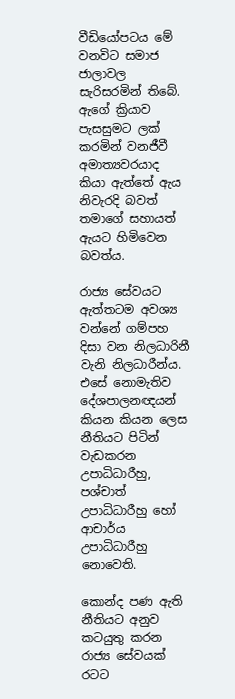වීඩියෝපටය මේ වනවිට සමාජ ජාලාවල සැරිසරමින් තිබේ. ඇගේ ක්‍රියාව පැසසුමට ලක් කරමින් වනජීවී අමාත්‍යවරයාද කියා ඇත්තේ ඇය නිවැරදි බවත් තමාගේ සහායත් ඇයට හිමිවෙන බවත්ය.

රාජ්‍ය සේවයට ඇත්තටම අවශ්‍ය වන්නේ ගම්පහ දිසා වන නිලධාරිනී වැනි නිලධාරීන්ය. එසේ නොමැතිව දේශපාලනඥයන් කියන කියන ලෙස නීතියට පිටින් වැඩකරන උපාධිධාරීහු, පශ්චාත් උපාධිධාරීහු හෝ ආචාර්ය උපාධිධාරීහු නොවෙති.

කොන්ද පණ ඇති නීතියට අනුව කටයුතු කරන රාජ්‍ය සේවයක් රටට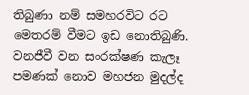තිබුණා නම් සමහරවිට රට මෙතරම් වීමට ඉඩ නොතිබුණි. වනජීවී වන සංරක්ෂණ කැලෑ පමණක් නොව මහජන මුදල්ද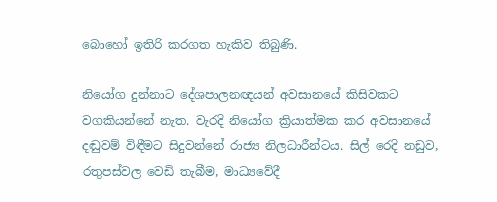බොහෝ ඉතිරි කරගත හැකිව තිබුණි.

නියෝග දුන්නාට දේශපාලනඥයන් අවසානයේ කිසිවකට වගකියන්නේ නැත. වැරදි නියෝග ක්‍රියාත්මක කර අවසානයේ දඬුවම් විඳීමට සිදුවන්නේ රාජ්‍ය නිලධාරීන්ටය. සිල් රෙදි නඩුව, රතුපස්වල වෙඩි තැබීම, මාධ්‍යවේදී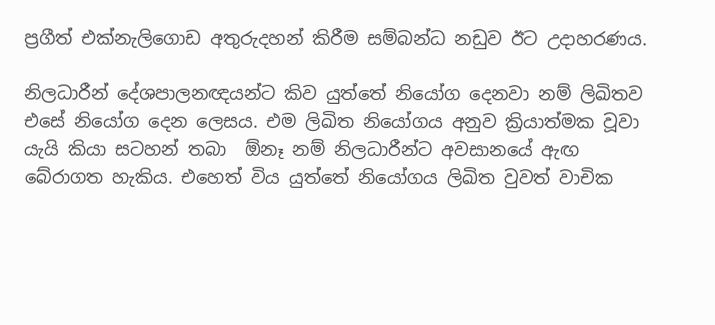ප්‍රගීත් එක්නැලිගොඩ අතුරුදහන් කිරීම සම්බන්ධ නඩුව ඊට උදාහරණය.

නිලධාරීන් දේශපාලනඥයන්ට කිව යුත්තේ නියෝග දෙනවා නම් ලිඛිතව එසේ නියෝග දෙන ලෙසය. එම ලිඛිත නියෝගය අනුව ක්‍රියාත්මක වූවා යැයි කියා සටහන් තබා  ඕනෑ නම් නිලධාරීන්ට අවසානයේ ඇඟ බේරාගත හැකිය. එහෙත් විය යුත්තේ නියෝගය ලිඛිත වුවත් වාචික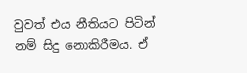වුවත් එය නීතියට පිටින් නම් සිදු නොකිරීමය. ඒ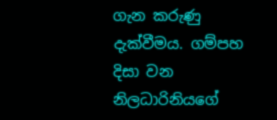ගැන කරුණු දැක්වීමය. ගම්පහ දිසා වන නිලධාරිනියගේ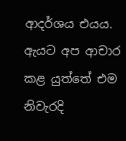ආදර්ශය එයය. ඇයට අප ආචාර කළ යුත්තේ එම නිවැරදි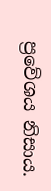ප්‍රවේශය නිසාය.